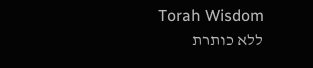Torah Wisdom
ללא כותרת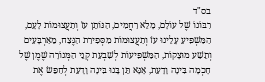בס"ד
רִבּוֹנוֹ שֶׁל עוֹלָם, מָלֵא רַחֲמִים, הַנּוֹתֵן עֺז וְתַעֲצוּמוֹת לָעָם, הַמַּשְׁפִּיעַ עָלֵינוּ עֺז וְתַעֲצוּמוֹת מִסְּפִירַת הַנֶּצַח, מֵאַרְבָּעִים וְתֵשַׁע מוּצָקוֹת, הַמַּשְׁפִּיעוֹת לְשִׁבְעַת קְנֵי הַמְּנוֹרָה שֶׁמֶן שֶׁל חָכְמָה בִּינָה וָדָעַת, אָנָּא תֵּן בָּנוּ בִּינָה וָדָעַת לְחַפֵּשׂ אֶת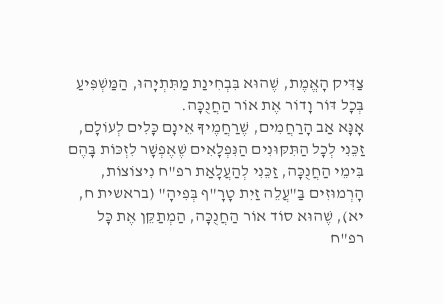צַדִּיק הָאֱמֶת, שֶׁהוּא בִּבְחִינַת מַתִּתְיָהוּ, הַמַּשְׁפִּיעַ בְּכָל דּוֹר וָדוֹר אֶת אוֹר הַחֲנֻכָּה.
אָנָּא אַב הָרַחֲמִים, שֶׁרַחֲמֶיךָ אֵינָם כָּלִים לְעוֹלָם, זַכֵּנִי לְכָל הַתִּקּוּנִים הַנִּפְלָאִים שֶׁאֶפְשָׁר לִזְכּוֹת בָּהֶם בִּימֵי הַחֲנֻכָּה, זַכֵּנִי לְהַעֲלָאַת רפ"ח נִיצוֹצוֹת, הָרְמוּזִים בַּ"עֲלֵה זַיִת טָרָ"ף בְּפִיהָ" (בראשית ח, יא), שֶׁהוּא סוֹד אוֹר הַחֲנֻכָּה, הַמְתַקֵּן אֶת כָּל רפ"ח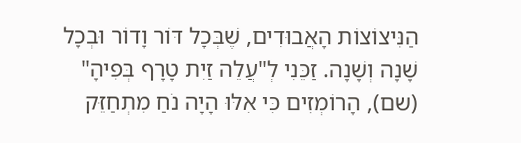הַנִּיצוֹצוֹת הָאֲבוּדִים, שֶׁבְּכָל דּוֹר וָדוֹר וּבְכָל שָׁנָה וְשָׁנָה. זַכֵּנִי לְ"עֲלֵה זַיִת טָרָף בְּפִיהָ" (שם), הָרוֹמְזִים כִּי אִלּוּ הָיָה נֺחַ מִתְחַזֵּק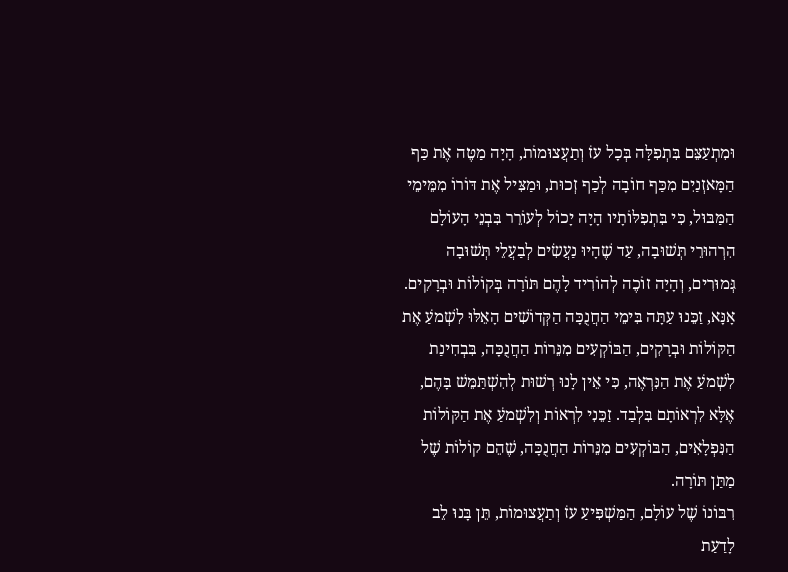וּמִתְעַצֵּם בִּתְפִלָּה בְּכָל עֺז וְתַעֲצוּמוֹת, הָיָה מַטֶּה אֶת כַּף הַמָּאזְנַיִם מִכַּף חוֹבָה לְכַף זְכוּת, וּמַצִּיל אֶת דּוֹרוֹ מִמֵּימֵי הַמַּבּוּל, כִּי בִּתְפִלּוֹתָיו הָיָה יָכוֹל לְעוֹרֵר בִּבְנֵי הָעוֹלָם הִרְהוּרֵי תְּשׁוּבָה, עַד שֶׁהָיוּ נַעֲשִׂים לְבַעֲלֵי תְּשׁוּבָה גְּמוּרִים, וְהָיָה זוֹכֶה לְהוֹרִיד לָהֶם תּוֹרָה בְּקוֹלוֹת וּבְרָקִים.
אָנָּא, זַכֵּנוּ עַתָּה בִּימֵי הַחֲנֻכָּה הַקְּדוֹשִׁים הָאֵלּוּ לִשְׁמֺעַ אֶת הַקּוֹלוֹת וּבְרָקִים, הַבּוֹקְעִים מִנֵּרוֹת הַחֲנֻכָּה, בִּבְחִינַת לִשְׁמֺעַ אֶת הַנִּרְאֶה, כִּי אֵין לָנוּ רְשׁוּת לְהִשְׁתַּמֵּשׁ בָּהֶם, אֶלָּא לִרְאוֹתָם בִּלְבַד. זַכֵּנִי לִרְאוֹת וְלִשְׁמֺעַ אֶת הַקּוֹלוֹת הַנִּפְלָאִים, הַבּוֹקְעִים מִנֵּרוֹת הַחֲנֻכָּה, שֶׁהֵם קוֹלוֹת שֶׁל מַתַּן תּוֹרָה.
רִבּוֹנוֹ שֶׁל עוֹלָם, הַמַּשְׁפִּיעַ עֺז וְתַעֲצוּמוֹת, תֵּן בָּנוּ לֵב לָדַעַת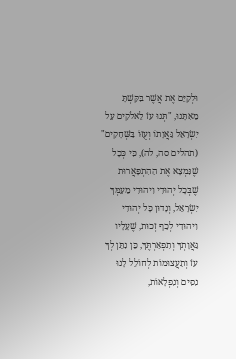וּלְקַיֵּם אֶת אֲשֶׁר בִּקַּשְׁתָּ מֵאִתָּנוּ, "תְּנוּ עֺז לֵאלֹקִים עַל יִשְׂרָאֵל גַּאֲוָתוֹ וְעֻזּוֹ בַּשְּׁחָקִים" (תהלים סה, לה), כִּי כְּכָל שֶׁנִּמְצָא אֶת הַהִתְפָּאֲרוּת שֶׁבְּכָל יְהוּדִי וִיהוּדִי מֵעַמְּךָ יִשְׂרָאֵל, וְנָדוּן כָּל יְהוּדִי וִיהוּדִי לְכַף זְכוּת, שֶׁעָלָיו גַּאֲוָתְךָ וְתִפְאַרְתֶּךָ, כֵּן נִתֵּן לְךָ עֺז וְתַעֲצוּמוֹת לְחוֹלֵל לָנוּ נִסִּים וְנִפְלָאוֹת,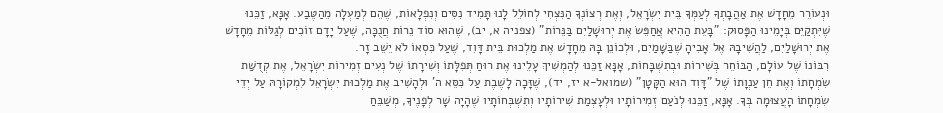וּנְעוֹרֵר מֵחָדָשׁ אֶת אַהֲבָתְךָ לְעַמְּךָ בֵּית יִשְׂרָאֵל, וְאֶת רְצוֹנְךָ הַנִּצְחִי לְחוֹלֵל לָנוּ תָּמִיד נִסִּים וְנִפְלָאוֹת, שֶׁהֵם לְמַעְלָה מֵהַטֶּבַע. אָנָּא, זַכֵּנוּ שֶׁיִּתְקַיֵּם בְּיָמֵינוּ הַפָּסוּק: "בָּעֵת הַהִיא אֲחַפֵּשׂ אֶת יְרוּשָׁלַיִם בַּנֵּרוֹת" (צפניה א, יב), שֶׁהוּא סוֹד נֵרוֹת חֲנֻכָּה, שֶׁעַל יָדָם זוֹכִים לְגַלּוֹת מֵחָדָשׁ אֶת יְרוּשָׁלַיִם, לַהֲשִׁיבָהּ אֶל אָבִיהָ שֶׁבַּשָּׁמַיִם, וּלְכוֹנֵן בָּהּ מֵחָדָשׁ אֶת מַלְכוּת בֵּית דָּוִד, שֶׁעַל כִּסְאוֹ לֹא יֵשֵׁב זָר.
רִבּוֹנוֹ שֶׁל עוֹלָם, הַבּוֹחֵר בְּשִׁירוֹת וּבְתִשְׁבָּחוֹת, אָנָּא זַכֵּנוּ לְהַמְשִׁיךְ עָלֵינוּ אֶת רוּחַ תְּפִלָּתוֹ וְשִׁירָתוֹ שֶׁל נְעִים זְמִירוֹת יִשְׂרָאֵל, אֶת קְדֻשַּׁת שִׂמְחָתוֹ וְאֶת חֵן עַנְוָתוֹ שֶׁל "דָּוִד הוּא הַקָּטָן" (שמואל-א יז, יד), שֶׁזָּכָה לָשֶׁבֶת עַל כִּסֵּא ה' וּלְהָשִׁיב אֶת מַלְכוּת יִשְׂרָאֵל לִמְקוֹרָהּ עַל יְדֵי שִׂמְחָתוֹ הָעֲצוּמָה בְּךָ. אָנָּא, זַכֵּנוּ לְנֺעַם זְמִירוֹתָיו וּלְעָצְמַת שִׁירוֹתָיו וְתִשְׁבְּחוֹתָיו שֶׁהָיָה שָׁר לְפָנֶיךָ, מְשַׁבֵּחַ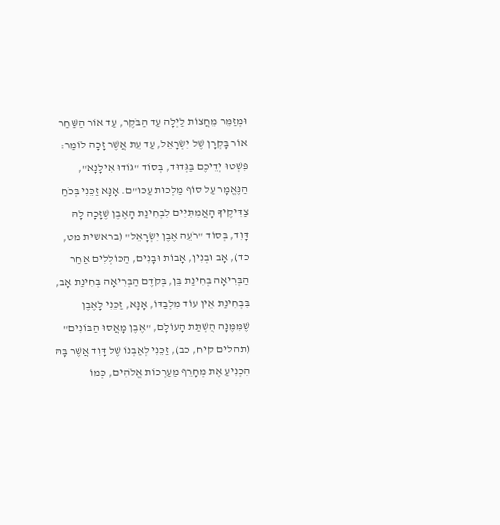וּמְזַמֵּר מֵחֲצוֹת לַיְלָה עַד הַבֺּקֶר, עַד אוֹר הַשַּׁחַר אוֹר בָּקְרָן שֶׁל יִשְׂרָאֵל, עַד עֵת אֲשֶׁר זָכָה לוֹמַר: פִּשְׁטוּ יְדֵיכֶם בַּגְּדוּד, בְּסוֹד "גּוֹדוּ אִילָנָא", הַנֶּאֱמָר עַל סוֹף מַלְכוּת עַכּוּ"ם. אָנָּא זַכֵּנִי בְּכֺחַ צַדִּיקֶיךָ הָאֲמִתִּיִּים לִבְחִינַת הָאֶבֶן שֶׁזָּכָה לָהּ דָּוִד, בְּסוֹד "רֺעֵה אֶבֶן יִשְׂרָאֵל" (בראשית מט, כד), אָב וּבְנִין, אָבוֹת וּבָנִים, הַכּוֹלְלִים אַחַר הַבְּרִיאָה בְּחִינַת בֵּן, בְּקֺדֶם הַבְּרִיאָה בְּחִינַת אָב, בִּבְחִינַת אֵין עוֹד מִלְבַדּוֹ, אָנָּא, זַכֵּנִי לָאֶבֶן שֶׁמִּמֶּנָּה הֻשְׁתַּת הָעוֹלָם, "אֶבֶן מָאֲסוּ הַבּוֹנִים" (תהלים קיח, כב), זַכֵּנִי לְאַבְנוֹ שֶׁל דָּוִד אֲשֶׁר בָּהּ הִכְנִיעַ אֶת מְחָרֵף מַעַרְכוֹת אֱלֹהִים, כְּמוֹ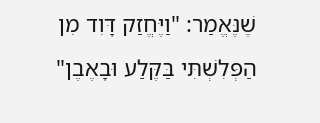שֶׁנֶּאֱמַר: "וַיֶּחֱזַק דָּוִד מִן הַפְּלִשְׁתִּי בַּקֶּלַע וּבָאֶבֶן"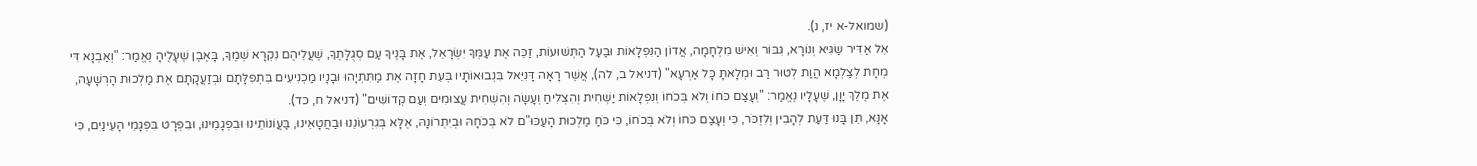(שמואל-א יז, נ).
אֵל אַדִּיר שַׂגִּיא וְנוֹרָא, גִּבּוֹר וְאִישׁ מִלְחָמָה, אֲדוֹן הַנִּפְלָאוֹת וּבַעַל הַתְּשׁוּעוֹת, זַכֵּה אֶת עַמְּךָ יִשְׂרָאֵל, אֶת בָּנֶיךָ עַם סְגֻלָּתֶךָ, שֶׁעֲלֵיהֶם נִקְרָא שְׁמֶךָ, בָּאֶבֶן שֶׁעָלֶיהָ נֶאֱמַר: "וְאַבְנָא דִּי מְחָת לְצַלְמָא הֲוַת לְטוּר רַב וּמְלָאתָּ כָּל אַרְעָא" (דניאל ב, לה), אֲשֶׁר רָאָה דָּנִיֵּאל בִּנְבוּאוֹתָיו בְּעֵת חָזָה אֶת מַתִּתְיָהוּ וּבָנָיו מַכְנִיעִים בִּתְפִלָּתָם וּבְזַעֲקָתָם אֶת מַלְכוּת הָרְשָׁעָה, אֶת מֶלֶךְ יָוָן, שֶׁעָלָיו נֶאֱמַר: "וְעָצַם כֺּחוֹ וְלֹא בְּכֺחוֹ וְנִפְלָאוֹת יַשְׁחִית וְהִצְלִיחַ וְעָשָׂה וְהִשְׁחִית עֲצוּמִים וְעַם קְדוֹשִׁים" (דניאל ח, כד).
אָנָּא, תֵּן בָּנוּ דַּעַת לְהָבִין וְלִזְכֺּר, כִּי וְעָצַם כֺּחוֹ וְלֹא בְּכֺחוֹ, כִּי כֺּחַ מַלְכוּת הָעַכּוּ"ם לֹא בְּכֺחָהּ וּבְיִתְרוֹנָהּ, אֶלָּא בְּגִרְעוֹנֵנוּ וּבַחֲטָאֵינוּ, בַּעֲוֹנוֹתֵינוּ וּבִפְגָמֵינוּ, וּבִפְרָט בִּפְגָמֵי הָעֵינַיִם, כִּי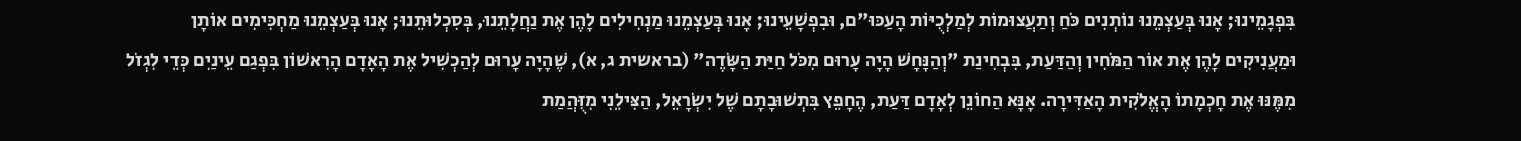בִּפְגָמֵינוּ; אָנוּ בְּעַצְמֵנוּ נוֹתְנִים כֺּחַ וְתַעֲצוּמוֹת לְמַלְכֻיּוֹת הָעַכּוּ"ם, וּבִפְשָׁעֵינוּ; אָנוּ בְּעַצְמֵנוּ מַנְחִילִים לָהֶן אֶת נַחֲלָתֵנוּ, בְּסִכְלוּתֵנוּ; אָנוּ בְּעַצְמֵנוּ מַחְכִּימִים אוֹתָן וּמַעֲנִיקִים לָהֶן אֶת אוֹר הַמֺּחִין וְהַדַּעַת, בִּבְחִינַת "וְהַנָּחָשׁ הָיָה עָרוּם מִכֺּל חַיַּת הַשָּׂדֶה" (בראשית ג, א), שֶׁהָיָה עָרוּם לְהַכְשִׁיל אֶת הָאָדָם הָרִאשׁוֹן בִּפְגַם עֵינַיִם כְּדֵי לִגְזֺל מִמֶּנּוּ אֶת חָכְמָתוֹ הָאֱלֹקִית הָאַדִּירָה. אָנָּא הַחוֹנֵן לְאָדָם דַּעַת, הֶחָפֵץ בִּתְשׁוּבָתָם שֶׁל יִשְׂרָאֵל, הַצִּילֵנִי מִזֻּהֲמַת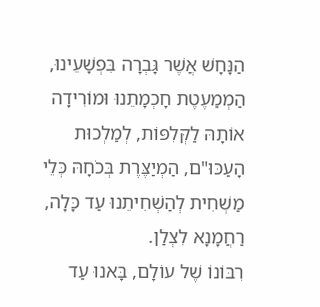הַנָּחָשׁ אֲשֶׁר גָּבְרָה בִּפְשָׁעֵינוּ, הַמְמַעֶטֶת חָכְמָתֵנוּ וּמוֹרִידָה אוֹתָהּ לַקְּלִפּוֹת, לְמַלְכוּת הָעַכּוּ"ם, הַמְיַצֶּרֶת בְּכֺחָהּ כְּלֵי מַשְׁחִית לְהַשְׁחִיתֵנוּ עַד כָּלָה, רַחֲמָנָא לִצְלַן.
רִבּוֹנוֹ שֶׁל עוֹלָם, בָּאנוּ עַד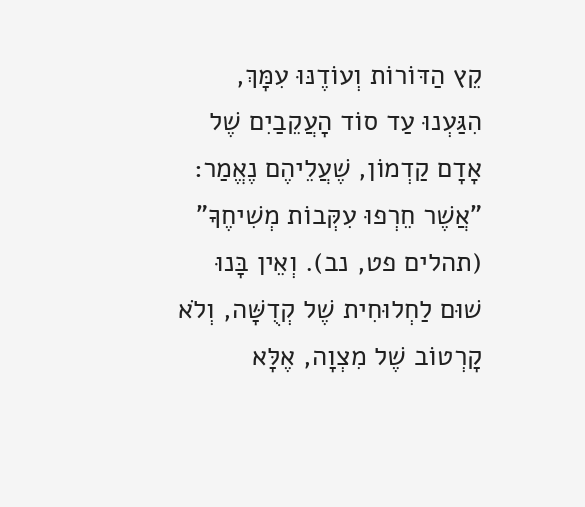קֵץ הַדּוֹרוֹת וְעוֹדֶנּוּ עִמָּךְ, הִגַּעְנוּ עַד סוֹד הָעֲקֵבַיִם שֶׁל אָדָם קַדְמוֹן, שֶׁעֲלֵיהֶם נֶאֱמַר: "אֲשֶׁר חֵרְפוּ עִקְּבוֹת מְשִׁיחֶךָ" (תהלים פט, נב). וְאֵין בָּנוּ שׁוּם לַחְלוּחִית שֶׁל קְדֻשָּׁה, וְלֹא קָרְטוֹב שֶׁל מִצְוָה, אֶלָּא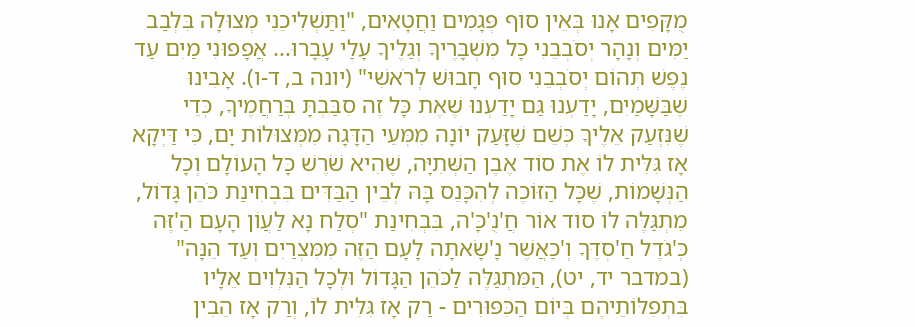מֻקָּפִים אָנוּ בְּאֵין סוֹף פְּגָמִים וַחֲטָאִים, "וַתַּשְׁלִיכֵנִי מְצוּלָה בִּלְבַב יַמִּים וְנָהָר יְסֺבְבֵנִי כָּל מִשְׁבָּרֶיךָ וְגַלֶיךָ עָלַי עָבָרוּ... אֲפָפוּנִי מַיִם עַד נֶפֶשׁ תְּהוֹם יְסֺבְבֵנִי סוּף חָבוּשׁ לְרֺאשִׁי" (יונה ב, ד-ו). אָבִינוּ שֶׁבַּשָּׁמַיִם, יָדַעְנוּ גַּם יָדַעְנוּ שֶׁאֶת כָּל זֶה סִבַּבְתָּ בְּרַחֲמֶיךָ, כְּדֵי שֶׁנִּזְעַק אֵלֶיךָ כְּשֵׁם שֶׁזָּעַק יוֹנָה מִמְּעֵי הַדָּגָה מִמְּצוּלוֹת יָם, כִּי דַּיְקָא אָז גִּלִּית לוֹ אֶת סוֹד אֶבֶן הַשְּׁתִיָּה, שֶׁהִיא שֺׁרֶשׁ כָּל הָעוֹלָם וְכָל הַנְּשָׁמוֹת, שֶׁכָּל הַזּוֹכֶה לְהִכָּנֵס בָּהּ לְבֵין הַבַּדִּים בִּבְחִינַת כֺּהֵן גָּדוֹל, מִתְגַּלֶּה לוֹ סוֹד אוֹר חֲ'נֻ'כָּ'ה, בִּבְחִינַת "סְלַח נָא לַעֲוֹן הָעָם הַ'זֶּה כְּ'גֺדֶל חַ'סְדֶּךָ וְ'כַאֲשֶׁר נָ'שָׂאתָה לָעָם הַזֶּה מִמִּצְרַיִם וְעַד הֵנָּה" (במדבר יד, יט), הַמִּתְגַּלֶּה לַכֺּהֵן הַגָּדוֹל וּלְכָל הַנִּלְוִים אֵלָיו בִּתְפִלּוֹתֵיהֶם בְּיוֹם הַכִּפּוּרִים - רַק אָז גִּלִּית לוֹ, וְרַק אָז הֵבִין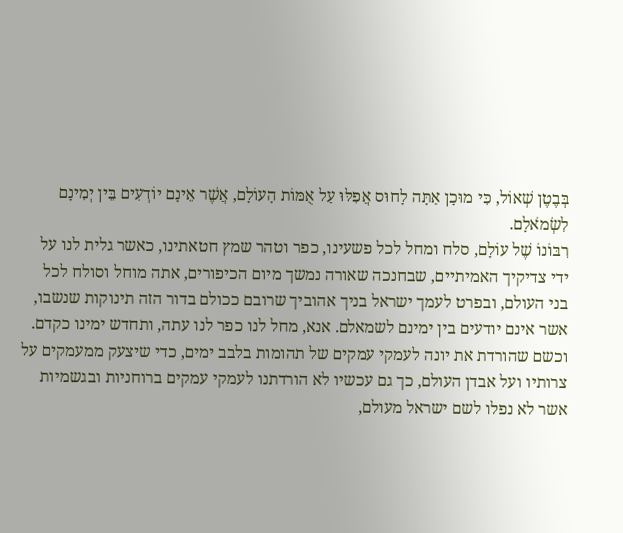בְּבֶטֶן שְׁאוֹל, כִּי מוּכָן אַתָּה לָחוּס אֲפִלּוּ עַל אֻמּוֹת הָעוֹלָם, אֲשֶׁר אֵינָם יוֹדְעִים בֵּין יְמִינָם לִשְׂמֺאלָם.
רִבּוֹנוֹ שֶׁל עוֹלָם, סלח ומחל לכל פשעינו, כפר וטהר שמץ חטאתינו, כאשר גלית לנו על ידי צדיקיך האמיתיים, שבחנכה שאורה נמשך מיום הכיפורים, אתה מוחל וסולח לכל בני העולם, ובפרט לעמך ישראל בניך אהוביך שרובם ככולם בדור הזה תינוקות שנשבו, אשר אינם יודעים בין ימינם לשמאלם. אנא, מחל לנו כפר לנו עתה, ותחדש ימינו כקדם. וכשם שהורדת את יונה לעמקי עמקים של תהומות בלבב ימים, כדי שיצעק ממעמקים על צרותיו ועל אבדן העולם, כך גם עכשיו לא הורדתנו לעמקי עמקים ברוחניות ובגשמיות אשר לא נפלו לשם ישראל מעולם,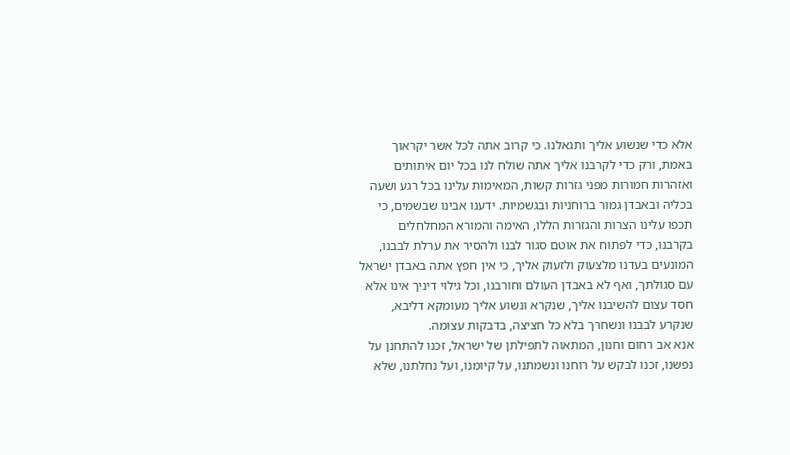אלא כדי שנשוע אליך ותגאלנו. כי קרוב אתה לכל אשר יקראוך באמת, ורק כדי לקרבנו אליך אתה שולח לנו בכל יום איתותים ואזהרות חמורות מפני גזרות קשות, המאימות עלינו בכל רגע ושעה בכליה ובאבדן גמור ברוחניות ובגשמיות. ידענו אבינו שבשמים, כי תכפו עלינו הצרות והגזרות הללו, האימה והמורא המחלחלים בקרבנו, כדי לפתוח את אוטם סגור לבנו ולהסיר את ערלת לבבנו, המונעים בעדנו מלצעוק ולזעוק אליך, כי אין חפץ אתה באבדן ישראל עם סגולתך, ואף לא באבדן העולם וחורבנו, וכל גילוי דיניך אינו אלא חסד עצום להשיבנו אליך, שנקרא ונשוע אליך מעומקא דליבא, שנקרע לבבנו ונשחרך בלא כל חציצה, בדבקות עצומה.
אנא אב רחום וחנון, המתאוה לתפילתן של ישראל, זכנו להתחנן על נפשנו, זכנו לבקש על רוחנו ונשמתנו, על קיומנו, ועל נחלתנו, שלא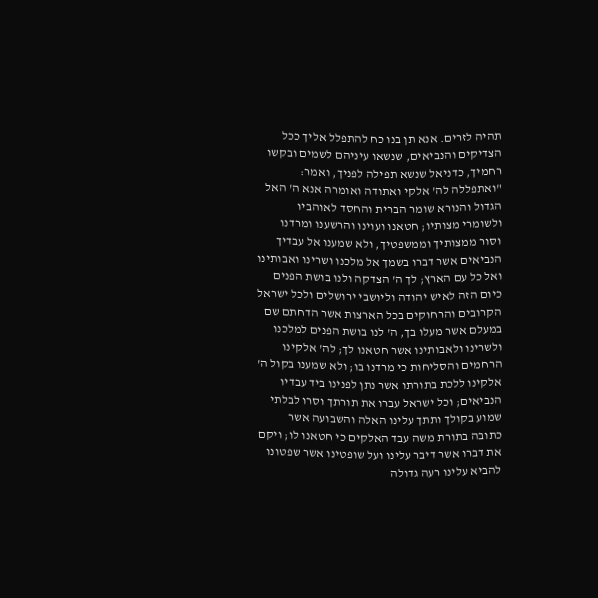תהיה לזרים. אנא תן בנו כח להתפלל אליך ככל הצדיקים והנביאים, שנשאו עיניהם לשמים ובקשו רחמיך, כדניאל שנשא תפילה לפניך, ואמר: "ואתפללה לה' אלקי ואתודה ואומרה אנא ה' האל הגדול והנורא שומר הברית והחסד לאוהביו ולשומרי מצותיו; חטאנו ועוינו והרשענו ומרדנו וסור ממצותיך וממשפטיך, ולא שמענו אל עבדיך הנביאים אשר דברו בשמך אל מלכנו ושרינו ואבותינו ואל כל עם הארץ; לך ה' הצדקה ולנו בושת הפנים כיום הזה לאיש יהודה וליושבי ירושלים ולכל ישראל הקרובים והרחוקים בכל הארצות אשר הדחתם שם במעלם אשר מעלו בך, ה' לנו בושת הפנים למלכנו ולשרינו ולאבותינו אשר חטאנו לך; לה' אלקינו הרחמים והסליחות כי מרדנו בו; ולא שמענו בקול ה' אלקינו ללכת בתורתו אשר נתן לפנינו ביד עבדיו הנביאים; וכל ישראל עברו את תורתך וסרו לבלתי שמוע בקולך ותתך עלינו האלה והשבועה אשר כתובה בתורת משה עבד האלקים כי חטאנו לו; ויקם את דברו אשר דיבר עלינו ועל שופטינו אשר שפטונו להביא עלינו רעה גדולה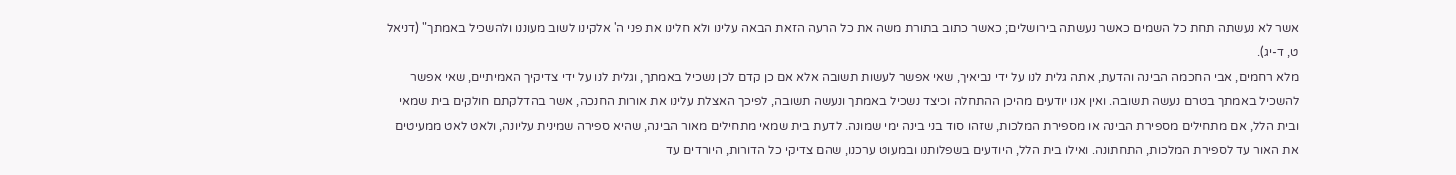אשר לא נעשתה תחת כל השמים כאשר נעשתה בירושלים; כאשר כתוב בתורת משה את כל הרעה הזאת הבאה עלינו ולא חלינו את פני ה' אלקינו לשוב מעוננו ולהשכיל באמתך" (דניאל ט, ד-יג).
מלא רחמים, אבי החכמה הבינה והדעת, אתה גלית לנו על ידי נביאיך, שאי אפשר לעשות תשובה אלא אם כן קדם לכן נשכיל באמתך, וגלית לנו על ידי צדיקיך האמיתיים, שאי אפשר להשכיל באמתך בטרם נעשה תשובה. ואין אנו יודעים מהיכן ההתחלה וכיצד נשכיל באמתך ונעשה תשובה, לפיכך האצלת עלינו את אורות החנכה, אשר בהדלקתם חולקים בית שמאי ובית הלל, אם מתחילים מספירת הבינה או מספירת המלכות, שזהו סוד בני בינה ימי שמונה. לדעת בית שמאי מתחילים מאור הבינה, שהיא ספירה שמינית עליונה, ולאט לאט ממעיטים את האור עד לספירת המלכות, התחתונה. ואילו בית הלל, היודעים בשפלותנו ובמעוט ערכנו, שהם צדיקי כל הדורות, היורדים עד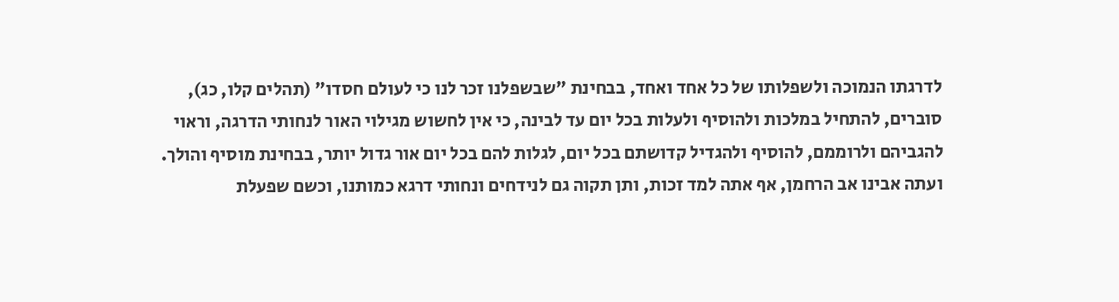לדרגתו הנמוכה ולשפלותו של כל אחד ואחד, בבחינת "שבשפלנו זכר לנו כי לעולם חסדו" (תהלים קלו, כג), סוברים, להתחיל במלכות ולהוסיף ולעלות בכל יום עד לבינה, כי אין לחשוש מגילוי האור לנחותי הדרגה, וראוי להגביהם ולרוממם, להוסיף ולהגדיל קדושתם בכל יום, לגלות להם בכל יום אור גדול יותר, בבחינת מוסיף והולך. ועתה אבינו אב הרחמן, אף אתה למד זכות, ותן תקוה גם לנידחים ונחותי דרגא כמותנו, וכשם שפעלת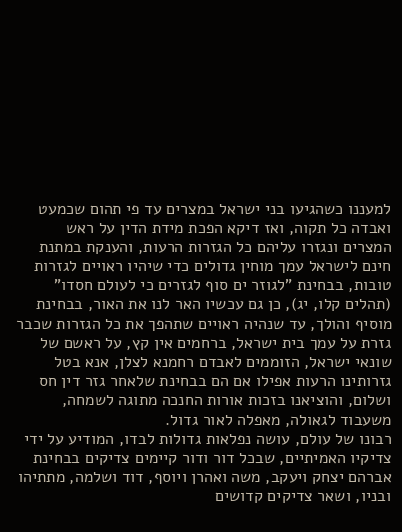למעננו כשהגיעו בני ישראל במצרים עד פי תהום שכמעט ואבדה כל תקוה, ואז דיקא הפכת מידת הדין על ראש המצרים ונגזרו עליהם כל הגזרות הרעות, והענקת במתנת חינם לישראל עמך מוחין גדולים כדי שיהיו ראויים לגזרות טובות, בבחינת "לגוזר ים סוף לגזרים כי לעולם חסדו" (תהלים קלו, יג), כן גם עכשיו האר לנו את האור, בבחינת מוסיף והולך, עד שנהיה ראויים שתהפך את כל הגזרות שכבר גזרת על עמך בית ישראל, ברחמים אין קץ, על ראשם של שונאי ישראל, הזוממים לאבדם רחמנא לצלן, אנא בטל גזרותינו הרעות אפילו אם הם בבחינת שלאחר גזר דין חס ושלום, והוציאנו בזכות אורות החנכה מתוגה לשמחה, משעבוד לגאולה, מאפלה לאור גדול.
רבונו של עולם, עושה נפלאות גדולות לבדו, המודיע על ידי צדיקיו האמיתיים, שבכל דור ודור קיימים צדיקים בבחינת אברהם יצחק ויעקב, משה ואהרן ויוסף, דוד ושלמה, מתתיהו ובניו, ושאר צדיקים קדושים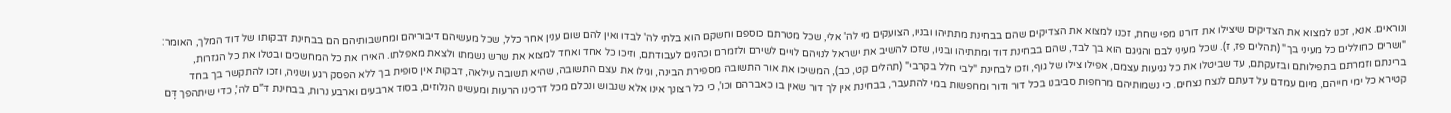ונוראים. אנא, זכנו למצוא את הצדיקים שיצילו את דורנו מפי שחת, זכנו למצוא את הצדיקים שהם בבחינת מתתיהו ובניו, הצועקים מי לה' אלי, שכל מטרתם כוספם וחשקם הוא בלתי לה' לבדו ואין להם שום ענין אחר כלל, שכל מעשיהם דיבוריהם ומחשבותיהם הם בבחינת דבקותו של דוד המלך, האומר: "ושרים כחוללים כל מעיני בך" (תהלים פז, ז). שכל מעיני לבם והגיגם הוא בך לבד, שהם בבחינת דוד ומתתיהו ובניו, שזכו להשיב את ישראל לנויהם לויים לשירם ולזמרם וכהנים לעבודתם, וזיכו כל אחד ואחד למצוא את שרש נשמתו ולצאת מאפלתו. האירו את כל המחשכים ובטלו את כל הגזרות, ברינתם וזמרתם בתפילותם ובזעקתם, עד שביטלו את כל נגיעות עצמם, אפילו צילו של גוף, וזכו לבחינת "לבי חלל בקרבי" (תהלים קט, כב), המשיכו את אור התשובה מספירת הבינה, וגילו את עצם התשובה, שהיא תשובה עילאה, דבקות אין סופית בך ללא הפסק רגע ושניה, וזכו להתקשר בך בחד קטירא כל ימי חייהם, מיום עמדם על דעתם לנצח נצחים. כי נשמותיהם מרחפות סביבנו בכל דור ודור ומחפשות במי להתעבר, בבחינת אין לך דור שאין בו כאברהם וכו', כי כל רצונך אינו אלא שנבוש ונכלם מכל דרכינו הרעות ומעשינו הנלוזים, בסוד ארבעים וארבע נרות, בבחינת דֺּ"ם לה', כדי שיתהפך דָּם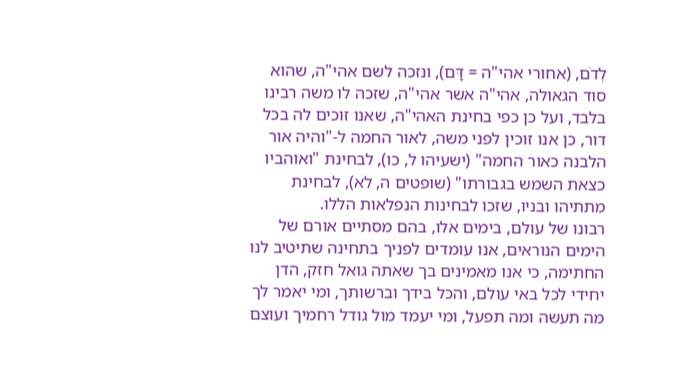לְדֺם, (אחורי אהי"ה = דָּם), ונזכה לשם אהי"ה, שהוא סוד הגאולה, אהי"ה אשר אהי"ה, שזכה לו משה רבינו בלבד, ועל כן כפי בחינת האהי"ה, שאנו זוכים לה בכל דור, כן אנו זוכין לפני משה, לאור החמה ל-"והיה אור הלבנה כאור החמה" (ישעיהו ל, כו), לבחינת "ואוהביו כצאת השמש בגבורתו" (שופטים ה, לא), לבחינת מתתיהו ובניו, שזכו לבחינות הנפלאות הללו.
רבונו של עולם, בימים אלו, בהם מסתיים אורם של הימים הנוראים, אנו עומדים לפניך בתחינה שתיטיב לנו החתימה, כי אנו מאמינים בך שאתה גואל חזק, הדן יחידי לכל באי עולם, והכל בידך וברשותך, ומי יאמר לך מה תעשה ומה תפעל, ומי יעמד מול גודל רחמיך ועוצם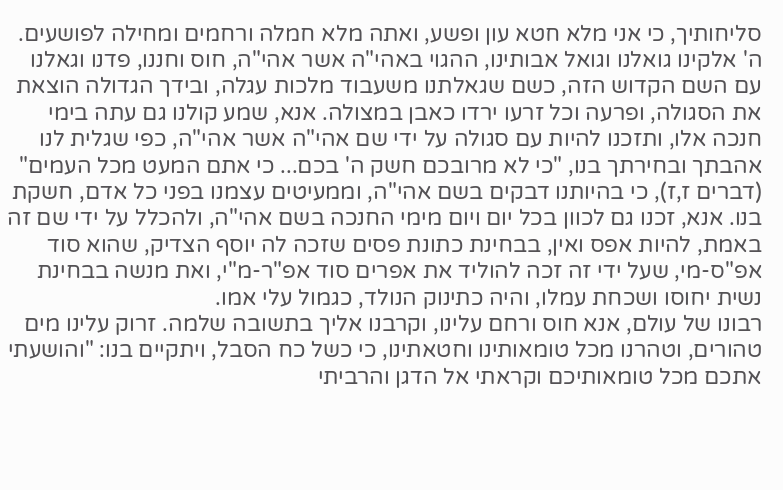סליחותיך, כי אני מלא חטא עון ופשע, ואתה מלא חמלה ורחמים ומחילה לפושעים. ה' אלקינו גואלנו וגואל אבותינו, ההגוי באהי"ה אשר אהי"ה, חוס וחננו, פדנו וגאלנו עם השם הקדוש הזה, כשם שגאלתנו משעבוד מלכות עגלה, ובידך הגדולה הוצאת את הסגולה, ופרעה וכל זרעו ירדו כאבן במצולה. אנא, שמע קולנו גם עתה בימי חנכה אלו, ותזכנו להיות עם סגולה על ידי שם אהי"ה אשר אהי"ה, כפי שגלית לנו אהבתך ובחירתך בנו, "כי לא מרובכם חשק ה' בכם... כי אתם המעט מכל העמים" (דברים ז,ז), כי בהיותנו דבקים בשם אהי"ה, וממעיטים עצמנו בפני כל אדם, חשקת בנו. אנא, זכנו גם לכוון בכל יום ויום מימי החנכה בשם אהי"ה, ולהכלל על ידי שם זה באמת, להיות אפס ואין, בבחינת כתונת פסים שזכה לה יוסף הצדיק, שהוא סוד אפ"ס-מי, שעל ידי זה זכה להוליד את אפרים סוד אפ"ר-מ"י, ואת מנשה בבחינת נשית יחוסו ושכחת עמלו, והיה כתינוק הנולד, כגמול עלי אמו.
רבונו של עולם, אנא חוס ורחם עלינו, וקרבנו אליך בתשובה שלמה. זרוק עלינו מים טהורים, וטהרנו מכל טומאותינו וחטאתינו, כי כשל כח הסבל, ויתקיים בנו: "והושעתי אתכם מכל טומאותיכם וקראתי אל הדגן והרביתי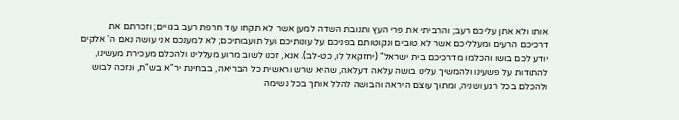אותו ולא אתן עליכם רעב; והרביתי את פרי העץ ותנובת השדה למען אשר לא תקחו עוד חרפת רעב בגויים; וזכרתם את דרכיכם הרעים ומעלליכם אשר לא טובים ונקוטותם בפניכם על עונותיכם ועל תועבותיכם; לא למענכם אני עושה נאם ה' אלקים יודע לכם בושו והכלמו מדרכיכם בית ישראל" (יחזקאל לו, כט-לב). אנא, זכנו לשוב מרוע מעללינו ולהכלם מעכירת מעשינו, להתודות על פשעינו ולהמשיך עלינו בושה עלאה דעלאה, שהיא שרש וראשית כל הבריאה, בבחינת יר"א בש"ת, ונזכה לבוש ולהכלם בכל רגע ושניה, ומתוך עוצם היראה והבושה להלל אותך בכל נשימה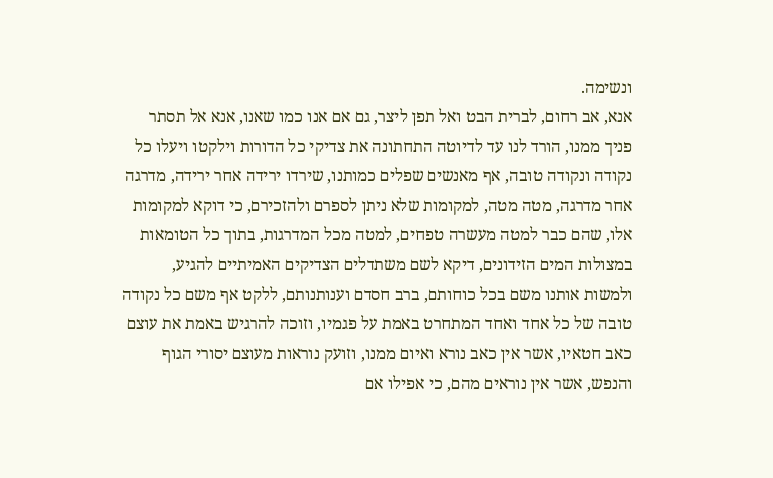ונשימה.
אנא, אב רחום, לברית הבט ואל תפן ליצר, גם אם אנו כמו שאנו, אנא אל תסתר פניך ממנו, הורד לנו עד לדיוטה התחתונה את צדיקי כל הדורות וילקטו ויעלו כל נקודה ונקודה טובה, אף מאנשים שפלים כמותנו, שירדו ירידה אחר ירידה, מדרגה אחר מדרגה, מטה מטה, למקומות שלא ניתן לספרם ולהזכירם, כי דוקא למקומות אלו, שהם כבר למטה מעשרה טפחים, למטה מכל המדרגות, בתוך כל הטומאות במצולות המים הזידונים, דיקא לשם משתדלים הצדיקים האמיתיים להגיע, ולמשות אותנו משם בכל כוחותם, ברב חסדם וענותנותם, ללקט אף משם כל נקודה טובה של כל אחד ואחד המתחרט באמת על פגמיו, וזוכה להרגיש באמת את עוצם כאב חטאיו, אשר אין כאב נורא ואיום ממנו, וזועק נוראות מעוצם יסורי הגוף והנפש, אשר אין נוראים מהם, כי אפילו אם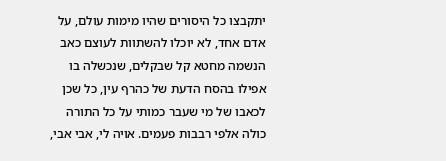יתקבצו כל היסורים שהיו מימות עולם, על אדם אחד, לא יוכלו להשתוות לעוצם כאב הנשמה מחטא קל שבקלים, שנכשלה בו אפילו בהסח הדעת של כהרף עין, כל שכן לכאבו של מי שעבר כמותי על כל התורה כולה אלפי רבבות פעמים. אויה לי, אבי אבי,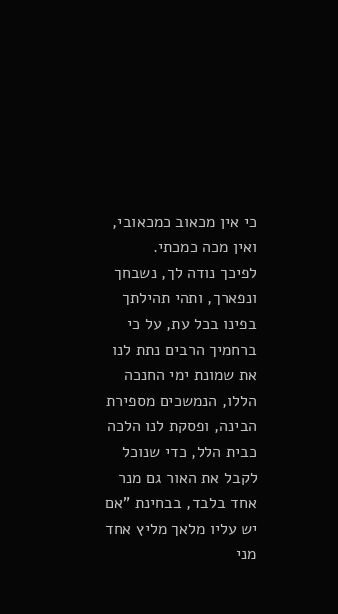כי אין מכאוב כמכאובי, ואין מכה כמכתי.
לפיכך נודה לך, נשבחך ונפארך, ותהי תהילתך בפינו בכל עת, על כי ברחמיך הרבים נתת לנו את שמונת ימי החנכה הללו, הנמשכים מספירת הבינה, ופסקת לנו הלכה כבית הלל, כדי שנוכל לקבל את האור גם מנר אחד בלבד, בבחינת "אם יש עליו מלאך מליץ אחד מני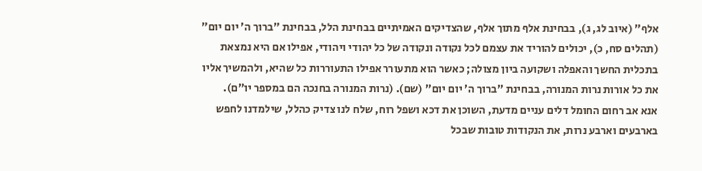אלף" (איוב לג, ג), בבחינת אלף מתוך אלף, שהצדיקים האמיתיים בבחינת הלל, בבחינת "ברוך ה' יום יום" (תהלים סח, כ), יכולים להוריד את עצמם לכל נקודה ונקודה של כל יהודי ויהודי, אפילו אם היא נמצאת בתכלית החשך והאפלה ושקועה ביון מצולה; כאשר הוא מתעורר אפילו התעוררות כל שהיא, ולהמשיך אליו את כל אורות נרות המנורה, בבחינת "ברוך ה' יום יום" (שם). (נרות המנורה בחנכה הם במספר יו"ם).
אנא אב רחום החומל דלים עניים מדעת, השוכן את דכא ושפל רוח, שלח לנו צדיק כהלל, שילמדנו לחפש בארבעים וארבע נרות, את הנקודות טובות שבכל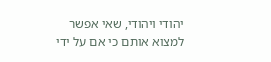יהודי ויהודי, שאי אפשר למצוא אותם כי אם על ידי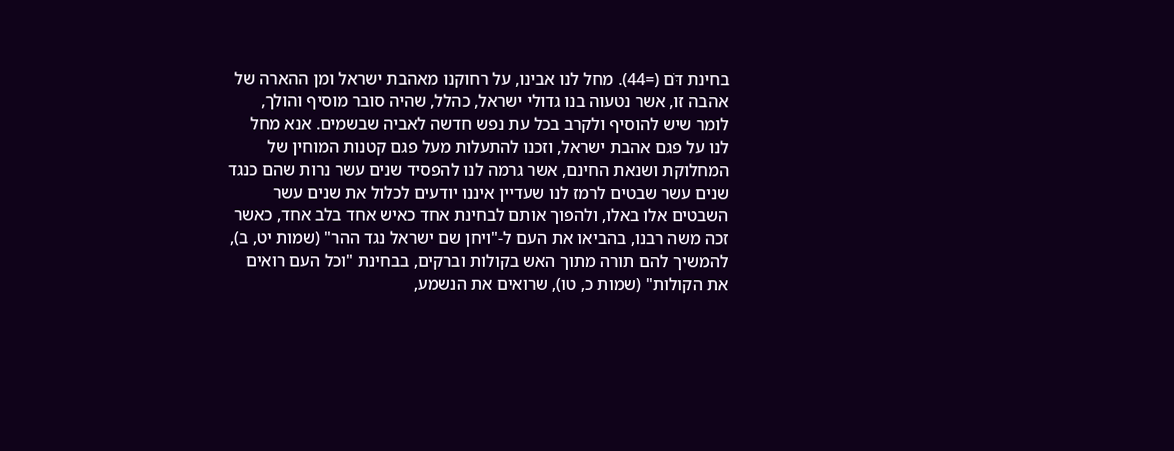בחינת דֺּם (=44). מחל לנו אבינו, על רחוקנו מאהבת ישראל ומן ההארה של אהבה זו, אשר נטעוה בנו גדולי ישראל, כהלל, שהיה סובר מוסיף והולך, לומר שיש להוסיף ולקרב בכל עת נפש חדשה לאביה שבשמים. אנא מחל לנו על פגם אהבת ישראל, וזכנו להתעלות מעל פגם קטנות המוחין של המחלוקת ושנאת החינם, אשר גרמה לנו להפסיד שנים עשר נרות שהם כנגד שנים עשר שבטים לרמז לנו שעדיין איננו יודעים לכלול את שנים עשר השבטים אלו באלו, ולהפוך אותם לבחינת אחד כאיש אחד בלב אחד, כאשר זכה משה רבנו, בהביאו את העם ל-"ויחן שם ישראל נגד ההר" (שמות יט, ב), להמשיך להם תורה מתוך האש בקולות וברקים, בבחינת "וכל העם רואים את הקולות" (שמות כ, טו), שרואים את הנשמע,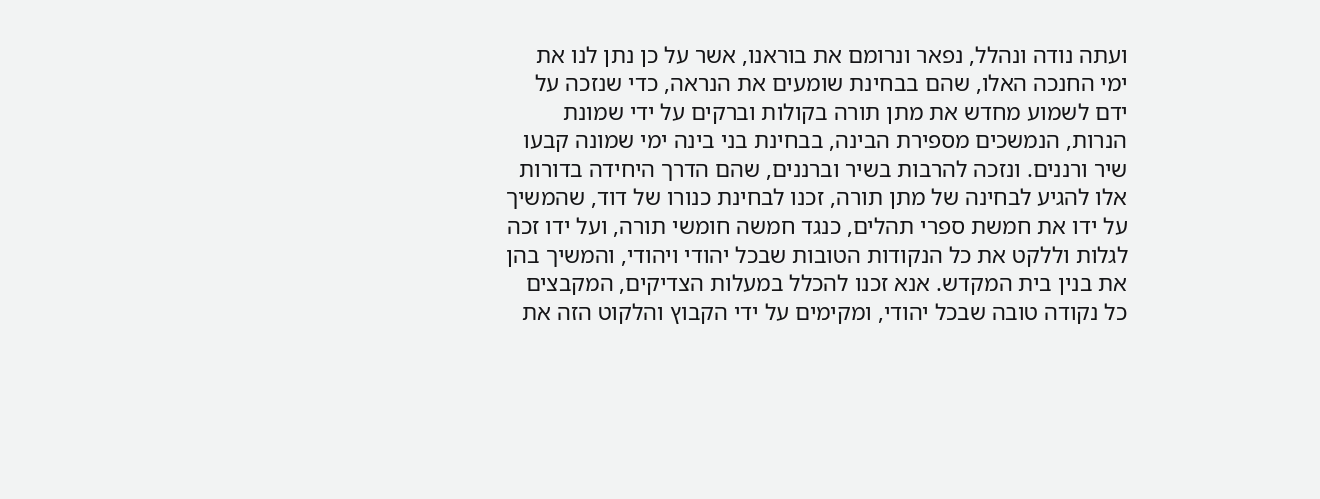ועתה נודה ונהלל, נפאר ונרומם את בוראנו, אשר על כן נתן לנו את ימי החנכה האלו, שהם בבחינת שומעים את הנראה, כדי שנזכה על ידם לשמוע מחדש את מתן תורה בקולות וברקים על ידי שמונת הנרות, הנמשכים מספירת הבינה, בבחינת בני בינה ימי שמונה קבעו שיר ורננים. ונזכה להרבות בשיר וברננים, שהם הדרך היחידה בדורות אלו להגיע לבחינה של מתן תורה, זכנו לבחינת כנורו של דוד, שהמשיך על ידו את חמשת ספרי תהלים, כנגד חמשה חומשי תורה, ועל ידו זכה לגלות וללקט את כל הנקודות הטובות שבכל יהודי ויהודי, והמשיך בהן את בנין בית המקדש. אנא זכנו להכלל במעלות הצדיקים, המקבצים כל נקודה טובה שבכל יהודי, ומקימים על ידי הקבוץ והלקוט הזה את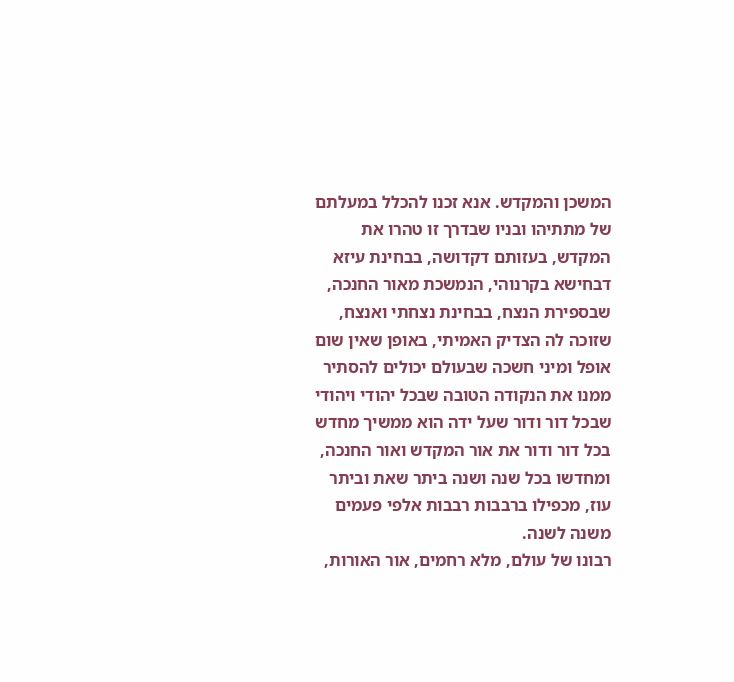המשכן והמקדש. אנא זכנו להכלל במעלתם של מתתיהו ובניו שבדרך זו טהרו את המקדש, בעזותם דקדושה, בבחינת עיזא דבחישא בקרנוהי, הנמשכת מאור החנכה, שבספירת הנצח, בבחינת נצחתי ואנצח, שזוכה לה הצדיק האמיתי, באופן שאין שום אופל ומיני חשכה שבעולם יכולים להסתיר ממנו את הנקודה הטובה שבכל יהודי ויהודי שבכל דור ודור שעל ידה הוא ממשיך מחדש בכל דור ודור את אור המקדש ואור החנכה, ומחדשו בכל שנה ושנה ביתר שאת וביתר עוז, מכפילו ברבבות רבבות אלפי פעמים משנה לשנה.
רבונו של עולם, מלא רחמים, אור האורות,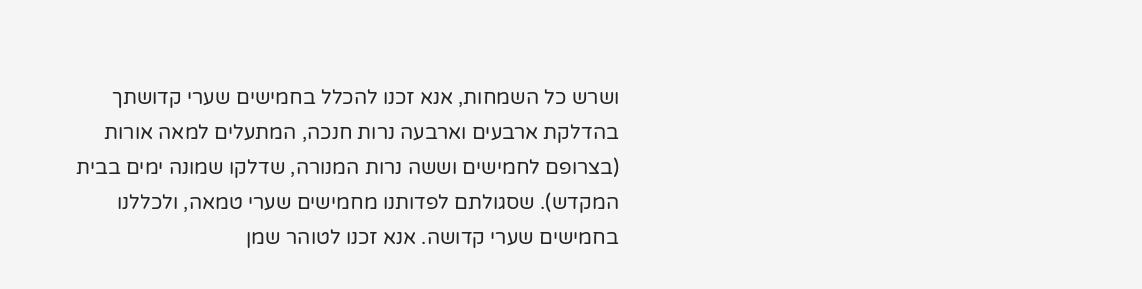ושרש כל השמחות, אנא זכנו להכלל בחמישים שערי קדושתך בהדלקת ארבעים וארבעה נרות חנכה, המתעלים למאה אורות (בצרופם לחמישים וששה נרות המנורה, שדלקו שמונה ימים בבית המקדש). שסגולתם לפדותנו מחמישים שערי טמאה, ולכללנו בחמישים שערי קדושה. אנא זכנו לטוהר שמן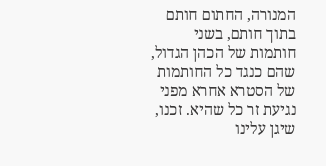המנורה, החתום חותם בתוך חותם, בשני חותמות של הכהן הגדול, שהם כנגד כל החותמות של הסטרא אחרא מפני נגיעת זר כל שהיא. זכנו, שיגן עלינו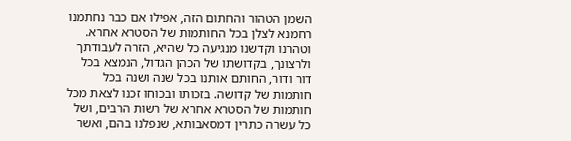השמן הטהור והחתום הזה, אפילו אם כבר נחתמנו רחמנא לצלן בכל החותמות של הסטרא אחרא. וטהרנו וקדשנו מנגיעה כל שהיא, הזרה לעבודתך ולרצונך, בקדושתו של הכהן הגדול, הנמצא בכל דור ודור, החותם אותנו בכל שנה ושנה בכל חותמות של קדושה. בזכותו ובכוחו זכנו לצאת מכל חותמות של הסטרא אחרא של רשות הרבים, ושל כל עשרה כתרין דמסאבותא, שנפלנו בהם, ואשר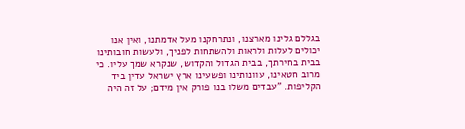בגללם גלינו מארצנו, ונתרחקנו מעל אדמתנו, ואין אנו יכולים לעלות ולראות ולהשתחות לפניך, ולעשות חובותינו בבית בחירתך, בבית הגדול והקדוש, שנקרא שמך עליו. כי מרוב חטאינו, עוונותינו ופשעינו ארץ ישראל עדין ביד הקליפות. "עבדים משלו בנו פורק אין מידם; על זה היה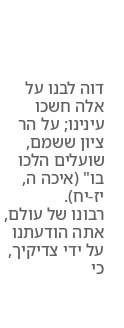דוה לבנו על אלה חשכו עינינו; על הר ציון ששמם, שועלים הלכו בו" (איכה ה, יז-יח).
רבונו של עולם, אתה הודעתנו על ידי צדיקיך, כי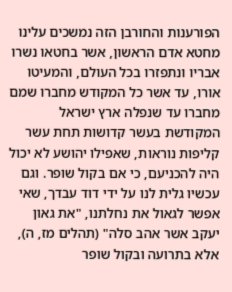הפורענות והחורבן הזה נמשכים עלינו מחטא אדם הראשון, אשר בחטאו נשרו אבריו ונתפזרו בכל העולם, והמעיטו אורו, עד אשר כל המקודש מחברו שמם מחברו עד שנפלה ארץ ישראל המקודשת בעשר קדושות תחת עשר קליפות נוראות, שאפילו יהושע לא יכול היה להכניעם, כי אם בקול שופר. וגם עכשיו גלית לנו על ידי דוד עבדך, שאי אפשר לגאול את נחלתנו, "את גאון יעקב אשר אהב סלה" (תהלים מז, ה), אלא בתרועה ובקול שופר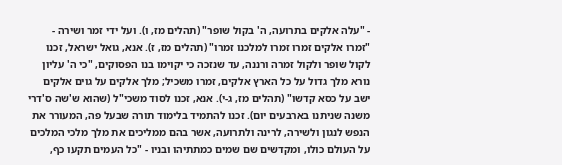- "עלה אלקים בתרועה, ה' בקול שופר" (תהלים מז, ו). ועל ידי זמר ושירה - "זמרו אלקים זמרו זמרו למלכנו זמרו" (תהלים מז, ז). אנא, גואל ישראל, זכנו לקול שופר ולקול זמרה ורננה, עד שנזכה כי יקוימו בנו הפסוקים, "כי ה' עליון נורא מלך גדול על כל הארץ אלקים, זמרו משכיל; מלך אלקים על גוים אלקים ישב על כסא קדשו" (תהלים מז, ג-י). אנא, זכנו לסוד משכי"ל (שהוא ש'שה ס'דרי משנה שניתנו בארבעים יום). זכנו להתמיד בלימוד תורה שבעל פה, המעורר את הנפש לנגון ולשירה, לרינה ולתרועה, אשר בהם ממליכים את מלך מלכי המלכים על העולם כולו, ומקדשים שם שמים כמתתיהו ובניו - "כל העמים תקעו כף,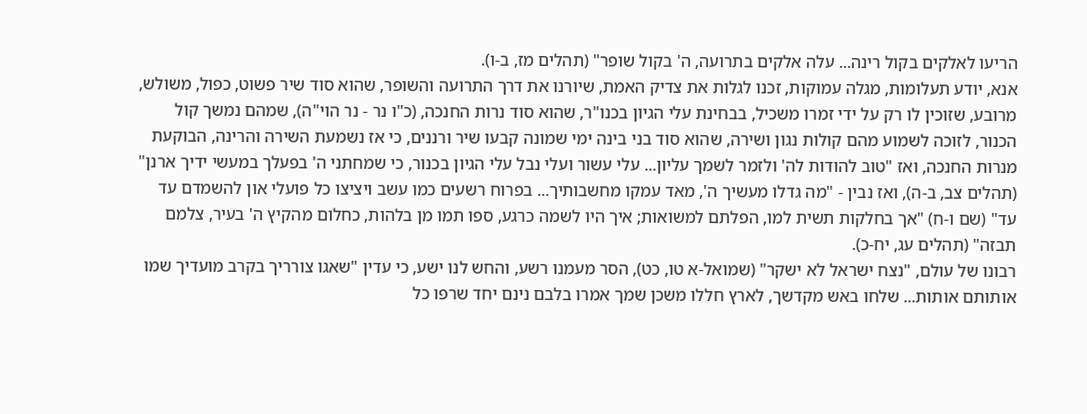הריעו לאלקים בקול רינה... עלה אלקים בתרועה, ה' בקול שופר" (תהלים מז, ב-ו).
אנא, יודע תעלומות, מגלה עמוקות, זכנו לגלות את צדיק האמת, שיורנו את דרך התרועה והשופר, שהוא סוד שיר פשוט, כפול, משולש, מרובע, שזוכין לו רק על ידי זמרו משכיל, בבחינת עלי הגיון בכנו"ר, שהוא סוד נרות החנכה, (כ"ו נר - נר הוי"ה), שמהם נמשך קול הכנור, לזוכה לשמוע מהם קולות נגון ושירה, שהוא סוד בני בינה ימי שמונה קבעו שיר ורננים, כי אז נשמעת השירה והרינה, הבוקעת מנרות החנכה, ואז "טוב להודות לה' ולזמר לשמך עליון... עלי עשור ועלי נבל עלי הגיון בכנור, כי שמחתני ה' בפעלך במעשי ידיך ארנן" (תהלים צב, ב-ה), ואז נבין - "מה גדלו מעשיך ה', מאד עמקו מחשבותיך... בפרוח רשעים כמו עשב ויציצו כל פועלי און להשמדם עד עד" (שם ו-ח) "אך בחלקות תשית למו, הפלתם למשואות; איך היו לשמה כרגע, ספו תמו מן בלהות, כחלום מהקיץ ה' בעיר, צלמם תבזה" (תהלים עג, יח-כ).
רבונו של עולם, "נצח ישראל לא ישקר" (שמואל-א טו, כט), הסר מעמנו רשע, והחש לנו ישע, כי עדין "שאגו צורריך בקרב מועדיך שמו אותותם אותות... שלחו באש מקדשך, לארץ חללו משכן שמך אמרו בלבם נינם יחד שרפו כל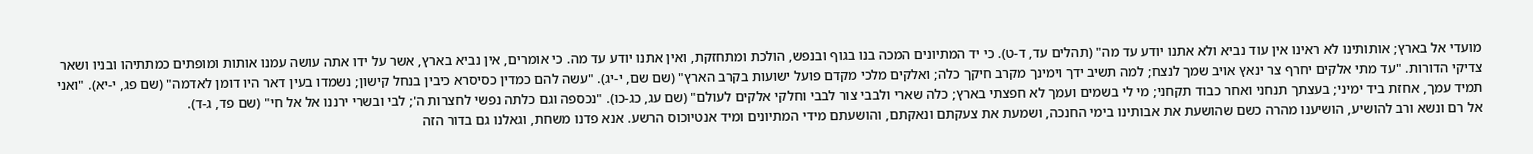מועדי אל בארץ; אותותינו לא ראינו אין עוד נביא ולא אתנו יודע עד מה" (תהלים עד, ד-ט). כי יד המתיונים המכה בנו בגוף ובנפש, הולכת ומתחזקת, ואין אתנו יודע עד מה. כי אומרים, אין נביא בארץ, אשר על ידו אתה עושה עמנו אותות ומופתים כמתתיהו ובניו ושאר צדיקי הדורות. "עד מתי אלקים יחרף צר ינאץ אויב שמך לנצח; למה תשיב ידך וימינך מקרב חיקך כלה; ואלקים מלכי מקדם פועל ישועות בקרב הארץ" (שם שם, י-יג). "עשה להם כמדין כסיסרא כיבין בנחל קישון; נשמדו בעין דאר היו דומן לאדמה" (שם פג, י-יא). "ואני תמיד עמך, אחזת ביד ימיני; בעצתך תנחני ואחר כבוד תקחני; מי לי בשמים ועמך לא חפצתי בארץ; כלה שארי ולבבי צור לבבי וחלקי אלקים לעולם" (שם עג, כג-כו). "נכספה וגם כלתה נפשי לחצרות ה'; לבי ובשרי ירננו אל אל חי" (שם פד, ג-ד).
אל רם ונשא ורב להושיע, הושיענו מהרה כשם שהושעת את אבותינו בימי החנכה, ושמעת את צעקתם ונאקתם, והושעתם מידי המתיונים ומיד אנטיוכוס הרשע. אנא פדנו משחת, וגאלנו גם בדור הזה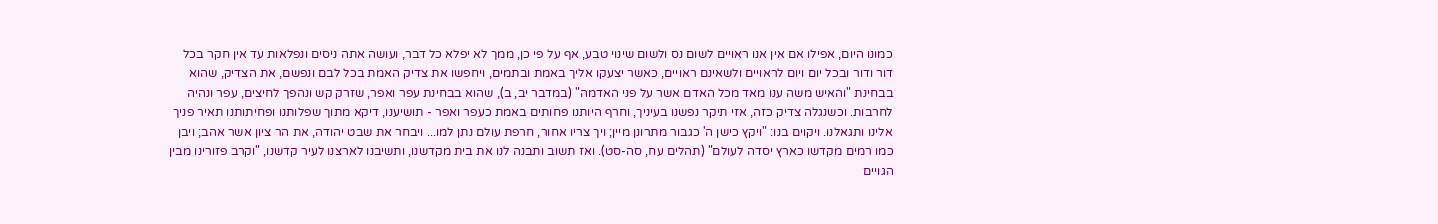כמונו היום, אפילו אם אין אנו ראויים לשום נס ולשום שינוי טבע, אף על פי כן, ממך לא יפלא כל דבר, ועושה אתה ניסים ונפלאות עד אין חקר בכל דור ודור ובכל יום ויום לראויים ולשאינם ראויים, כאשר יצעקו אליך באמת ובתמים, ויחפשו את צדיק האמת בכל לבם ונפשם, את הצדיק, שהוא בבחינת "והאיש משה ענו מאד מכל האדם אשר על פני האדמה" (במדבר יב, ב), שהוא בבחינת עפר ואפר, שזרק קש ונהפך לחיצים, עפר ונהיה לחרבות. וכשנגלה צדיק כזה, אזי תיקר נפשנו בעיניך, וחרף היותנו פחותים באמת כעפר ואפר - תושיענו, דיקא מתוך שפלותנו ופחיתותנו תאיר פניך אלינו ותגאלנו. ויקוים בנו: "ויקץ כישן ה' כגבור מתרונן מיין; ויך צריו אחור, חרפת עולם נתן למו... ויבחר את שבט יהודה, את הר ציון אשר אהב; ויבן כמו רמים מקדשו כארץ יסדה לעולם" (תהלים עח, סה-סט). ואז תשוב ותבנה לנו את בית מקדשנו, ותשיבנו לארצנו לעיר קדשנו, "וקרב פזורינו מבין הגויים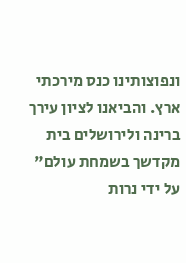ונפוצותינו כנס מירכתי ארץ. והביאנו לציון עירך ברינה ולירושלים בית מקדשך בשמחת עולם" על ידי נרות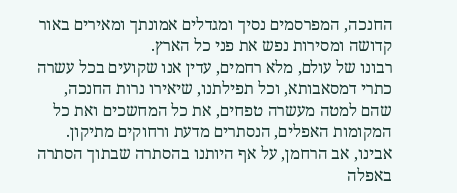החנכה, המפרסמים נסיך ומגדלים אמונתך ומאירים באור קדושה ומסירות נפש את פני כל הארץ.
רבונו של עולם, מלא רחמים, עדין אנו שקועים בכל עשרה כתרי דמסאבותא, וכל תפילתנו, שיאירו נרות החנכה, שהם למטה מעשרה טפחים, את כל המחשכים ואת כל המקומות האפלים, הנסתרים מדעת ורחוקים מתיקון. אבינו, אב הרחמן, על אף היותנו בהסתרה שבתוך הסתרה באפלה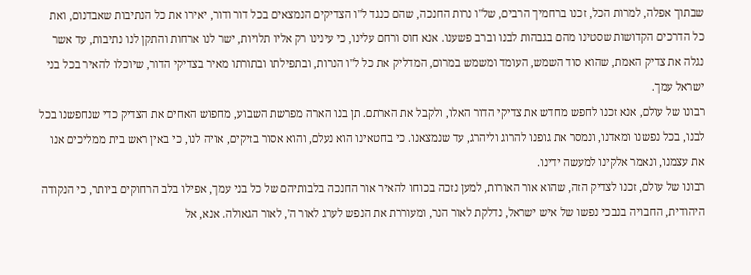שבתוך אפלה, למרות הכל, זכנו ברחמיך הרבים, של"ו נרות החנכה, שהם כנגד ל"ו הצדיקים הנמצאים בכל דור ודור, יאירו את כל הנתיבות שאבדנום, ואת כל הדרכים הקדושות שסטינו מהם בגבהות לבנו וברב פשענו. אנא חוס ורחם עלינו, כי עינינו רק אליו תלויות, ישר לנו ארחות והתקן לנו נתיבות, עד אשר נגלה את צדיק האמת, שהוא סוד השמש, העומד ומשמש במרום, המדליק את כל ל"ו הנרות, ובתפילתו ובתורתו מאיר בצדיקי הדור, שיוכלו להאיר בכל בני ישראל עמך.
רבונו של עולם, אנא זכנו לחפש מחדש את צדיקי הדור האלו, ולקבל את הארתם. תן בנו הארה מפרשת השבוע, מחפוש האחים את הצדיק כדי שנחפשנו בכל לבנו, בכל נפשנו ומאדנו, ונמסר את גופנו להרוג וליהרג, עד שנמצאנו. כי בחטאינו הוא נעלם, והוא אסור בזיקים, אויה לנו, כי באין ראש בית ממליכים אנו את עצמנו, ונאמר אלקינו למעשה ידינו.
רבונו של עולם, זכנו לצדיק הזה, שהוא אור האורות, למען נזכה בכוחו להאיר אור החנכה בלבותיהם של כל בני עמך, אפילו בלב הרחוקים ביותר, כי הנקודה היהודית, החבויה בנבכי נפשו של איש ישראל, נדלקת לאור הנר, ומעוררת את הנפש לערג לאור ה', לאור הגאולה. אנא, אל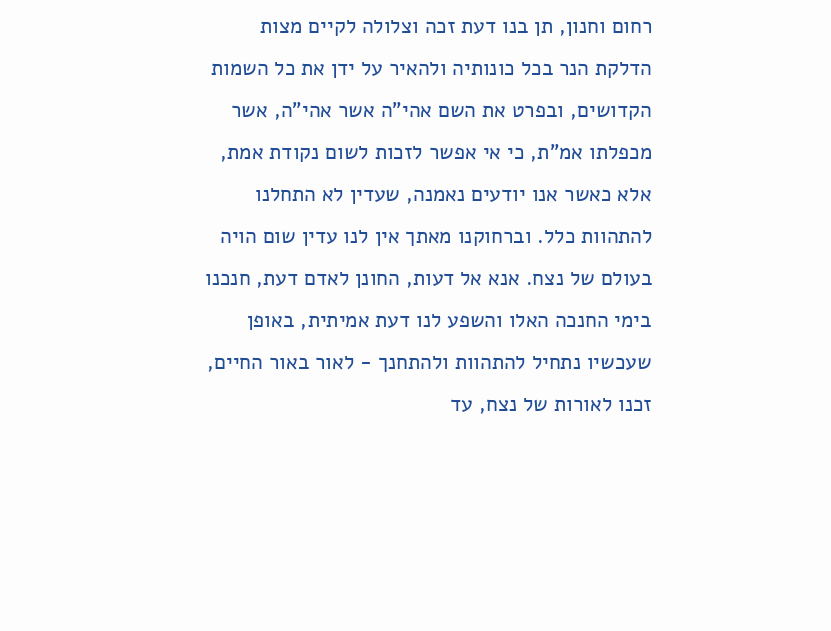רחום וחנון, תן בנו דעת זכה וצלולה לקיים מצות הדלקת הנר בכל כונותיה ולהאיר על ידן את כל השמות הקדושים, ובפרט את השם אהי"ה אשר אהי"ה, אשר מכפלתו אמ"ת, כי אי אפשר לזכות לשום נקודת אמת, אלא כאשר אנו יודעים נאמנה, שעדין לא התחלנו להתהוות כלל. וברחוקנו מאתך אין לנו עדין שום הויה בעולם של נצח. אנא אל דעות, החונן לאדם דעת, חנכנו בימי החנכה האלו והשפע לנו דעת אמיתית, באופן שעכשיו נתחיל להתהוות ולהתחנך - לאור באור החיים, זכנו לאורות של נצח, עד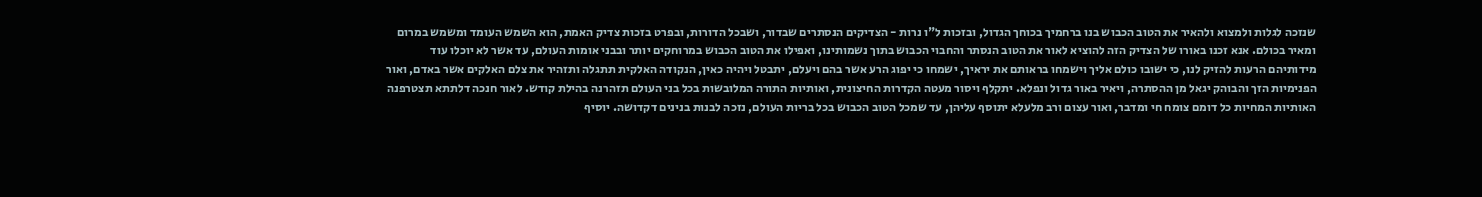שנזכה לגלות ולמצוא ולהאיר את הטוב הכבוש בנו ברחמיך בכוחך הגדול, ובזכות ל"ו נרות - הצדיקים הנסתרים שבדור, ושבכל הדורות, ובפרט בזכות צדיק האמת, הוא השמש העומד ומשמש במרום ומאיר בכולם. אנא זכנו באורו של הצדיק הזה להוציא לאור את הטוב הנסתר והחבוי הכבוש בתוך נשמותינו, ואפילו את הטוב הכבוש במרוחקים יותר ובבני אומות העולם, עד אשר לא יוכלו עוד מידותיהם הרעות להזיק לנו, כי ישובו כולם אליך וישמחו בראותם את יראיך, ישמחו כי יפוג הרע אשר בהם ויעלם, יתבטל ויהיה כאין, הנקודה האלקית תתגלה ותזהיר את צלם האלקים אשר באדם, ואור הפנימיות הזך והבוהק יגאל מן ההסתרה, ויאיר באור גדול ונפלא. יתקלף ויסור מעטה הקדרות החיצונית, ואותיות התורה המלובשות בכל בני העולם תזהרנה בהילת קודש. לאור חנכה דלתתא תצטרפנה האותיות המחיות כל דומם צומח חי ומדבר, ואור עצום ורב מלעלא יתוסף עליהן, עד שמכל הטוב הכבוש בכל בריות העולם, נזכה לבנות בנינים דקדושה. יוסיף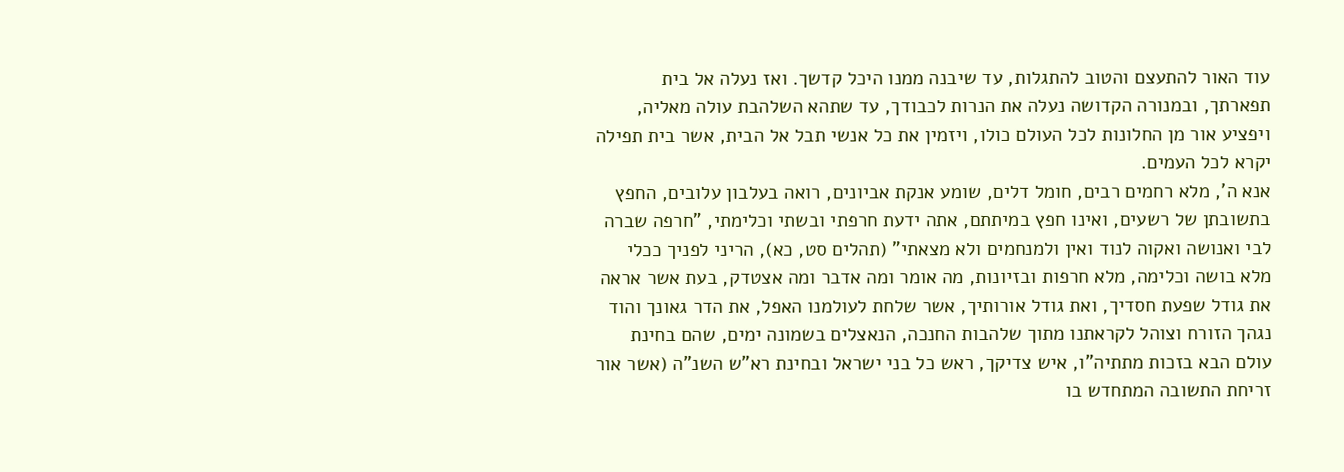עוד האור להתעצם והטוב להתגלות, עד שיבנה ממנו היכל קדשך. ואז נעלה אל בית תפארתך, ובמנורה הקדושה נעלה את הנרות לכבודך, עד שתהא השלהבת עולה מאליה, ויפציע אור מן החלונות לכל העולם כולו, ויזמין את כל אנשי תבל אל הבית, אשר בית תפילה יקרא לכל העמים.
אנא ה', מלא רחמים רבים, חומל דלים, שומע אנקת אביונים, רואה בעלבון עלובים, החפץ בתשובתן של רשעים, ואינו חפץ במיתתם, אתה ידעת חרפתי ובשתי וכלימתי, "חרפה שברה לבי ואנושה ואקוה לנוד ואין ולמנחמים ולא מצאתי" (תהלים סט, כא), הריני לפניך ככלי מלא בושה וכלימה, מלא חרפות ובזיונות, מה אומר ומה אדבר ומה אצטדק, בעת אשר אראה את גודל שפעת חסדיך, ואת גודל אורותיך, אשר שלחת לעולמנו האפל, את הדר גאונך והוד נגהך הזורח וצוהל לקראתנו מתוך שלהבות החנכה, הנאצלים בשמונה ימים, שהם בחינת עולם הבא בזכות מתתיה"ו, איש צדיקך, ראש כל בני ישראל ובחינת רא"ש השנ"ה (אשר אור זריחת התשובה המתחדש בו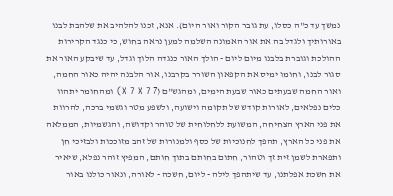נמשך עד כ"ה כסלו, עת גובר הקור ואור היום). אנא, זכנו להלהיב את שלהבת לבנו באורותיך ולגדל בה את אור האמונה השלמה למען נראה בחוש, כי כנגד הקרירות ההולכת וגוברת בלבנו מיום ליום - הולך האור כנגדה הלוך וגדל, עד שיבקע האור את סגור לבנו, וחומו ימיס את הקפאון השורר בקרבנו, אור הלבנה יהיה כאור החמה, ואור החמה שבעתים כאור שבעת הימים, ומהגש"ם (7 X 7 X 7) ומהחומר יתהוו כלים נפלאים, לאורות קודש של תקומה וישועה, ולשפע מטר וגשמי ברכה, להרוות את פני הארץ הצחיחה, המשועת ללחלוחית של טוהר וקדושה, והגשמיות, הממלאה את פני כל הארץ, תהפך לחנוכיות של כסף ולמנורות של זהב מזוככות ולבזיכי חן ותפארת לשמן זית זך וטהור, חתום בחותם בתוך חותם, המפיץ זוהר נפלא, שיאיר את חשכת אפלתנו, עד שיתהפך לילה - ליום, חשכה - לאורה, ונאור כולנו באור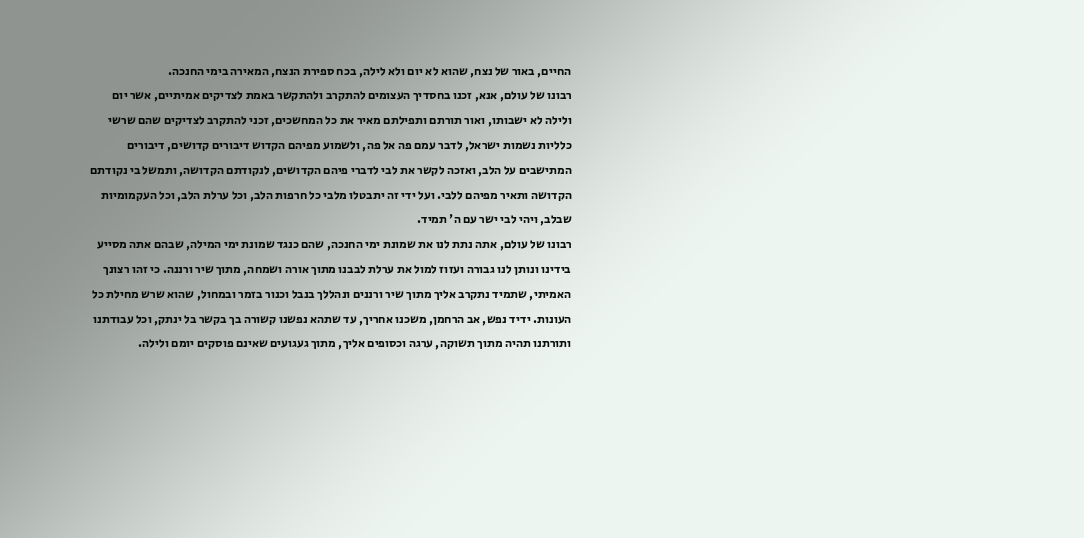החיים, באור של נצח, שהוא לא יום ולא לילה, בכח ספירת הנצח, המאירה בימי החנכה.
רבונו של עולם, אנא, זכנו בחסדיך העצומים להתקרב ולהתקשר באמת לצדיקים אמיתיים, אשר יום ולילה לא ישבותו, ואור תורתם ותפילתם מאיר את כל המחשכים, זכני להתקרב לצדיקים שהם שרשי כלליות נשמות ישראל, לדבר עמם פה אל פה, ולשמוע מפיהם הקדוש דיבורים קדושים, דיבורים המתישבים על הלב, ואזכה לקשר את לבי לדברי פיהם הקדושים, לנקודתם הקדושה, ותמשל בי נקודתם הקדושה ותאיר מפיהם ללבי. ועל ידי זה יתבטלו מלבי כל חרפות הלב, וכל ערלת הלב, וכל העקמומיות שבלב, ויהי לבי ישר עם ה' תמיד.
רבונו של עולם, אתה נתת לנו את שמונת ימי החנכה, שהם כנגד שמונת ימי המילה, שבהם אתה מסייע בידינו ונותן לנו גבורה ועזוז למול את ערלת לבבנו מתוך אורה ושמחה, מתוך שיר ורננה. כי זהו רצונך האמיתי, שתמיד נתקרב אליך מתוך שיר ורננים ונהללך בנבל וכנור בזמר ובמחול, שהוא שרש מחילת כל העונות. ידיד נפש, אב הרחמן, משכנו אחריך, עד שתהא נפשנו קשורה בך בקשר בל ינתק, וכל עבודתנו ותורתנו תהיה מתוך תשוקה, ערגה וכסופים אליך, מתוך געגועים שאינם פוסקים יומם ולילה.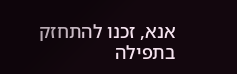אנא, זכנו להתחזק בתפילה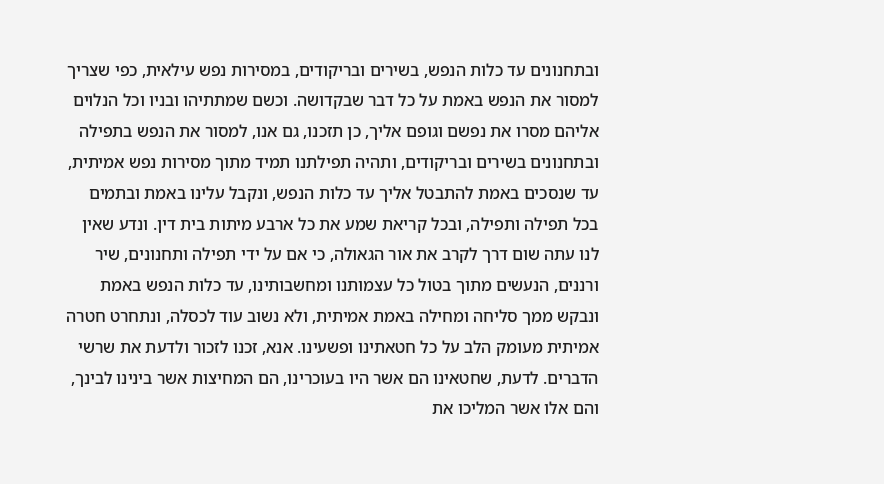ובתחנונים עד כלות הנפש, בשירים ובריקודים, במסירות נפש עילאית, כפי שצריך למסור את הנפש באמת על כל דבר שבקדושה. וכשם שמתתיהו ובניו וכל הנלוים אליהם מסרו את נפשם וגופם אליך, כן תזכנו, גם אנו, למסור את הנפש בתפילה ובתחנונים בשירים ובריקודים, ותהיה תפילתנו תמיד מתוך מסירות נפש אמיתית, עד שנסכים באמת להתבטל אליך עד כלות הנפש, ונקבל עלינו באמת ובתמים בכל תפילה ותפילה, ובכל קריאת שמע את כל ארבע מיתות בית דין. ונדע שאין לנו עתה שום דרך לקרב את אור הגאולה, כי אם על ידי תפילה ותחנונים, שיר ורננים, הנעשים מתוך בטול כל עצמותנו ומחשבותינו, עד כלות הנפש באמת ונבקש ממך סליחה ומחילה באמת אמיתית, ולא נשוב עוד לכסלה, ונתחרט חטרה אמיתית מעומק הלב על כל חטאתינו ופשעינו. אנא, זכנו לזכור ולדעת את שרשי הדברים. לדעת, שחטאינו הם אשר היו בעוכרינו, הם המחיצות אשר בינינו לבינך, והם אלו אשר המליכו את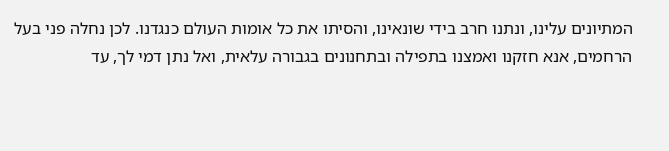המתיונים עלינו, ונתנו חרב בידי שונאינו, והסיתו את כל אומות העולם כנגדנו. לכן נחלה פני בעל הרחמים, אנא חזקנו ואמצנו בתפילה ובתחנונים בגבורה עלאית, ואל נתן דמי לך, עד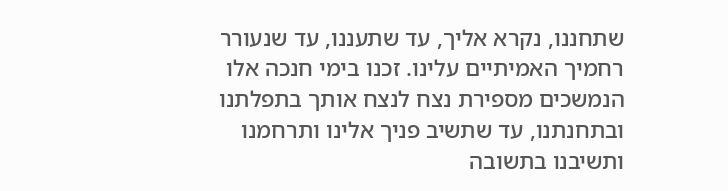שתחננו, נקרא אליך, עד שתעננו, עד שנעורר רחמיך האמיתיים עלינו. זכנו בימי חנכה אלו הנמשכים מספירת נצח לנצח אותך בתפלתנו ובתחנתנו, עד שתשיב פניך אלינו ותרחמנו ותשיבנו בתשובה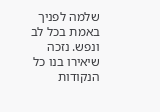שלמה לפניך באמת בכל לב ונפש. נזכה שיאירו בנו כל הנקודות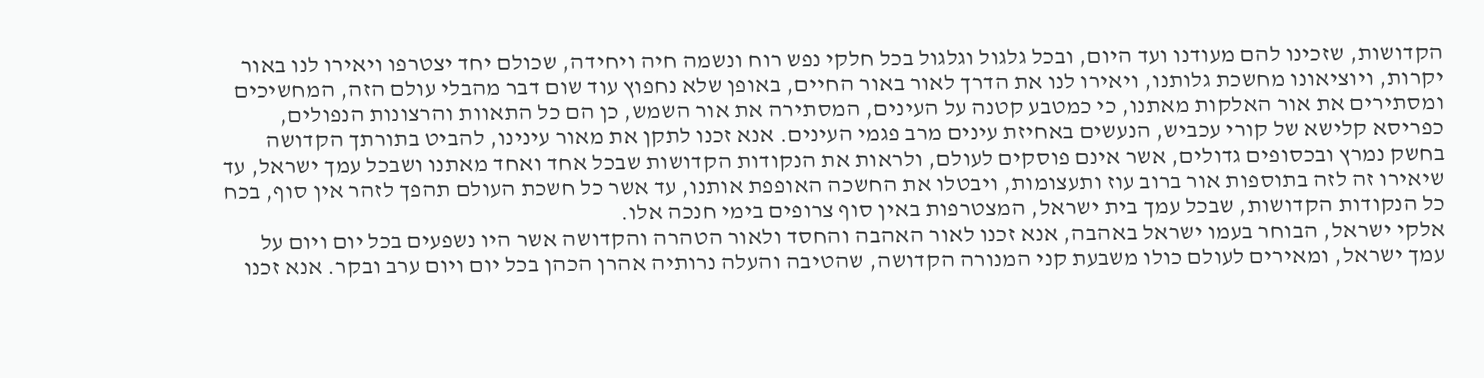הקדושות, שזכינו להם מעודנו ועד היום, ובכל גלגול וגלגול בכל חלקי נפש רוח ונשמה חיה ויחידה, שכולם יחד יצטרפו ויאירו לנו באור יקרות, ויוציאונו מחשכת גלותנו, ויאירו לנו את הדרך לאור באור החיים, באופן שלא נחפוץ עוד שום דבר מהבלי עולם הזה, המחשיכים ומסתירים את אור האלקות מאתנו, כי כמטבע קטנה על העינים, המסתירה את אור השמש, כן הם כל התאוות והרצונות הנפולים, כפריסא קלישא של קורי עכביש, הנעשים באחיזת עינים מרב פגמי העינים. אנא זכנו לתקן את מאור עינינו, להביט בתורתך הקדושה בחשק נמרץ ובכסופים גדולים, אשר אינם פוסקים לעולם, ולראות את הנקודות הקדושות שבכל אחד ואחד מאתנו ושבכל עמך ישראל, עד שיאירו זה לזה בתוספות אור ברוב עוז ותעצומות, ויבטלו את החשכה האופפת אותנו, עד אשר כל חשכת העולם תהפך לזהר אין סוף, בכח כל הנקודות הקדושות, שבכל עמך בית ישראל, המצטרפות באין סוף צרופים בימי חנכה אלו.
אלקי ישראל, הבוחר בעמו ישראל באהבה, אנא זכנו לאור האהבה והחסד ולאור הטהרה והקדושה אשר היו נשפעים בכל יום ויום על עמך ישראל, ומאירים לעולם כולו משבעת קני המנורה הקדושה, שהטיבה והעלה נרותיה אהרן הכהן בכל יום ויום ערב ובקר. אנא זכנו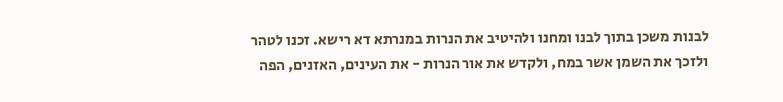לבנות משכן בתוך לבנו ומחנו ולהיטיב את הנרות במנרתא דא רישא. זכנו לטהר ולזכך את השמן אשר במח, ולקדש את אור הנרות - את העינים, האזנים, הפה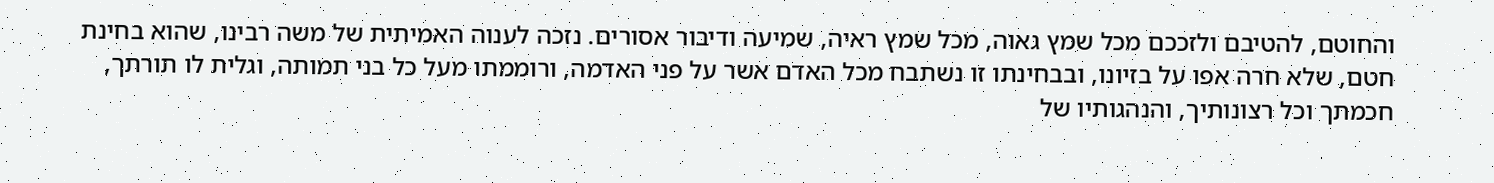והחוטם, להטיבם ולזככם מכל שמץ גאוה, מכל שמץ ראיה, שמיעה ודיבור אסורים. נזכה לענוה האמיתית של משה רבינו, שהוא בחינת חטם, שלא חרה אפו על בזיונו, ובבחינתו זו נשתבח מכל האדם אשר על פני האדמה, ורוממתו מעל כל בני תמותה, וגלית לו תורתך, חכמתך וכל רצונותיך, והנהגותיו של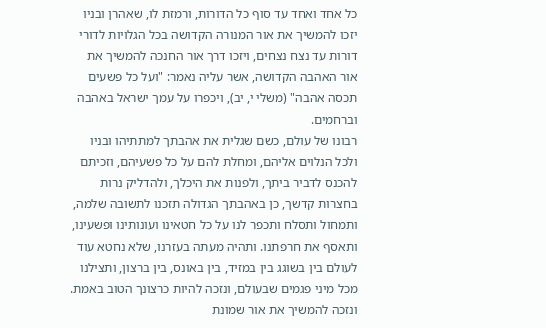כל אחד ואחד עד סוף כל הדורות, ורמזת לו, שאהרן ובניו יזכו להמשיך את אור המנורה הקדושה בכל הגלויות לדורי דורות עד נצח נצחים, ויזכו דרך אור החנכה להמשיך את אור האהבה הקדושה, אשר עליה נאמר: "ועל כל פשעים תכסה אהבה" (משלי י, יב), ויכפרו על עמך ישראל באהבה וברחמים.
רבונו של עולם, כשם שגלית את אהבתך למתתיהו ובניו ולכל הנלוים אליהם, ומחלת להם על כל פשעיהם, וזכיתם להכנס לדביר ביתך, ולפנות את היכלך, ולהדליק נרות בחצרות קדשך, כן באהבתך הגדולה תזכנו לתשובה שלמה, ותמחול ותסלח ותכפר לנו על כל חטאינו ועונותינו ופשעינו, ותאסף את חרפתנו. ותהיה מעתה בעזרנו, שלא נחטא עוד לעולם בין בשוגג בין במזיד, בין באונס, בין ברצון, ותצילנו מכל מיני פגמים שבעולם, ונזכה להיות כרצונך הטוב באמת. ונזכה להמשיך את אור שמונת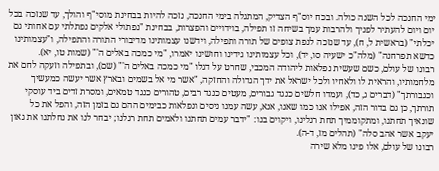ימי החנכה לכל השנה כולה. ובכח יוס"ף הצדיק, המתגלה בימי החנכה, נזכה להיות בבחינת מוסי"ף והולך, עד שנזכה בכל יום ויום להעתיר לפניך ולהרבות עמך בשיחה זו תפילה, בוידויים והפצרות, בבחינת "נפתולי אלקים נפתלתי עם אחותי גם יכלתי" (בראשית ל, ח), עד שנזכה לנפת צופים של תורה ותפילה, וידשנו עצמותינו מדיבורי התורה והתפילה, ו"עצמותינו כדשא תפרחנה" (מלה"כ ישעיה סו, יד), וכל עצמותינו גידינו וחושינו יאמרו, "מי כמכה באלים ה'" (שמות טו, יא).
רבונו של עולם, כשם שעשית נפלאות ליהודה המכבי, שחרט על דגלו "מי כמכה באלים ה'" (שם), ובתפילה וזעקה לחם את מלחמותיו, והראית לו ולאחיו ולכל ישראל את ידך הגדולה והחזקה, "אשר מי אל בשמים ובארץ אשר יעשה כמעשיך וכגבורתך" (דברים ג, כד), ועמדו חלשים כנגד גבורים, מעטים כנגד רבים, טהורים כנגד טמאים, ומסרת זדים ביד עוסקי תורתך, כן גם בדור הזה, אפילו אנו כמו שאנו, אנא, עשה עמנו ניסים ונפלאות כבימים ההם גם בזמן הזה, והפל את כל שונאיך תחתנו, ומתקוממיך תחת רגלינו, ויקוים בנו: "ידבר עמים תחתנו ולאמים תחת רגלנו; יבחר לנו את נחלתנו את גאון יעקב אשר אהב סלה" (תהלים מז, ד-ה).
רבונו של עולם, אלו פינו מלא שירה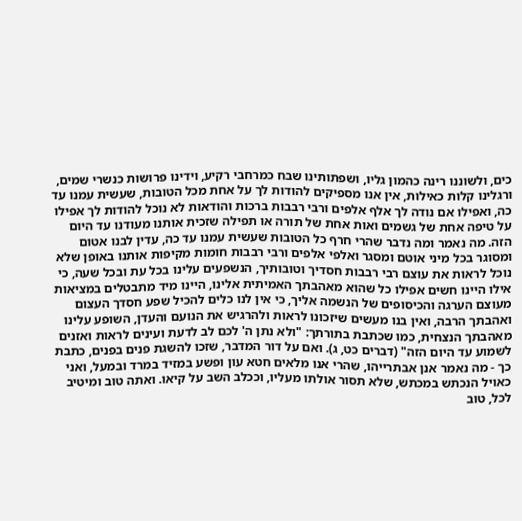כים, ולשוננו רינה כהמון גליו, ושפתותינו שבח כמרחבי רקיע, וידינו פרושות כנשרי שמים, ורגלינו קלות כאילות, אין אנו מספיקים להודות לך על אחת מכל הטובות, שעשית עמנו עד כה, ואפילו אם נודה לך אלף אלפים ורבי רבבות ברכות והודאות לא נוכל להודות לך אפילו על טיפה אחת של גשמים ואות אחת של תורה או תפילה שזכית אותנו מעודנו עד היום הזה. מה נאמר ומה נדבר שהרי חרף כל הטובות שעשית עמנו עד כה, עדין לבנו אטום ומסוגר בכל מיני אוטם ומסגר ואלפי אלפים ורבי רבבות חומות מקיפות אותנו באופן שלא נוכל לראות את עוצם רבי רבבות חסדיך וטובותיך, הנשפעים עלינו בכל עת ובכל שעה, כי אילו היינו חשים אפילו כל שהוא מאהבתך האמיתית אלינו, היינו מיד מתבטלים במציאות מעוצם הערגה והכיסופים של הנשמה אליך, כי אין לנו כלים להכיל שפע חסדך העצום ואהבתך הרבה, ואין בנו מעשים שיזכונו לראות ולהרגיש את הנועם והעדן, השופע עלינו מאהבתך הנצחית, כמו שכתבת בתורתך: "ולא נתן ה' לכם לב לדעת ועינים לראות ואזנים לשמוע עד היום הזה" (דברים כט, ג). ואם על דור המדבר, שזכו להשגת פנים בפנים, כתבת כך - מה נאמר אנן אבתרייהו, שהרי אנו מלאים חטא עון ופשע במזיד במרד ובמעל, ואני כאויל הנכתש במכתש, שלא תסור אולתו מעליו, וככלב השב על קיאו. ואתה טוב ומיטיב לכל, טוב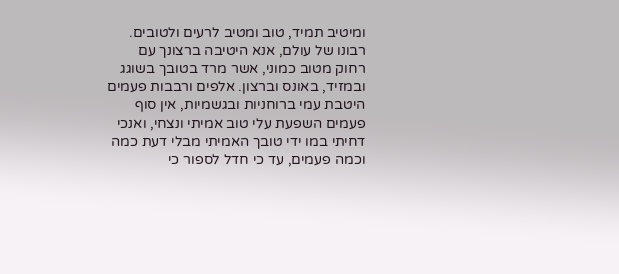ומיטיב תמיד, טוב ומטיב לרעים ולטובים.
רבונו של עולם, אנא היטיבה ברצונך עם רחוק מטוב כמוני, אשר מרד בטובך בשוגג ובמזיד, באונס וברצון. אלפים ורבבות פעמים היטבת עמי ברוחניות ובגשמיות, אין סוף פעמים השפעת עלי טוב אמיתי ונצחי, ואנכי דחיתי במו ידי טובך האמיתי מבלי דעת כמה וכמה פעמים, עד כי חדל לספור כי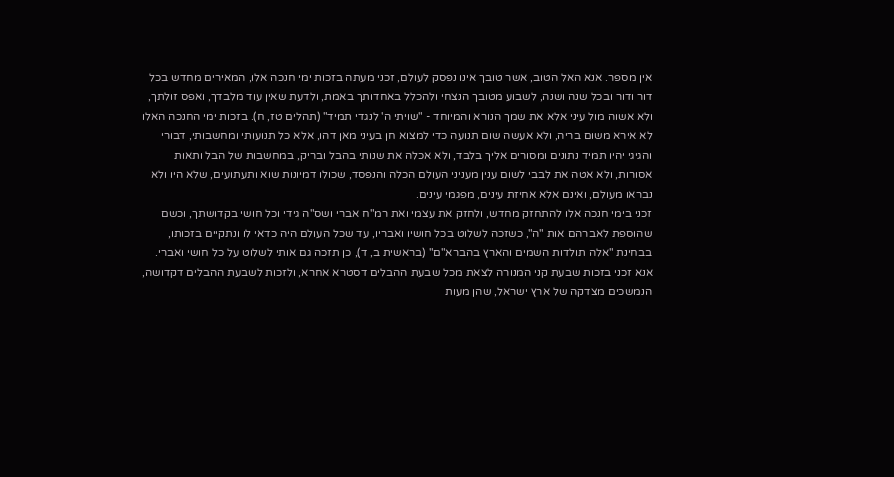אין מספר. אנא האל הטוב, אשר טובך אינו נפסק לעולם, זכני מעתה בזכות ימי חנכה אלו, המאירים מחדש בכל דור ודור ובכל שנה ושנה, לשבוע מטובך הנצחי ולהכלל באחדותך באמת, ולדעת שאין עוד מלבדך, ואפס זולתך, ולא אשוה מול עיני אלא את שמך הנורא והמיוחד - "שויתי ה' לנגדי תמיד" (תהלים טז, ח). בזכות ימי החנכה האלו לא אירא משום בריה, ולא אעשה שום תנועה כדי למצוא חן בעיני מאן דהו, אלא כל תנועותי ומחשבותי, דבורי והגיגי יהיו תמיד נתונים ומסורים אליך בלבד, ולא אכלה את שנותי בהבל ובריק, במחשבות של הבל ותאות אסורות, ולא אטה את לבבי לשום ענין מעניני העולם הכלה והנפסד, שכולו דמיונות שוא ותעתועים, שלא היו ולא נבראו מעולם, ואינם אלא אחיזת עינים, מפגמי עינים.
זכני בימי חנכה אלו להתחזק מחדש, ולחזק את עצמי ואת רמ"ח אברי ושס"ה גידי וכל חושי בקדושתך, וכשם שהוספת לאברהם אות "ה", כשזכה לשלוט בכל חושיו ואבריו, עד שכל העולם היה כדאי לו ונתקיים בזכותו, בבחינת "אלה תולדות השמים והארץ בהברא"ם" (בראשית ב, ד), כן תזכה גם אותי לשלוט על כל חושי ואברי. אנא זכני בזכות שבעת קני המנורה לצאת מכל שבעת ההבלים דסטרא אחרא, ולזכות לשבעת ההבלים דקדושה, הנמשכים מצדקה של ארץ ישראל, שהן מעות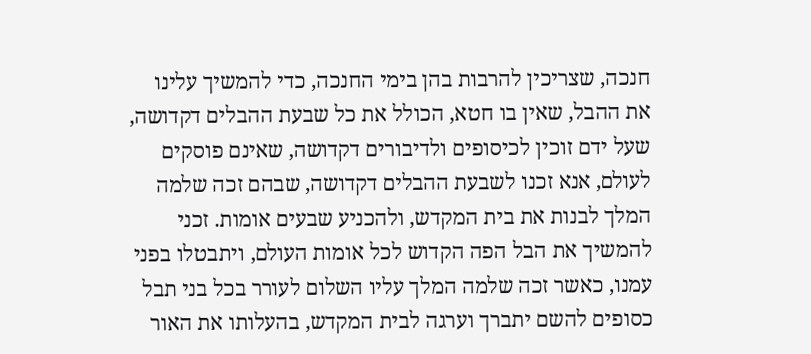חנכה, שצריכין להרבות בהן בימי החנכה, כדי להמשיך עלינו את ההבל, שאין בו חטא, הכולל את כל שבעת ההבלים דקדושה, שעל ידם זוכין לכיסופים ולדיבורים דקדושה, שאינם פוסקים לעולם, אנא זכנו לשבעת ההבלים דקדושה, שבהם זכה שלמה המלך לבנות את בית המקדש, ולהכניע שבעים אומות. זכני להמשיך את הבל הפה הקדוש לכל אומות העולם, ויתבטלו בפני עמנו, כאשר זכה שלמה המלך עליו השלום לעורר בכל בני תבל כסופים להשם יתברך וערגה לבית המקדש, בהעלותו את האור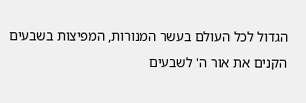הגדול לכל העולם בעשר המנורות, המפיצות בשבעים הקנים את אור ה' לשבעים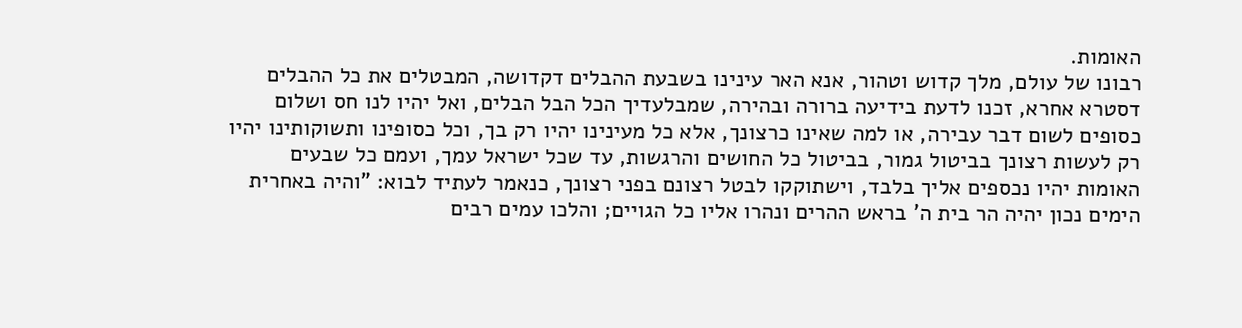האומות.
רבונו של עולם, מלך קדוש וטהור, אנא האר עינינו בשבעת ההבלים דקדושה, המבטלים את כל ההבלים דסטרא אחרא, זכנו לדעת בידיעה ברורה ובהירה, שמבלעדיך הכל הבל הבלים, ואל יהיו לנו חס ושלום כסופים לשום דבר עבירה, או למה שאינו כרצונך, אלא כל מעינינו יהיו רק בך, וכל כסופינו ותשוקותינו יהיו רק לעשות רצונך בביטול גמור, בביטול כל החושים והרגשות, עד שכל ישראל עמך, ועמם כל שבעים האומות יהיו נכספים אליך בלבד, וישתוקקו לבטל רצונם בפני רצונך, כנאמר לעתיד לבוא: "והיה באחרית הימים נכון יהיה הר בית ה' בראש ההרים ונהרו אליו כל הגויים; והלכו עמים רבים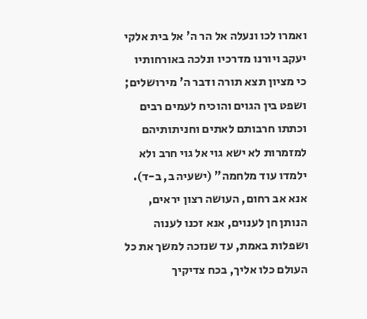ואמרו לכו ונעלה אל הר ה' אל בית אלקי יעקב ויורנו מדרכיו ונלכה באורחותיו כי מציון תצא תורה ודבר ה' מירושלים; ושפט בין הגוים והוכיח לעמים רבים וכתתו חרבותם לאתים וחניתותיהם למזמרות לא ישא גוי אל גוי חרב ולא ילמדו עוד מלחמה" (ישעיה ב, ב-ד).
אנא אב רחום, העושה רצון יראים, הנותן חן לענוים, אנא זכנו לענוה ושפלות באמת, עד שנזכה למשך את כל העולם כלו אליך, בכח צדיקיך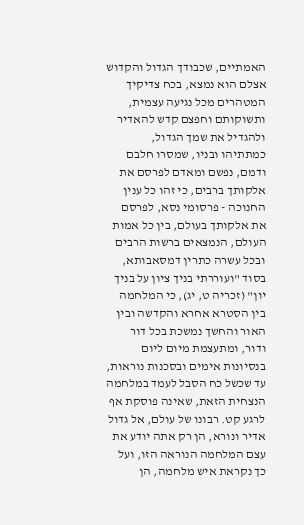האמתיים, שכבודך הגדול והקדוש אצלם הוא נמצא, בכח צדיקיך המטהרים מכל נגיעה עצמית, ותשוקותם וחפצם קדש להאדיר ולהגדיל את שמך הגדול, כמתתיהו ובניו, שמסרו חלבם ודמם, נפשם ומאדם לפרסם את אלקותך ברבים, כי זהו כל ענין החנוכה - פרסומי נסא, לפרסם את אלקותך בעולם, בין כל אמות העולם, הנמצאים ברשות הרבים ובכל עשרה כתרין דמסאבותא, בסוד "ועוררתי בניך ציון על בניך יון" (זכריה ט, יג), כי המלחמה בין הסטרא אחרא והקדשה ובין האור והחשך נמשכת בכל דור ודור, ומתעצמת מיום ליום בנסיונות אימים ובסכנות נוראות, עד שכשל כח הסבל לעמד במלחמה הנצחית הזאת, שאינה פוסקת אף לרגע קט. רבונו של עולם, אל גדול אדיר ונורא, הן רק אתה יודע את עצם המלחמה הנוראה הזו, ועל כך נקראת איש מלחמה, הן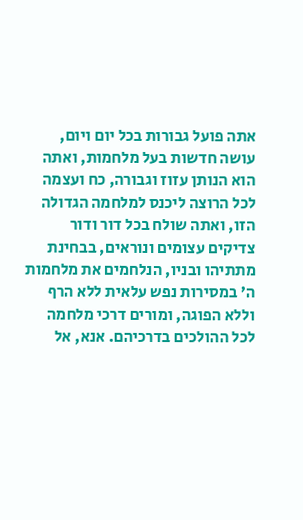אתה פועל גבורות בכל יום ויום, עושה חדשות בעל מלחמות, ואתה הוא הנותן עזוז וגבורה, כח ועצמה לכל הרוצה ליכנס למלחמה הגדולה הזו, ואתה שולח בכל דור ודור צדיקים עצומים ונוראים, בבחינת מתתיהו ובניו, הנלחמים את מלחמות ה’ במסירות נפש עלאית ללא הרף וללא הפוגה, ומורים דרכי מלחמה לכל ההולכים בדרכיהם. אנא, אל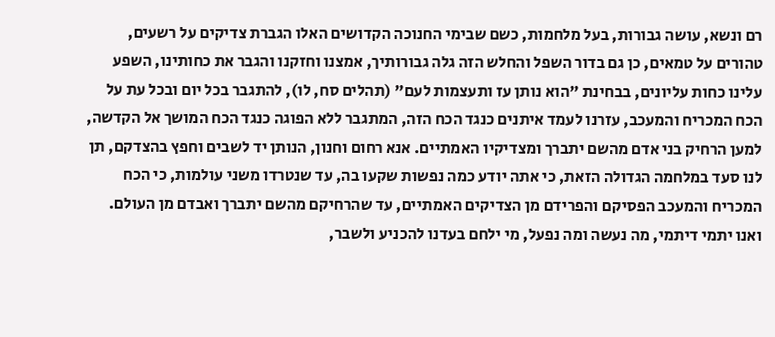רם ונשא, עושה גבורות, בעל מלחמות, כשם שבימי החנוכה הקדושים האלו הגברת צדיקים על רשעים, טהורים על טמאים, כן גם בדור השפל והחלש הזה גלה גבורותיך, אמצנו וחזקנו והגבר את כחותינו, השפע עלינו כחות עליונים, בבחינת "הוא נותן עז ותעצמות לעם" (תהלים סח, לו), להתגבר בכל יום ובכל עת על הכח המכריח והמעכב, עזרנו לעמד איתנים כנגד הכח הזה, המתגבר ללא הפוגה כנגד הכח המושך אל הקדשה, למען הרחיק בני אדם מהשם יתברך ומצדיקיו האמתיים. אנא רחום וחנון, הנותן יד לשבים וחפץ בהצדקם, תן לנו סעד במלחמה הגדולה הזאת, כי אתה יודע כמה נפשות שקעו בה, עד שנטרדו משני עולמות, כי הכח המכריח והמעכב הפסיקם והפרידם מן הצדיקים האמתיים, עד שהרחיקם מהשם יתברך ואבדם מן העולם. ואנו יתמי דיתמי, מה נעשה ומה נפעל, מי ילחם בעדנו להכניע ולשבר,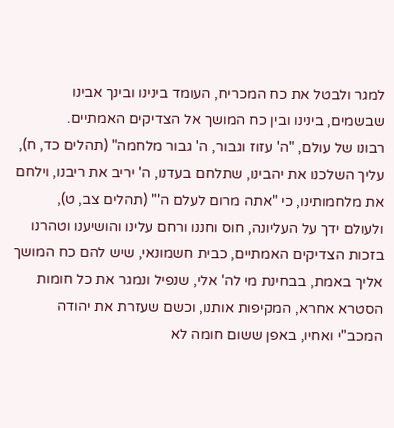למגר ולבטל את כח המכריח, העומד בינינו ובינך אבינו שבשמים, בינינו ובין כח המושך אל הצדיקים האמתיים.
רבונו של עולם, "ה' עזוז וגבור, ה' גבור מלחמה" (תהלים כד, ח), עליך השלכנו את יהבינו, שתלחם בעדנו, ה' יריב את ריבנו, וילחם את מלחמותינו, כי "אתה מרום לעלם ה'" (תהלים צב, ט), ולעולם ידך על העליונה, חוס וחננו ורחם עלינו והושיענו וטהרנו בזכות הצדיקים האמתיים, כבית חשמונאי, שיש להם כח המושך אליך באמת, בבחינת מי לה' אלי, שנפיל ונמגר את כל חומות הסטרא אחרא, המקיפות אותנו, וכשם שעזרת את יהודה המכב"י ואחיו, באפן ששום חומה לא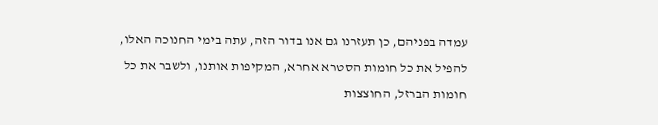עמדה בפניהם, כן תעזרנו גם אנו בדור הזה, עתה בימי החנוכה האלו, להפיל את כל חומות הסטרא אחרא, המקיפות אותנו, ולשבר את כל חומות הברזל, החוצצות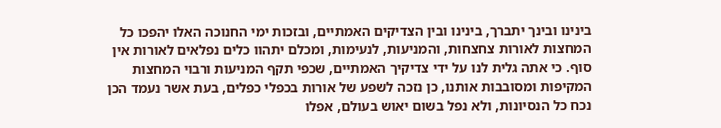בינינו ובינך יתברך, בינינו ובין הצדיקים האמתיים, ובזכות ימי החנוכה האלו יהפכו כל המחצות לאורות צחצחות, והמניעות, לנעימות, ומכלם יתהוו כלים נפלאים לאורות אין סוף. כי אתה גלית לנו על ידי צדיקיך האמתיים, שכפי תקף המניעות ורבוי המחצות המקיפות ומסובבות אותנו, כן נזכה לשפע של אורות בכפלי כפלים, בעת אשר נעמד הכן נכח כל הנסיונות, ולא נפל בשום יאוש בעולם, אפלו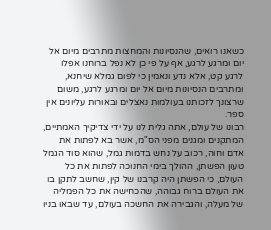כשאנו רואים, שהנסיונות והמחצות מתרבים מיום אל יום ומרגע לרגע, אף על פי כן לא נפל ברוחנו אפלו לרגע קט, אלא נדע ונאמין כי לפום גמלא שיחנא, ומתרבים הנסיונות מיום אל יום ומרגע לרגע, משום שרצונך לזכותנו בעולמות נאצלים ובאורות עליונים אין ספר.
רבונו של עולם, אתה גלית לנו על ידי צדיקיך האמתיים, המתקנים ומגנים מפני הס"מ, אשר בא לפתות את אדם וחוה, רכוב על נחש בדמות גמל, שהוא סוד הגמל טעון הפשתן, ההולך בימי החנוכה לפתות את כל העולם, כי הפשתן היה קרבנו של קין, שחשב לתקן בו את העולם ברוח גבוהה, שהכחישה את כל הפמליה של מעלה, והגבירה את החשכה בעולם, עד שבאו בניו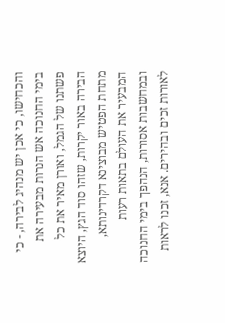והכחישו, כי אכן יש מנהיג לבירה, - כי בימי החנוכה אש הנרות מבעירה את פשתנו של הגמל, ואורן מאיר את כל הבירה באור יקרות, שזהו סוד הגץ, היוצא מתחת הפטיש מבוצינא דקרדינותא, המבעיר את העולם בתאות רעות ובמחשבות אסורות, הנהפך בימי החנוכה לאורות זכים ובהירים. אנא, זכנו לראות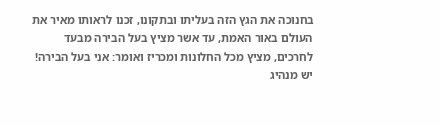בחנוכה את הגץ הזה בעליתו ובתקונו, זכנו לראותו מאיר את העולם באור האמת, עד אשר מציץ בעל הבירה מבעד לחרכים, מציץ מכל החלונות ומכריז ואומר: אני בעל הבירה! יש מנהיג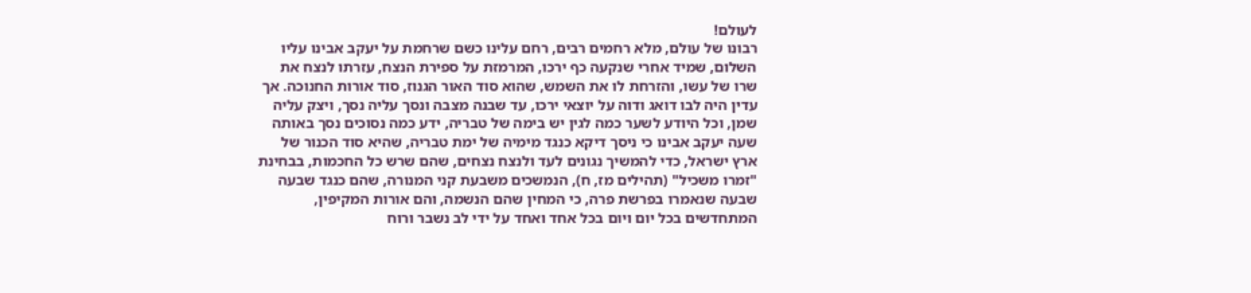לעולם!
רבונו של עולם, מלא רחמים רבים, רחם עלינו כשם שרחמת על יעקב אבינו עליו השלום, שמיד אחרי שנקעה כף ירכו, המרמזת על ספירת הנצח, עזרתו לנצח את שרו של עשו, והזרחת לו את השמש, שהוא סוד האור הגנוז, סוד אורות החנוכה. אך עדין היה לבו דואג ודוה על יוצאי ירכו, עד שבנה מצבה ונסך עליה נסך, ויצק עליה שמן, וכל היודע לשער כמה לגין יש בימה של טבריה, ידע כמה נסוכים נסך באותה שעה יעקב אבינו כי ניסך דיקא כנגד מימיה של ימת טבריה, שהיא סוד הכנור של ארץ ישראל, כדי להמשיך נגונים לעד ולנצח נצחים, שהם שרש כל החכמות, בבחינת "זמרו משכיל" (תהילים מז, ח), הנמשכים משבעת קני המנורה, שהם כנגד שבעה שבעה שנאמרו בפרשת פרה, כי המחין שהם הנשמה, והם אורות המקיפין, המתחדשים בכל יום ויום בכל אחד ואחד על ידי לב נשבר ורוח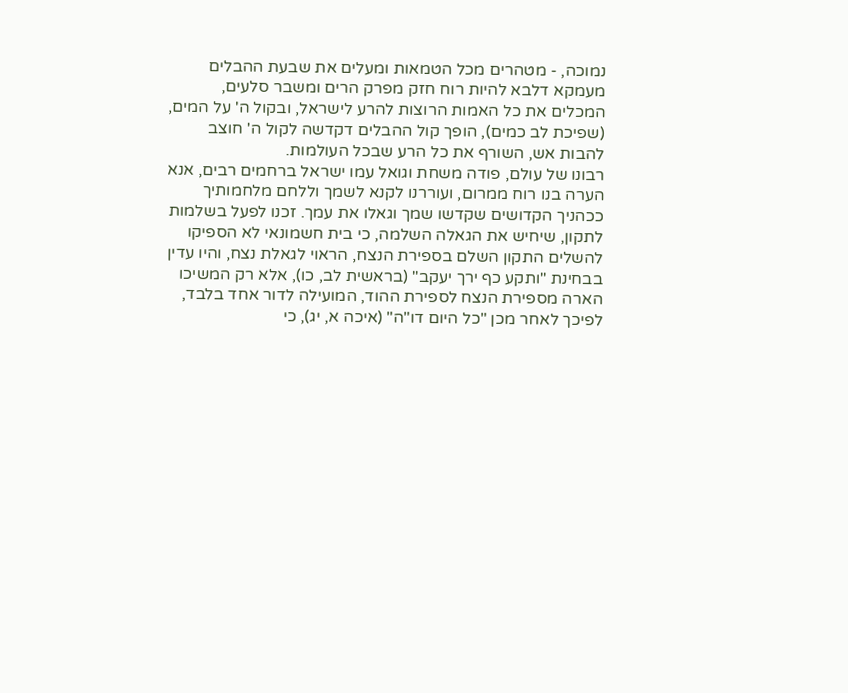נמוכה, - מטהרים מכל הטמאות ומעלים את שבעת ההבלים מעמקא דלבא להיות רוח חזק מפרק הרים ומשבר סלעים, המכלים את כל האמות הרוצות להרע לישראל, ובקול ה' על המים, (שפיכת לב כמים), הופך קול ההבלים דקדשה לקול ה' חוצב להבות אש, השורף את כל הרע שבכל העולמות.
רבונו של עולם, פודה משחת וגואל עמו ישראל ברחמים רבים, אנא הערה בנו רוח ממרום, ועוררנו לקנא לשמך וללחם מלחמותיך ככהניך הקדושים שקדשו שמך וגאלו את עמך. זכנו לפעל בשלמות לתקון, שיחיש את הגאלה השלמה, כי בית חשמונאי לא הספיקו להשלים התקון השלם בספירת הנצח, הראוי לגאלת נצח, והיו עדין בבחינת "ותקע כף ירך יעקב" (בראשית לב, כו), אלא רק המשיכו הארה מספירת הנצח לספירת ההוד, המועילה לדור אחד בלבד, לפיכך לאחר מכן "כל היום דו"ה" (איכה א, יג), כי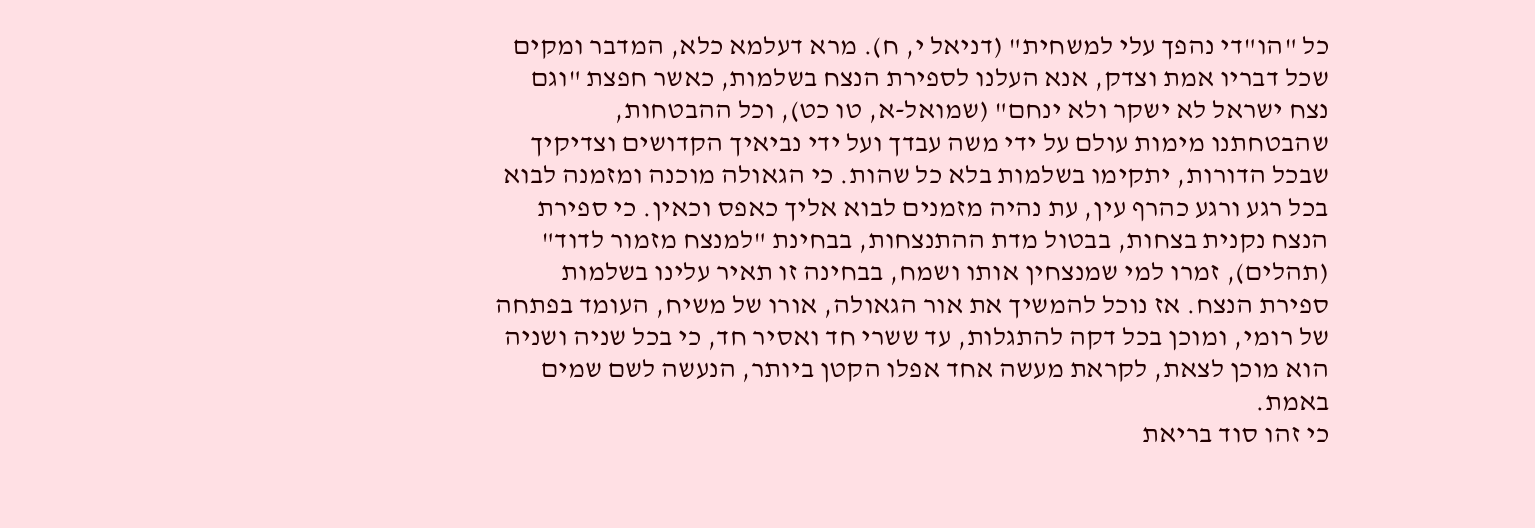כל "הו"די נהפך עלי למשחית" (דניאל י, ח). מרא דעלמא כלא, המדבר ומקים שכל דבריו אמת וצדק, אנא העלנו לספירת הנצח בשלמות, כאשר חפצת "וגם נצח ישראל לא ישקר ולא ינחם" (שמואל-א, טו כט), וכל ההבטחות, שהבטחתנו מימות עולם על ידי משה עבדך ועל ידי נביאיך הקדושים וצדיקיך שבכל הדורות, יתקימו בשלמות בלא כל שהות. כי הגאולה מוכנה ומזמנה לבוא בכל רגע ורגע כהרף עין, עת נהיה מזמנים לבוא אליך כאפס וכאין. כי ספירת הנצח נקנית בצחות, בבטול מדת ההתנצחות, בבחינת "למנצח מזמור לדוד" (תהלים), זמרו למי שמנצחין אותו ושמח, בבחינה זו תאיר עלינו בשלמות ספירת הנצח. אז נוכל להמשיך את אור הגאולה, אורו של משיח, העומד בפתחה של רומי, ומוכן בכל דקה להתגלות, עד ששרי חד ואסיר חד, כי בכל שניה ושניה הוא מוכן לצאת, לקראת מעשה אחד אפלו הקטן ביותר, הנעשה לשם שמים באמת.
כי זהו סוד בריאת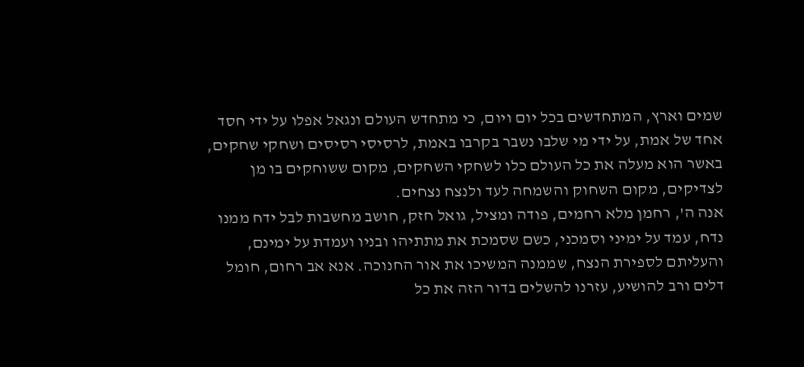שמים וארץ, המתחדשים בכל יום ויום, כי מתחדש העולם ונגאל אפלו על ידי חסד אחד של אמת, על ידי מי שלבו נשבר בקרבו באמת, לרסיסי רסיסים ושחקי שחקים, באשר הוא מעלה את כל העולם כלו לשחקי השחקים, מקום ששוחקים בו מן לצדיקים, מקום השחוק והשמחה לעד ולנצח נצחים.
אנה ה', רחמן מלא רחמים, פודה ומציל, גואל חזק, חושב מחשבות לבל ידח ממנו נדח, עמד על ימיני וסמכני, כשם שסמכת את מתתיהו ובניו ועמדת על ימינם, והעליתם לספירת הנצח, שממנה המשיכו את אור החנוכה. אנא אב רחום, חומל דלים ורב להושיע, עזרנו להשלים בדור הזה את כל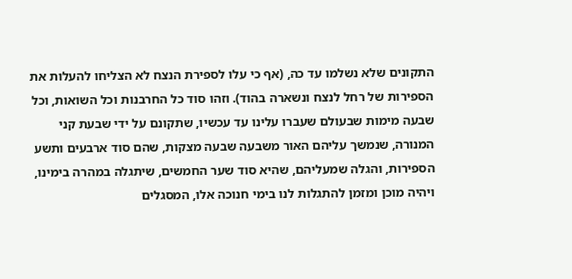התקונים שלא נשלמו עד כה, (אף כי עלו לספירת הנצח לא הצליחו להעלות את הספירות של רחל לנצח ונשארה בהוד). וזהו סוד כל החרבנות וכל השואות, וכל שבעה מימות שבעולם שעברו עלינו עד עכשיו, שתקונם על ידי שבעת קני המנורה, שנמשך עליהם האור משבעה שבעה מצקות, שהם סוד ארבעים ותשע הספירות, והגלה שמעליהם, שהיא סוד שער החמשים, שיתגלה במהרה בימינו, ויהיה מוכן ומזמן להתגלות לנו בימי חנוכה אלו, המסגלים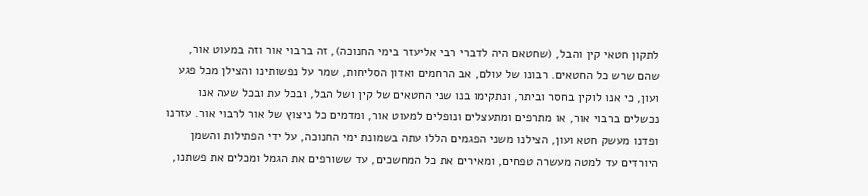לתקון חטאי קין והבל, (שחטאם היה לדברי רבי אליעזר בימי החנוכה), זה ברבוי אור וזה במעוט אור, שהם שרש כל החטאים. רבונו של עולם, אב הרחמים ואדון הסליחות, שמר על נפשותינו והצילן מכל פגע ועון, כי אנו לוקין בחסר וביתר, ונתקימו בנו שני החטאים של קין ושל הבל, ובכל עת ובכל שעה אנו נכשלים ברבוי אור, או מתרפים ומתעצלים ונופלים למעוט אור, ומדמים כל ניצוץ של אור לרבוי אור. עזרנו ופדנו מעשק חטא ועון, הצילנו משני הפגמים הללו עתה בשמונת ימי החנוכה, על ידי הפתילות והשמן היורדים עד למטה מעשרה טפחים, ומאירים את כל המחשכים, עד ששורפים את הגמל ומכלים את פשתנו,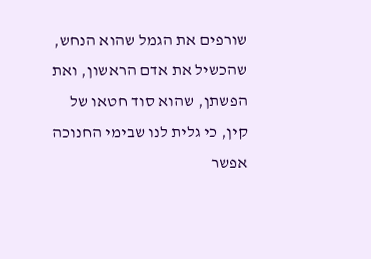שורפים את הגמל שהוא הנחש, שהכשיל את אדם הראשון, ואת הפשתן, שהוא סוד חטאו של קין, כי גלית לנו שבימי החנוכה אפשר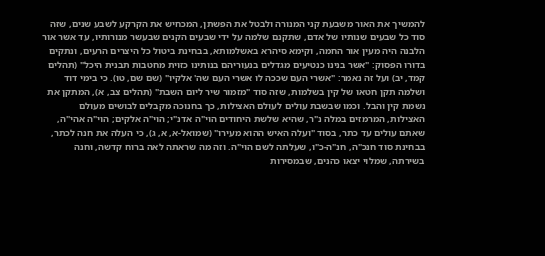להמשיך את האור משבעת קני המנורה ולבטל את הפשתן, המכחיש את הקרקע לשבע שנים, שזה סוד כל שבעים שנותיו של אדם, שתקנם שלמה על ידי שבעים הקנים שבעשר מנורותיו, עד אשר אור הלבנה היה מעין אור החמה, וקימא סיהרא באשלמותא, בבחינת ביטול כל היצרים הרעים, ונתקים בדורו הפסוק: "אשר בנינו כנטיעים מגדלים בנעוריהם בנותינו כזוית מחטבות תבנית היכל" (תהלים קמד, יב) ועל זה נאמר: "אשרי העם שככה לו אשרי העם שה' אלקיו" (שם שם, טו). כי בימי דוד ושלמה תקן חטאו של קין בשלמות, שזה סוד "מזמור שיר ליום השבת" (תהלים צב, א), המתקן את נשמת קין והבל. וכמו שבשבת עולים לעולם האצילות, כך בחנוכה מקבלים לבושים מעולם האצילות, המרמזים במלה נ"ר, שהיא שלשת היחודים הוי"ה אדנ"י; הוי"ה אלקים; הוי"ה אהי"ה, שאתם עולים עד כתר, בסוד "ועלה האיש ההוא מעירו" (שמואל-א, א, ג), כי העלה את חנה לכתר, בבחינת סוד חנכ"ה, חנ"ה-כ"ו, שעלתה לשם הוי"ה. וזה מה שראתה לאה ברוח קדשה, וחנה בשירתה, שמלוי יצאו כהנים, שבמסירות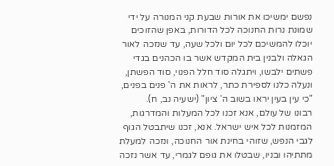נפשם ימשיכו את אורות שבעת קני המנורה על ידי שמונת נרות החנוכה לכל הדורות, באפן שהזוכים יוכלו להמשיכם לכל יום ולכל שעה, עד שנזכה לאור הגאלה ולבנין בית המקדש אשר בו הכהנים בגדי פשתים ילבשו, ויתגלה סוד חלל הפנוי, סוד הפשתן, ונעלה כלנו לספירת כתר, לראות את ה' פנים בפנים, "כי עין בעין יראו בשוב ה' ציון" (ישעיה נב, ח).
רבונו של עולם, אנא זכנו לכל המעלות והמדרגות, המזמנות לכל איש ישראל. אנא, זכנו שיתבטל הגוף לגבי הנפש, שזוהי בחינת אור החנוכה, ונזכה למעלת מתתיהו ובניו, שבטלו את גופם לגמרי, עד אשר נזכה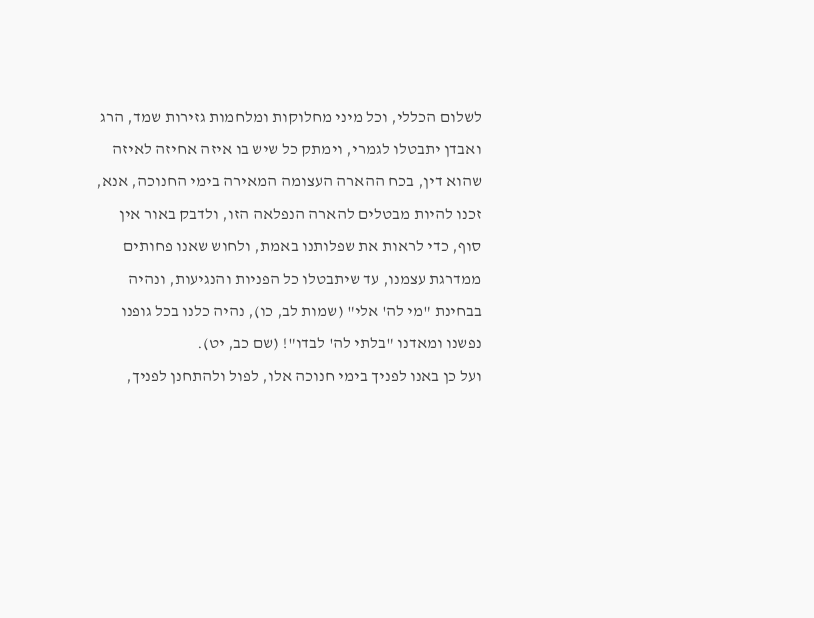לשלום הכללי, וכל מיני מחלוקות ומלחמות גזירות שמד, הרג ואבדן יתבטלו לגמרי, וימתק כל שיש בו איזה אחיזה לאיזה שהוא דין, בכח ההארה העצומה המאירה בימי החנוכה, אנא, זכנו להיות מבטלים להארה הנפלאה הזו, ולדבק באור אין סוף, כדי לראות את שפלותנו באמת, ולחוש שאנו פחותים ממדרגת עצמנו, עד שיתבטלו כל הפניות והנגיעות, ונהיה בבחינת "מי לה' אלי" (שמות לב, כו), נהיה כלנו בכל גופנו נפשנו ומאדנו "בלתי לה' לבדו"! (שם כב, יט).
ועל כן באנו לפניך בימי חנוכה אלו, לפול ולהתחנן לפניך,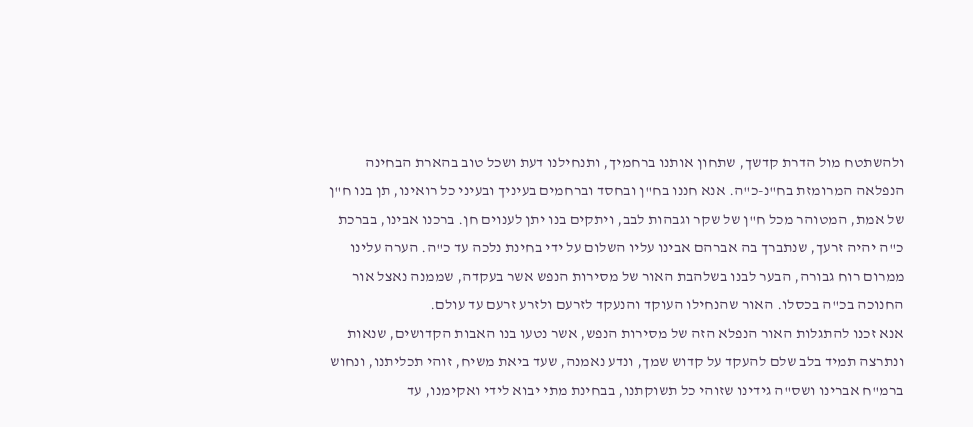ולהשתטח מול הדרת קדשך, שתחון אותנו ברחמיך, ותנחילנו דעת ושכל טוב בהארת הבחינה הנפלאה המרומזת בח"נ-כ"ה. אנא חננו בח"ן ובחסד וברחמים בעיניך ובעיני כל רואינו, תן בנו ח"ן של אמת, המטוהר מכל ח"ן של שקר וגבהות לבב, ויתקים בנו יתן לענוים חן. ברכנו אבינו, בברכת כ"ה יהיה זרעך, שנתברך בה אברהם אבינו עליו השלום על ידי בחינת נלכה עד כ"ה. הערה עלינו ממרום רוח גבורה, הבער לבנו בשלהבת האור של מסירות הנפש אשר בעקדה, שממנה נאצל אור החנוכה בכ"ה בכסלו. האור שהנחילו העוקד והנעקד לזרעם ולזרע זרעם עד עולם.
אנא זכנו להתגלות האור הנפלא הזה של מסירות הנפש, אשר נטעו בנו האבות הקדושים, שנאות ונתרצה תמיד בלב שלם להעקד על קדוש שמך, ונדע נאמנה, שעד ביאת משיח, זוהי תכליתנו, ונחוש ברמ"ח אברינו ושס"ה גידינו שזוהי כל תשוקתנו, בבחינת מתי יבוא לידי ואקימנו, עד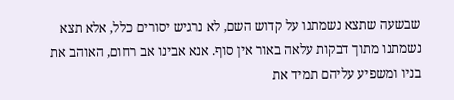שבשעה שתצא נשמתנו על קדוש השם, לא נרגיש יסורים כלל, אלא תצא נשמתנו מתוך דבקות עלאה באור אין סוף. אנא אבינו אב רחום, האוהב את בניו ומשפיע עליהם תמיד את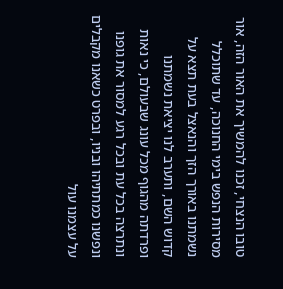טובו הנצחי, זכנו להמשיך את האור הזה, אור מסירות הנפש בימי החנוכה, עד שתוכלל נשמתנו באורך הזך והנאצל בעת תצא על קדוש השם, ותערב לנו יציאת נשמתנו ופרדתה מהגוף מכל עונג שבעולם, כי נאות ונתרצה בכל עת ובכל רגע למסור את גופנו ונפשנו כמתתיהו ובניו, ובפרט כשאנו מקבלים על עצמנו עול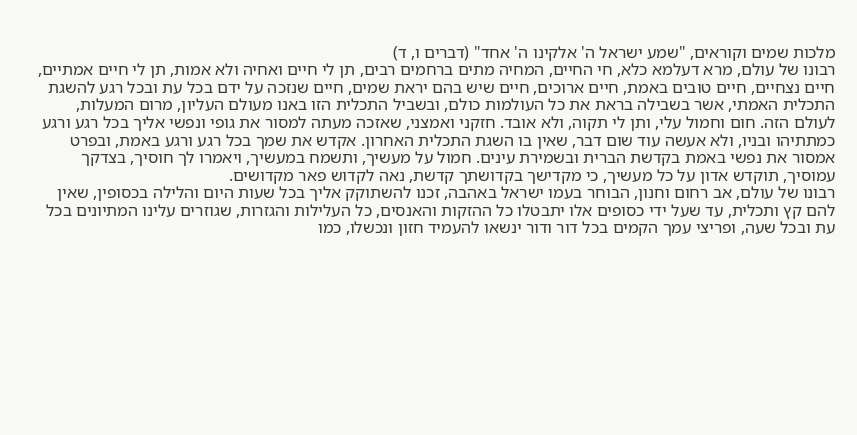מלכות שמים וקוראים, "שמע ישראל ה' אלקינו ה' אחד" (דברים ו, ד)
רבונו של עולם, מרא דעלמא כלא, חי החיים, המחיה מתים ברחמים רבים, תן לי חיים ואחיה ולא אמות, תן לי חיים אמתיים, חיים נצחיים, חיים טובים באמת, חיים ארוכים, חיים שיש בהם יראת שמים, חיים שנזכה על ידם בכל עת ובכל רגע להשגת התכלית האמתי, אשר בשבילה בראת את כל העולמות כולם, ובשביל התכלית הזו באנו מעולם העליון, מרום המעלות, לעולם הזה. חום וחמול עלי, ותן לי תקוה, ולא אובד. חזקני ואמצני, שאזכה מעתה למסור את גופי ונפשי אליך בכל רגע ורגע כמתתיהו ובניו, ולא אעשה עוד שום דבר, שאין בו השגת התכלית האחרון. אקדש את שמך בכל רגע ורגע באמת, ובפרט אמסור את נפשי באמת בקדשת הברית ובשמירת עינים. חמול על מעשיך, ותשמח במעשיך, ויאמרו לך חוסיך, בצדקך עמוסיך, תוקדש אדון על כל מעשיך, כי מקדישך בקדושתך קדשת, נאה לקדוש פאר מקדושים.
רבונו של עולם, אב רחום וחנון, הבוחר בעמו ישראל באהבה, זכנו להשתוקק אליך בכל שעות היום והלילה בכסופין, שאין להם קץ ותכלית, עד שעל ידי כסופים אלו יתבטלו כל ההזקות והאנסים, כל העלילות והגזרות, שגוזרים עלינו המתיונים בכל עת ובכל שעה, ופריצי עמך הקמים בכל דור ודור ינשאו להעמיד חזון ונכשלו, כמו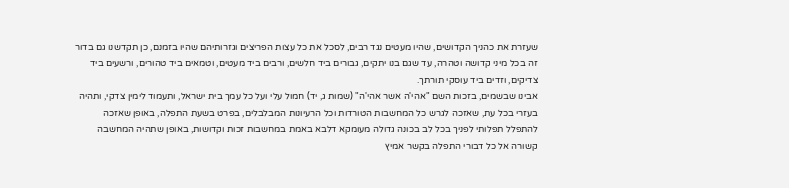שעזרת את כהניך הקדושים, שהיו מעטים נגד רבים, לסכל את כל עצות הפריצים וגזרותיהם שהיו בזמנם, כן תקדשנו גם בדור זה בכל מיני קדושה וטהרה, עד שגם בנו יתקים, גבורים ביד חלשים, ורבים ביד מעטים, וטמאים ביד טהורים, ורשעים ביד צדיקים, וזדים ביד עוסקי תורתך.
אבינו שבשמים, בזכות השם "אהי'ה אשר אהי'ה" (שמות ג, יד) חמול עלי ועל כל עמך בית ישראל, ותעמוד לימין צדקי, ותהיה בעזרי בכל עת, שאזכה לגרש כל המחשבות הטורדות וכל הרעיונות המבלבלים, בפרט בשעת התפלה, באופן שאזכה להתפלל תפלותי לפניך בכל לב בכונה גדולה מעומקא דלבא באמת במחשבות זכות וקדושות, באופן שתהיה המחשבה קשורה אל כל דבורי התפלה בקשר אמיץ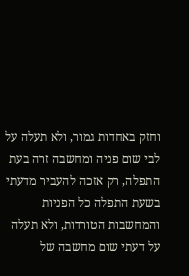וחזק באחדות גמור, ולא תעלה על לבי שום פניה ומחשבה זרה בעת התפלה, רק אזכה להעביר מדעתי בשעת התפלה כל הפניות והמחשבות הטורדות, ולא תעלה על דעתי שום מחשבה של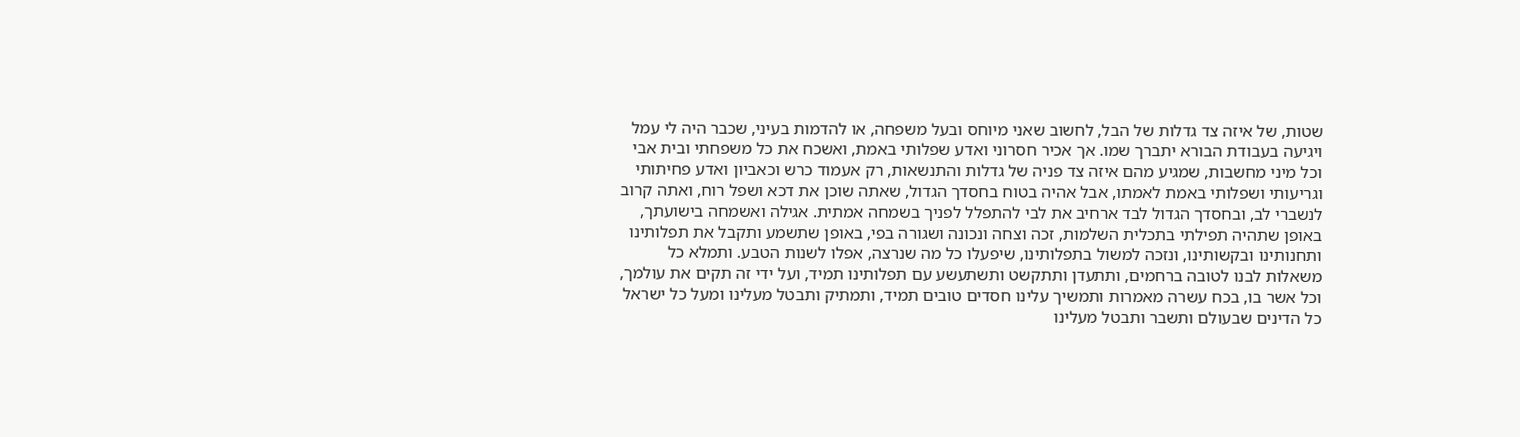שטות, של איזה צד גדלות של הבל, לחשוב שאני מיוחס ובעל משפחה, או להדמות בעיני, שכבר היה לי עמל ויגיעה בעבודת הבורא יתברך שמו. אך אכיר חסרוני ואדע שפלותי באמת, ואשכח את כל משפחתי ובית אבי וכל מיני מחשבות, שמגיע מהם איזה צד פניה של גדלות והתנשאות, רק אעמוד כרש וכאביון ואדע פחיתותי וגריעותי ושפלותי באמת לאמתו, אבל אהיה בטוח בחסדך הגדול, שאתה שוכן את דכא ושפל רוח, ואתה קרוב לנשברי לב, ובחסדך הגדול לבד ארחיב את לבי להתפלל לפניך בשמחה אמתית. אגילה ואשמחה בישועתך, באופן שתהיה תפילתי בתכלית השלמות, זכה וצחה ונכונה ושגורה בפי, באופן שתשמע ותקבל את תפלותינו ותחנותינו ובקשותינו, ונזכה למשול בתפלותינו, שיפעלו כל מה שנרצה, אפלו לשנות הטבע. ותמלא כל משאלות לבנו לטובה ברחמים, ותתעדן ותתקשט ותשתעשע עם תפלותינו תמיד, ועל ידי זה תקים את עולמך, וכל אשר בו, בכח עשרה מאמרות ותמשיך עלינו חסדים טובים תמיד, ותמתיק ותבטל מעלינו ומעל כל ישראל כל הדינים שבעולם ותשבר ותבטל מעלינו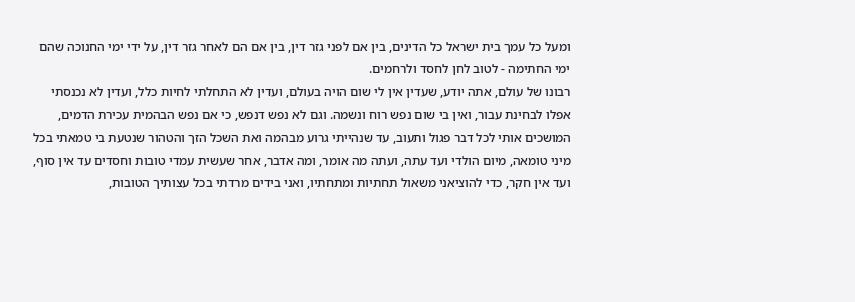ומעל כל עמך בית ישראל כל הדינים, בין אם לפני גזר דין, בין אם הם לאחר גזר דין, על ידי ימי החנוכה שהם ימי החתימה - לטוב לחן לחסד ולרחמים.
רבונו של עולם, אתה יודע, שעדין אין לי שום הויה בעולם, ועדין לא התחלתי לחיות כלל, ועדין לא נכנסתי אפלו לבחינת עבור, ואין בי שום נפש רוח ונשמה. וגם לא נפש דנפש, כי אם נפש הבהמית עכירת הדמים, המושכים אותי לכל דבר פגול ותעוב, עד שנהייתי גרוע מבהמה ואת השכל הזך והטהור שנטעת בי טמאתי בכל מיני טומאה, מיום הולדי ועד עתה, ועתה מה אומר, ומה אדבר, אחר שעשית עמדי טובות וחסדים עד אין סוף, ועד אין חקר, כדי להוציאני משאול תחתיות ומתחתיו, ואני בידים מרדתי בכל עצותיך הטובות,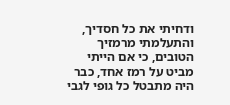ודחיתי את כל חסדיך, והתעלמתי מרמזיך הטובים, כי אם הייתי מביט על רמז אחד, כבר היה מתבטל כל גופי לגבי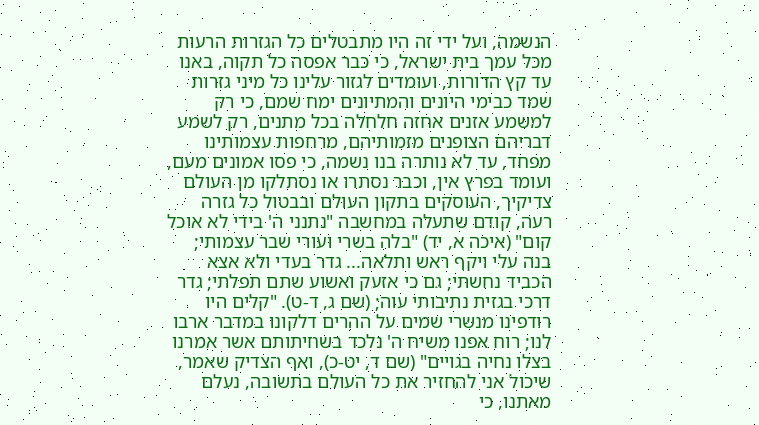הנשמה, ועל ידי זה היו מתבטלים כל הגזרות הרעות מכל עמך בית ישראל, כי כבר אפסה כל תקוה, באנו עד קץ הדורות, ועומדים לגזור עלינו כל מיני גזרות שמד כבימי היונים והמתיונים ימח שמם, כי רק למשמע אזנים אחזה חלחלה בכל מתנים, רק לשמע דבריהם הצופנים מזמותיהם, מרחפות עצמותינו מפחד, עד לא נותרה בנו נשמה, כי פסו אמונים מעם, ועומד בפרץ אין, וכבר נסתרו או נסתלקו מן העולם צדיקיך, העוסקים בתקון העולם ובבטול כל גזרה רעה, קודם שתעלה במחשבה "נתנני ה' בידי לא אוכל קום" (איכה א, יד) "בלה בשרי ועורי שבר עצמותי; בנה עלי ויקף ראש ותלאה... גדר בעדי ולא אצא הכביד נחשתי; גם כי אזעק ואשוע שתם תפלתי; גדר דרכי בגזית נתיבותי עוה; (שם ג, ד-ט). "קלים היו רודפינו מנשרי שמים על ההרים דלקונו במדבר ארבו לנו; רוח אפנו משיח ה' נלכד בשחיתותם אשר אמרנו בצלו נחיה בגויים" (שם ד, יט-כ), ואף הצדיק שאמר, שיכול אני להחזיר את כל העולם בתשובה, נעלם מאתנו, כי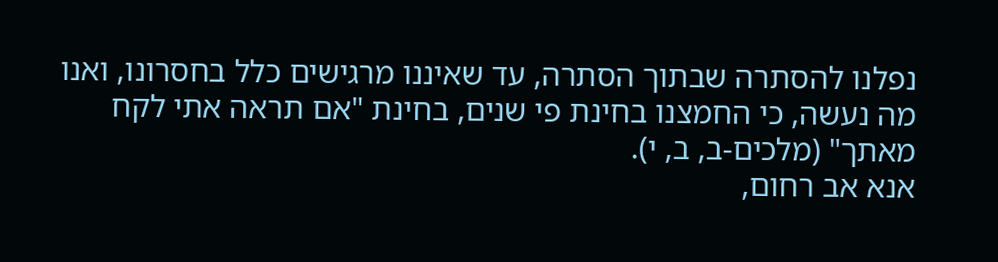נפלנו להסתרה שבתוך הסתרה, עד שאיננו מרגישים כלל בחסרונו, ואנו מה נעשה, כי החמצנו בחינת פי שנים, בחינת "אם תראה אתי לקח מאתך" (מלכים-ב, ב, י).
אנא אב רחום,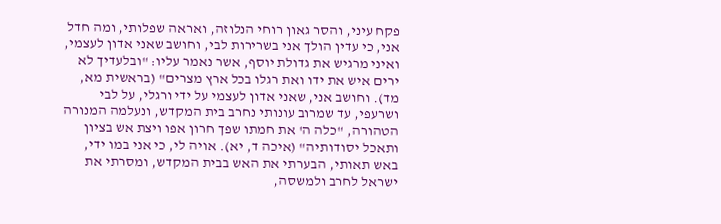פקח עיני, והסר גאון רוחי הנלוזה, ואראה שפלותי, ומה חדל אני, כי עדין הולך אני בשרירות לבי, וחושב שאני אדון לעצמי, ואיני מרגיש את גדולת יוסף, אשר נאמר עליו: "ובלעדיך לא ירים איש את ידו ואת רגלו בכל ארץ מצרים" (בראשית מא, מד). וחושב אני, שאני אדון לעצמי על ידי ורגלי, על לבי ושרעפי, עד שמרוב עונותי נחרב בית המקדש, ונעלמה המנורה הטהורה, "כלה ה' את חמתו שפך חרון אפו ויצת אש בציון ותאכל יסודותיה" (איכה ד, יא). אויה לי, כי אני במו ידי, באש תאותי, הבערתי את האש בבית המקדש, ומסרתי את ישראל לחרב ולמשסה,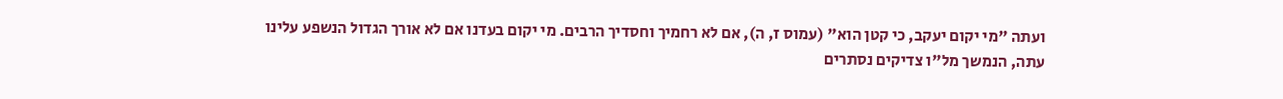ועתה "מי יקום יעקב, כי קטן הוא" (עמוס ז, ה), אם לא רחמיך וחסדיך הרבים. מי יקום בעדנו אם לא אורך הגדול הנשפע עלינו עתה, הנמשך מל"ו צדיקים נסתרים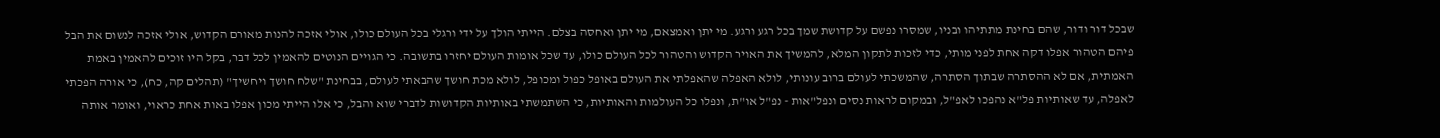שבכל דור ודור, שהם בחינת מתתיהו ובניו, שמסרו נפשם על קדושת שמך בכל רגע ורגע. מי יתן ואמצאם, מי יתן ואחסה בצלם. הייתי הולך על ידי ורגלי בכל העולם כולו, אולי אזכה להנות מאורם הקדוש, אולי אזכה לנשום את הבל פיהם הטהור אפלו דקה אחת לפני מותי, כדי לזכות לתקון המלא, להמשיך את האויר הקדוש והטהור לכל העולם כולו, עד שכל אומות העולם יחזרו בתשובה. כי הגויים הנוטים להאמין לכל דבר, בקל היו זוכים להאמין באמת האמתית, אם לא ההסתרה שבתוך הסתרה, שהמשכתי לעולם ברוב עונותי, לולא האפלה שהאפלתי את העולם באופל כפול ומכופל, לולא מכת חושך שהבאתי לעולם, בבחינת "שלח חושך ויחשיך" (תהלים קה, כח), כי אורה הפכתי לאפלה, עד שאותיות פל"א נהפכו לאפ"ל, ובמקום לראות נסים ונפל"אות - נפ"ל או"ת, ונפלו כל העולמות והאותיות, כי השתמשתי באותיות הקדושות לדברי שוא והבל, כי אלו הייתי מכון אפלו באות אחת כראוי, ואומר אותה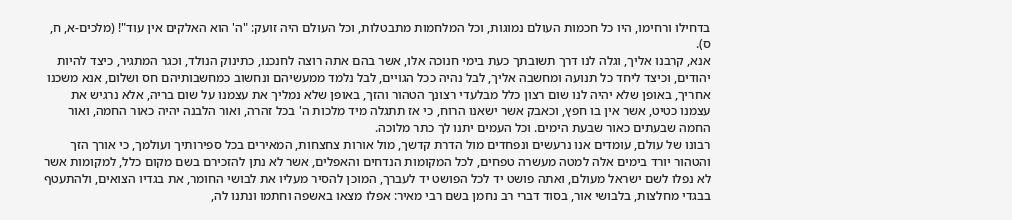בדחילו ורחימו, היו כל חכמות העולם נמוגות, וכל המלחמות מתבטלות, וכל העולם היה זועק: "ה' הוא האלקים אין עוד"! (מלכים-א, ח, ס).
אנא, קרבנו אליך, וגלה לנו דרך תשובתך כעת בימי חנוכה אלו, אשר בהם אתה רוצה לחנכנו, כתינוק הנולד, וכגר המתגיר, כיצד להיות יהודים, וכיצד ליחד כל תנועה ומחשבה אליך, לבל נהיה ככל הגויים, לבל נלמד ממעשיהם ונחשוב כמחשבותיהם חס ושלום, אנא משכנו אחריך, באופן שלא יהיה לנו שום רצון כלל מבלעדי רצונך הטהור והזך, באופן שלא נמליך את עצמנו על שום בריה, אלא נרגיש את עצמנו כטיט, אשר אין בו חפץ, וכאבק אשר ישאנו הרוח, כי אז תתגלה מיד מלכות ה' בכל זהרה, ואור הלבנה יהיה כאור החמה, ואור החמה שבעתים כאור שבעת הימים. וכל העמים יתנו לך כתר מלוכה.
רבונו של עולם, עומדים אנו נרעשים ונפחדים מול הדרת קדשך, מול אורות צחצחות, המאירים בכל ספירותיך ועולמך, כי אורך הזך והטהור יורד בימים אלה למטה מעשרה טפחים, לכל המקומות הנדחים והאפלים, אשר לא נתן להזכירם בשם מקום כלל, למקומות אשר לא נפלו לשם ישראל מעולם, ואתה פושט יד לכל הפושט יד לעברך, המוכן להסיר מעליו את לבושי החומר, את בגדיו הצואים, ולהתעטף בבגדי מחלצות, בלבושי אור, בסוד דברי רב נחמן בשם רבי מאיר: אפלו מצאו באשפה וחתמו ונתנו לה,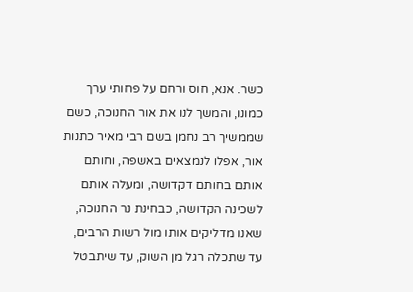כשר. אנא, חוס ורחם על פחותי ערך כמונו, והמשך לנו את אור החנוכה, כשם שממשיך רב נחמן בשם רבי מאיר כתנות אור, אפלו לנמצאים באשפה, וחותם אותם בחותם דקדושה, ומעלה אותם לשכינה הקדושה, כבחינת נר החנוכה, שאנו מדליקים אותו מול רשות הרבים, עד שתכלה רגל מן השוק, עד שיתבטל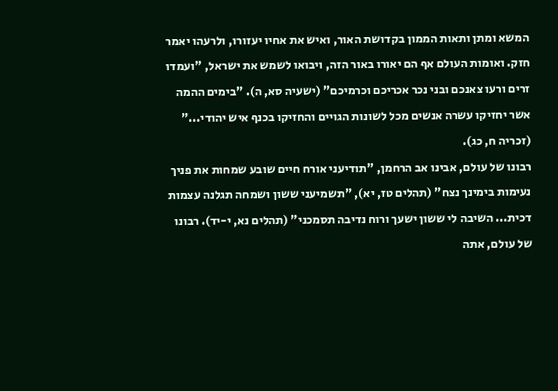המשא ומתן ותאות הממון בקדושת האור, ואיש את אחיו יעזורו, ולרעהו יאמר חזק. ואומות העולם אף הם יאורו באור הזה, ויבואו לשמש את ישראל, "ועמדו זרים ורעו צאנכם ובני נכר אכריכם וכרמיכם" (ישעיה סא, ה). "בימים ההמה אשר יחזיקו עשרה אנשים מכל לשונות הגויים והחזיקו בכנף איש יהודי..." (זכריה ח, כג).
רבונו של עולם, אבינו אב הרחמן, "תודיעני אורח חיים שובע שמחות את פניך נעימות בימינך נצח" (תהלים טז, יא), "תשמיעני ששון ושמחה תגלנה עצמות דכית... השיבה לי ששון ישעך ורוח נדיבה תסמכני" (תהלים נא, י-יד). רבונו של עולם, אתה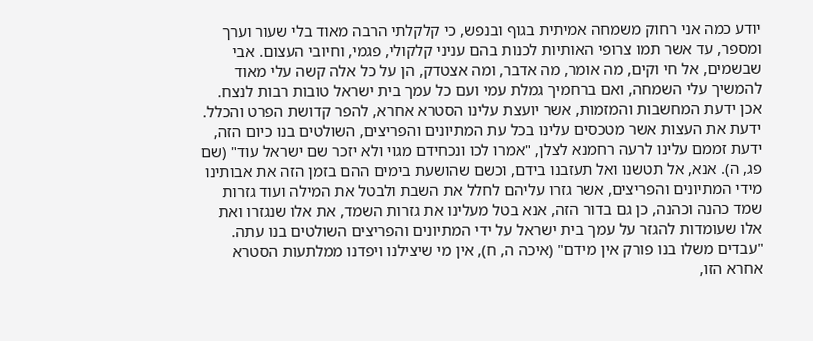יודע כמה אני רחוק משמחה אמיתית בגוף ובנפש, כי קלקלתי הרבה מאוד בלי שעור וערך ומספר, עד אשר תמו צרופי האותיות לכנות בהם עניני קלקולי, פגמי, וחיובי העצום. אבי שבשמים, אל חי וקים, מה אומר, מה אדבר, ומה אצטדק, הן על כל אלה קשה עלי מאוד להמשיך עלי השמחה, ואם ברחמיך גמלת עמי ועם כל עמך בית ישראל טובות רבות לנצח.
אכן ידעת המחשבות והמזמות, אשר יועצת עלינו הסטרא אחרא, להפר קדושת הפרט והכלל. ידעת את העצות אשר מטכסים עלינו בכל עת המתיונים והפריצים, השולטים בנו כיום הזה, ידעת זממם עלינו לרעה רחמנא לצלן, "אמרו לכו ונכחידם מגוי ולא יזכר שם ישראל עוד" (שם פג, ה). אנא, אל תטשנו ואל תעזבנו בידם, וכשם שהושעת בימים ההם בזמן הזה את אבותינו מידי המתיונים והפריצים, אשר גזרו עליהם לחלל את השבת ולבטל את המילה ועוד גזרות שמד כהנה וכהנה, כן גם בדור הזה, אנא בטל מעלינו את גזרות השמד, את אלו שנגזרו ואת אלו שעומדות להגזר על עמך בית ישראל על ידי המתיונים והפריצים השולטים בנו עתה. "עבדים משלו בנו פורק אין מידם" (איכה ה, ח), אין מי שיצילנו ויפדנו ממלתעות הסטרא אחרא הזו,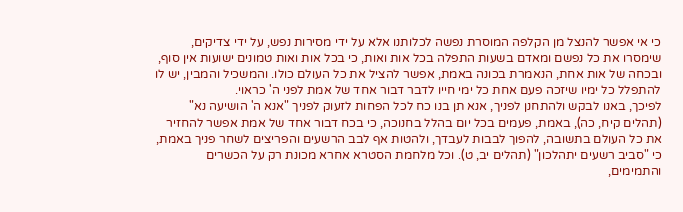כי אי אפשר להנצל מן הקלפה המוסרת נפשה לכלותנו אלא על ידי מסירות נפש, על ידי צדיקים, שימסרו את כל נפשם ומאדם בשעות התפלה בכל אות ואות, כי בכל אות ואות טמונים ישועות אין סוף, ובכחה של אות אחת, הנאמרת בכונה באמת, אפשר להציל את כל העולם כולו. והמשכיל והמבין, יש לו להתפלל כל ימיו שיזכה פעם אחת כל ימי חייו לדבר דבור אחד של אמת לפני ה' כראוי.
לפיכך, באנו לבקש ולהתחנן לפניך, אנא תן בנו כח לכל הפחות לזעוק לפניך "אנא ה' הושיעה נא" (תהלים קיח, כה), באמת, פעמים בכל יום בהלל בחנוכה, כי בכח דבור אחד של אמת אפשר להחזיר את כל העולם בתשובה, להפוך לבבות לעבדך, ולהטות אף לבב הרשעים והפריצים לשחר פניך באמת, כי "סביב רשעים יתהלכון" (תהלים יב, ט). וכל מלחמת הסטרא אחרא מכונת רק על הכשרים והתמימים,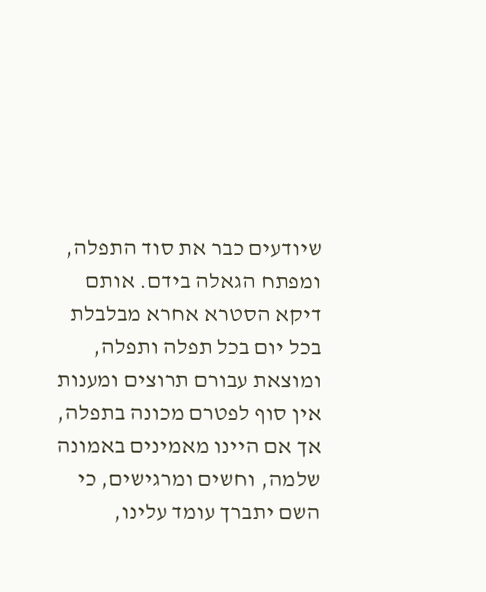שיודעים כבר את סוד התפלה, ומפתח הגאלה בידם. אותם דיקא הסטרא אחרא מבלבלת בכל יום בכל תפלה ותפלה, ומוצאת עבורם תרוצים ומענות אין סוף לפטרם מכונה בתפלה, אך אם היינו מאמינים באמונה שלמה, וחשים ומרגישים, כי השם יתברך עומד עלינו,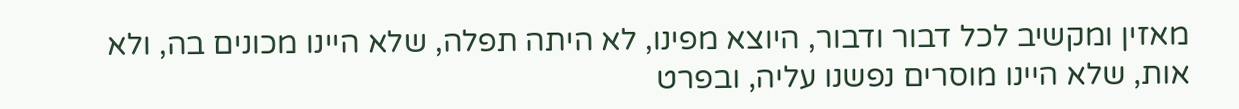מאזין ומקשיב לכל דבור ודבור, היוצא מפינו, לא היתה תפלה, שלא היינו מכונים בה, ולא אות, שלא היינו מוסרים נפשנו עליה, ובפרט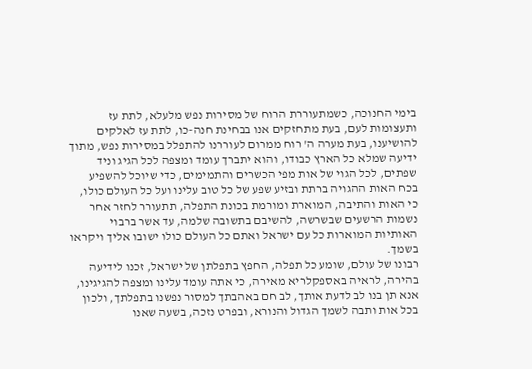בימי החנוכה, כשמתעוררת הרוח של מסירות נפש מלעלא, לתת עז ותעצומות לעם, בעת מתחזקים אנו בבחינת חנה-כו, לתת עז לאלקים להושיענו, בעת מערה ה' רוח ממרום לעוררנו להתפלל במסירות נפש, מתוך ידיעה שמלא כל הארץ כבודו, והוא יתברך עומד ומצפה לכל הגיג וניד שפתים, לכל הגוי של אות מפי הכשרים והתמימים, כדי שיוכל להשפיע בכח האות ההגויה ברתת ובזיע שפע של כל טוב עלינו ועל כל העולם כולו, כי האות והתיבה, המוארת ומורמת בכונת התפלה, תתעורר לחזר אחר נשמות הרשעים שבשרשה, להשיבם בתשובה שלמה, עד אשר ברבוי האותיות המוארות כל עם ישראל ואתם כל העולם כולו ישובו אליך ויקראו בשמך.
רבונו של עולם, שומע כל תפלה, החפץ בתפלתן של ישראל, זכנו לידיעה בהירה, לראיה באספקלריא מאירה, כי אתה עומד עלינו ומצפה להגיגינו, אנא תן בנו לב לדעת אותך, לב חם באהבתך למסור נפשנו בתפלתך, ולכון בכל אות ותבה לשמך הגדול והנורא, ובפרט נזכה, בשעה שאנו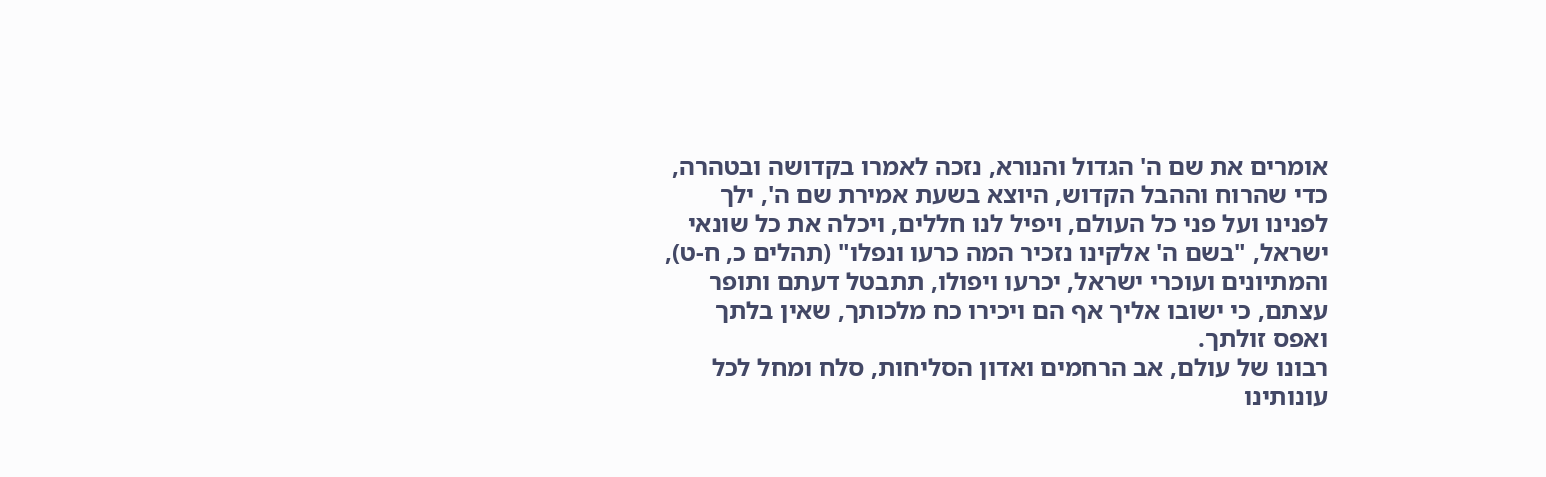אומרים את שם ה' הגדול והנורא, נזכה לאמרו בקדושה ובטהרה, כדי שהרוח וההבל הקדוש, היוצא בשעת אמירת שם ה', ילך לפנינו ועל פני כל העולם, ויפיל לנו חללים, ויכלה את כל שונאי ישראל, "בשם ה' אלקינו נזכיר המה כרעו ונפלו" (תהלים כ, ח-ט), והמתיונים ועוכרי ישראל, יכרעו ויפולו, תתבטל דעתם ותופר עצתם, כי ישובו אליך אף הם ויכירו כח מלכותך, שאין בלתך ואפס זולתך.
רבונו של עולם, אב הרחמים ואדון הסליחות, סלח ומחל לכל עונותינו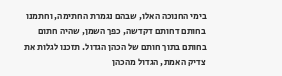בימי החנוכה האלו, שבהם נגמרת החתימה, וחתמנו בחותם דחותם דקדשה, כפך השמן, שהיה חתום בחותם בתוך חותם של הכהן הגדול. תזכנו לגלות את צדיק האמת, הגדול מהכהן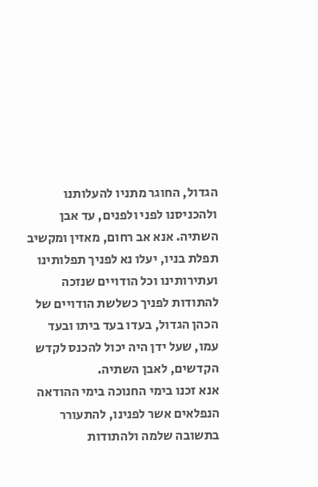הגדול, החוגר מתניו להעלותנו ולהכניסנו לפני ולפנים, עד אבן השתיה. אנא אב רחום, מאזין ומקשיב תפלת בניו, יעלו נא לפניך תפלותינו ועתירותינו וכל הודויים שנזכה להתודות לפניך כשלשת הודויים של הכהן הגדול, בעדו בעד ביתו ובעד עמו, שעל ידן היה יכול להכנס לקדש הקדשים, לאבן השתיה.
אנא זכנו בימי החנוכה בימי ההודאה הנפלאים אשר לפנינו, להתעורר בתשובה שלמה ולהתודות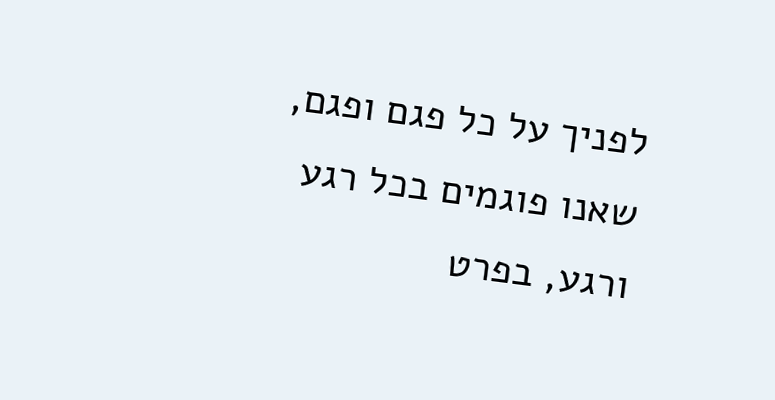לפניך על כל פגם ופגם, שאנו פוגמים בכל רגע ורגע, בפרט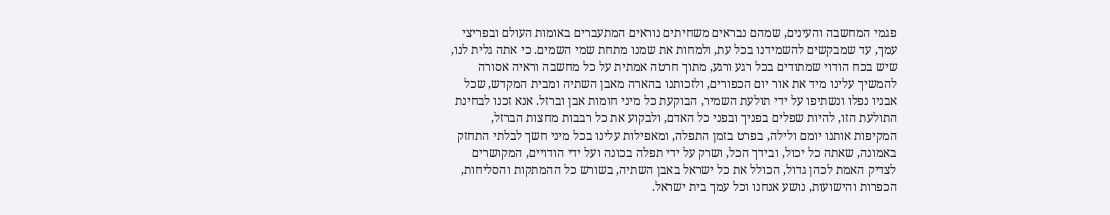פגמי המחשבה והעינים, שמהם נבראים משחיתים נוראים המתעברים באומות העולם ובפריצי עמך, עד שמבקשים להשמידנו בכל עת, ולמחות את שמנו מתחת שמי השמים. כי אתה גלית לנו, שיש בכח הודוי שמתודים בכל רגע ורגע, מתוך חרטה אמתית על כל מחשבה וראיה אסורה להמשיך עלינו מיד את אור יום הכפורים, ולזכותנו בהארה מאבן השתיה ומבית המקדש, שכל אבניו נפלו ונשתיפו על ידי תולעת השמיר, הבוקעת כל מיני חומות אבן וברזל. אנא זכנו לבחינת התולעת הזו, להיות שפלים בפניך ובפני כל האדם, ולבקוע את כל רבבות מחצות הברזל, המקיפות אותנו יומם ולילה, בפרט בזמן התפלה, ומאפילות עלינו בכל מיני חשך לבלתי התחזק באמונה, שאתה כל יכול, ובידך הכל, ושרק על ידי תפלה בכונה ועל ידי הודויים, המקושרים לצדיק האמת לכהן גדול, הכולל את כל ישראל באבן השתיה, בשורש כל ההמתקות והסליחות, הכפרות והישועות, נושע אנחנו וכל עמך בית ישראל.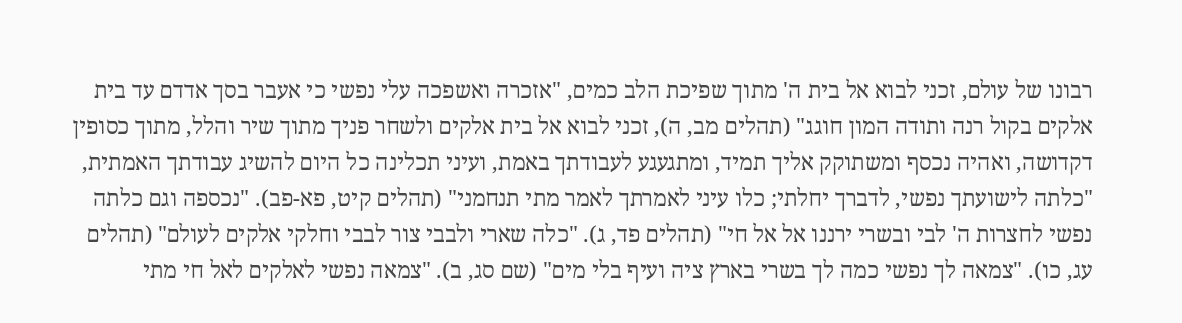רבונו של עולם, זכני לבוא אל בית ה' מתוך שפיכת הלב כמים, "אזכרה ואשפכה עלי נפשי כי אעבר בסך אדדם עד בית אלקים בקול רנה ותודה המון חוגג" (תהלים מב, ה), זכני לבוא אל בית אלקים ולשחר פניך מתוך שיר והלל, מתוך כסופין דקדושה, ואהיה נכסף ומשתוקק אליך תמיד, ומתגעגע לעבודתך באמת, ועיני תכלינה כל היום להשיג עבודתך האמתית, "כלתה לישועתך נפשי, לדברך יחלתי; כלו עיני לאמרתך לאמר מתי תנחמני" (תהלים קיט, פא-פב). "נכספה וגם כלתה נפשי לחצרות ה' לבי ובשרי ירננו אל אל חי" (תהלים פד, ג). "כלה שארי ולבבי צור לבבי וחלקי אלקים לעולם" (תהלים עג, כו). "צמאה לך נפשי כמה לך בשרי בארץ ציה ועיף בלי מים" (שם סג, ב). "צמאה נפשי לאלקים לאל חי מתי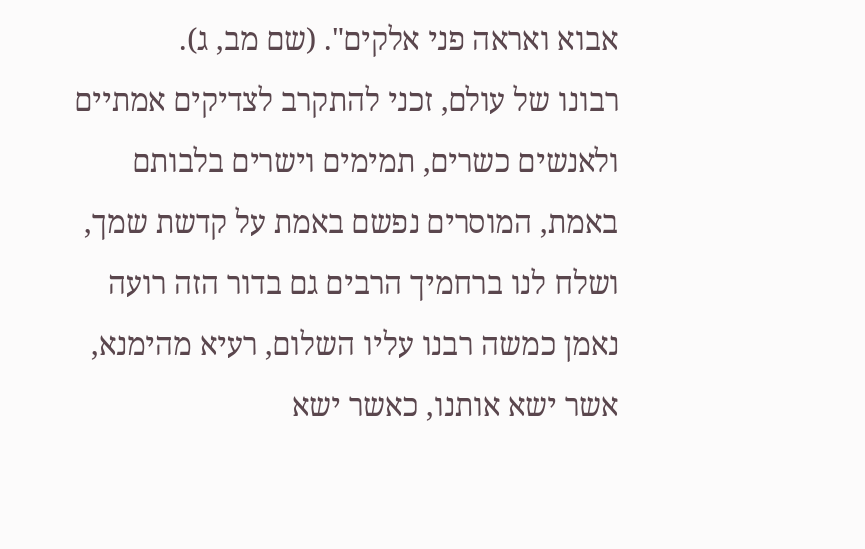אבוא ואראה פני אלקים". (שם מב, ג).
רבונו של עולם, זכני להתקרב לצדיקים אמתיים ולאנשים כשרים, תמימים וישרים בלבותם באמת, המוסרים נפשם באמת על קדשת שמך, ושלח לנו ברחמיך הרבים גם בדור הזה רועה נאמן כמשה רבנו עליו השלום, רעיא מהימנא, אשר ישא אותנו, כאשר ישא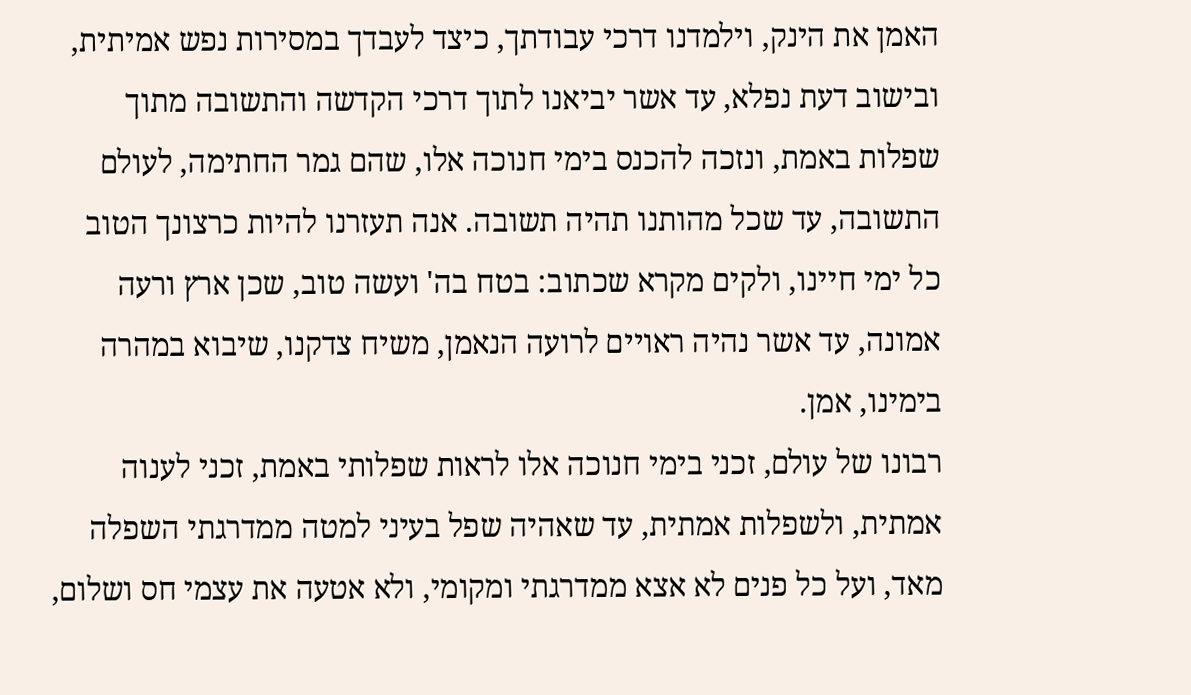האמן את הינק, וילמדנו דרכי עבודתך, כיצד לעבדך במסירות נפש אמיתית, ובישוב דעת נפלא, עד אשר יביאנו לתוך דרכי הקדשה והתשובה מתוך שפלות באמת, ונזכה להכנס בימי חנוכה אלו, שהם גמר החתימה, לעולם התשובה, עד שכל מהותנו תהיה תשובה. אנה תעזרנו להיות כרצונך הטוב כל ימי חיינו, ולקים מקרא שכתוב: בטח בה' ועשה טוב, שכן ארץ ורעה אמונה, עד אשר נהיה ראויים לרועה הנאמן, משיח צדקנו, שיבוא במהרה בימינו, אמן.
רבונו של עולם, זכני בימי חנוכה אלו לראות שפלותי באמת, זכני לענוה אמתית, ולשפלות אמתית, עד שאהיה שפל בעיני למטה ממדרגתי השפלה מאד, ועל כל פנים לא אצא ממדרגתי ומקומי, ולא אטעה את עצמי חס ושלום,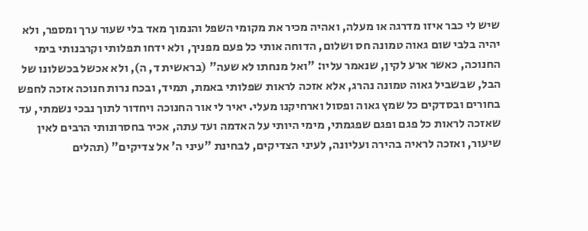שיש לי כבר איזו מדרגה או מעלה, ואהיה מכיר את מקומי השפל והנמוך מאד בלי שעור ערך ומספר, ולא יהיה בלבי שום גאוה טמונה חס ושלום, הדוחה אותי כל פעם מפניך, ולא ידחו תפלותי וקרבנותי בימי החנוכה, כאשר ארע לקין, שנאמר עליו: "ואל מנחתו לא שעה" (בראשית ד, ה), ולא אכשל בכשלונו של הבל, שבשביל גאוה טמונה נהרג, אלא אזכה לראות שפלותי באמת, תמיד, ובכח נרות חנוכה אזכה לחפש בחורים ובסדקים כל שמץ גאוה ופסול וארחיקנו מעלי. יאיר לי אור החנוכה ויחדור לתוך נבכי נשמתי, עד שאזכה לראות כל פגם ופגם שפגמתי, מימי היותי על האדמה ועד עתה, אכיר בחסרונותי הרבים לאין שיעור, ואזכה לראיה בהירה ועליונה, לעיני הצדיקים, לבחינת "עיני ה' אל צדיקים" (תהלים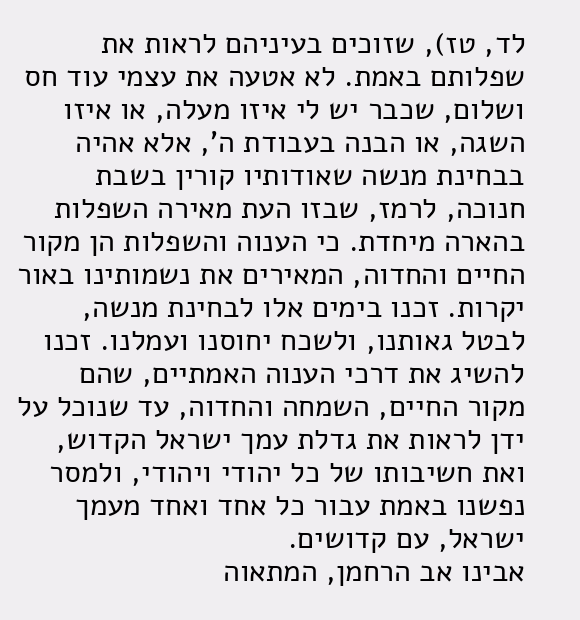לד, טז), שזוכים בעיניהם לראות את שפלותם באמת. לא אטעה את עצמי עוד חס ושלום, שכבר יש לי איזו מעלה, או איזו השגה, או הבנה בעבודת ה', אלא אהיה בבחינת מנשה שאודותיו קורין בשבת חנוכה, לרמז, שבזו העת מאירה השפלות בהארה מיחדת. כי הענוה והשפלות הן מקור החיים והחדוה, המאירים את נשמותינו באור יקרות. זכנו בימים אלו לבחינת מנשה, לבטל גאותנו, ולשכח יחוסנו ועמלנו. זכנו להשיג את דרכי הענוה האמתיים, שהם מקור החיים, השמחה והחדוה, עד שנוכל על ידן לראות את גדלת עמך ישראל הקדוש, ואת חשיבותו של כל יהודי ויהודי, ולמסר נפשנו באמת עבור כל אחד ואחד מעמך ישראל, עם קדושים.
אבינו אב הרחמן, המתאוה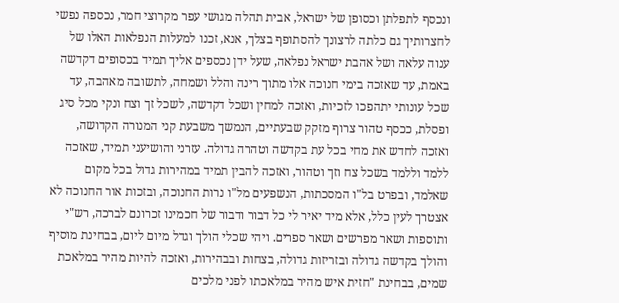ונכסף לתפלתן וכסופן של ישראל, אבית תהלה מגושי עפר מקרוצי חמר, נכספה נפשי לחצרותיך גם כלתה לרצונך להסתופף בצלך, אנא, זכנו למעלות הנפלאות האלו של ענוה עלאה ושל אהבת ישראל נפלאה, שעל ידן נכספים אליך תמיד בכסופים דקדשה באמת, עד שאזכה בימי חנוכה אלו מתוך רינה והלל ושמחה, לתשובה מאהבה, עד שכל עונותי יתהפכו לזכיות, ואזכה למחין ושכל דקדשה, לשכל זך וצח ונקי מכל סיג ופסלת, ככסף טהור צרוף מזקק שבעתיים, הנמשך משבעת קני המנורה הקדושה, ואזכה לחדש את מחי בכל עת בקדשה וטהרה גדולה. עזרני והושיעני תמיד, שאזכה ללמד וללמד בשכל צח וזך וטהור, ואזכה להבין תמיד במהירות גדול בכל מקום שאלמד, ובפרט בל"ו המסכתות, הנשפעים מל"ו נרות החנוכה, ובזכות אור החנוכה לא אצטרך לעין כלל, אלא מיד יאיר לי כל דבור ודבור של חכמינו זכרונם לברכה, רש"י ותוספות ושאר מפרשים ושאר ספרים. ויהי שכלי הולך וגדל מיום ליום, בבחינת מוסיף והולך בקדשה גדולה ובזריזות גדולה, בצחות ובבהירות, ואזכה להיות מהיר במלאכת שמים, בבחינת "חזית איש מהיר במלאכתו לפני מלכים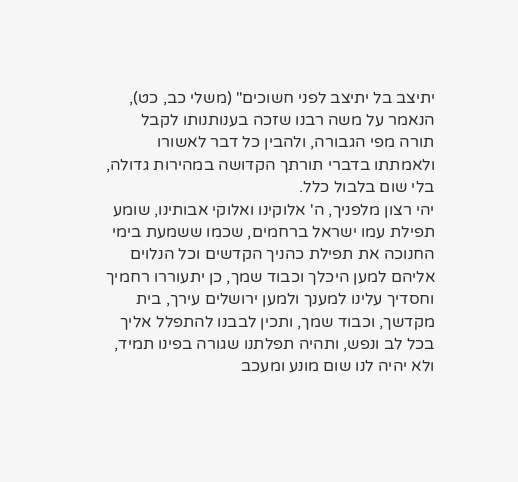יתיצב בל יתיצב לפני חשוכים" (משלי כב, כט), הנאמר על משה רבנו שזכה בענותנותו לקבל תורה מפי הגבורה, ולהבין כל דבר לאשורו ולאמתתו בדברי תורתך הקדושה במהירות גדולה, בלי שום בלבול כלל.
יהי רצון מלפניך, ה' אלוקינו ואלוקי אבותינו, שומע תפילת עמו ישראל ברחמים, שכמו ששמעת בימי החנוכה את תפילת כהניך הקדשים וכל הנלוים אליהם למען היכלך וכבוד שמך, כן יתעוררו רחמיך וחסדיך עלינו למענך ולמען ירושלים עירך, בית מקדשך, וכבוד שמך, ותכין לבבנו להתפלל אליך בכל לב ונפש, ותהיה תפלתנו שגורה בפינו תמיד, ולא יהיה לנו שום מונע ומעכב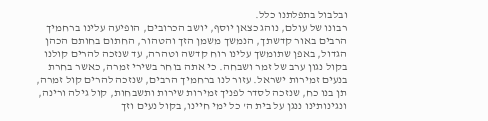ובלבול בתפלתנו כלל.
רבונו של עולם, נוהג כצאן יוסף, יושב הכרובים, הופיעה עלינו ברחמיך הרבים באור קדשתך, הנמשך משמן הזך והטהור, החתום בחותם הכהן הגדול, באפן שתומשך עלינו רוח קדשה וטהרה, עד שנזכה להרים קולנו בקול נגון ערב של זמר ושבחה. כי אתה בוחר בשירי זמרה, כאשר בחרת בנעים זמירות ישראל. עזור לנו ברחמיך הרבים, שנזכה להרים קול זמרה, תן בנו כח, שנזכה לסדר לפניך זמירות שירות ותשבחות, קול גילה ורינה, ונגינותינו ננגן על בית ה' כל ימי חיינו, בקול נעים וזך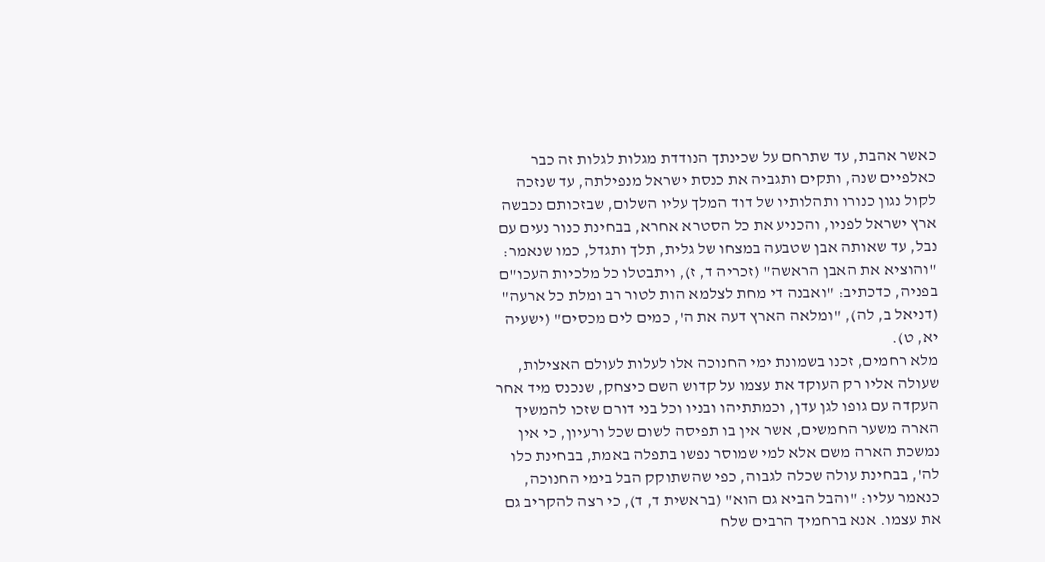כאשר אהבת, עד שתרחם על שכינתך הנודדת מגלות לגלות זה כבר כאלפיים שנה, ותקים ותגביה את כנסת ישראל מנפילתה, עד שנזכה לקול נגון כנורו ותהלותיו של דוד המלך עליו השלום, שבזכותם נכבשה ארץ ישראל לפניו, והכניע את כל הסטרא אחרא, בבחינת כנור נעים עם נבל, עד שאותה אבן שטבעה במצחו של גלית, תלך ותגדל, כמו שנאמר: "והוציא את האבן הראשה" (זכריה ד, ז), ויתבטלו כל מלכיות העכו"ם בפניה, כדכתיב: "ואבנה די מחת לצלמא הות לטור רב ומלת כל ארעה" (דניאל ב, לה), "ומלאה הארץ דעה את ה', כמים לים מכסים" (ישעיה יא, ט).
מלא רחמים, זכנו בשמונת ימי החנוכה אלו לעלות לעולם האצילות, שעולה אליו רק העוקד את עצמו על קדוש השם כיצחק, שנכנס מיד אחר העקדה עם גופו לגן עדן, וכמתתיהו ובניו וכל בני דורם שזכו להמשיך הארה משער החמשים, אשר אין בו תפיסה לשום שכל ורעיון, כי אין נמשכת הארה משם אלא למי שמוסר נפשו בתפלה באמת, בבחינת כלו לה', בבחינת עולה שכלה לגבוה, כפי שהשתוקק הבל בימי החנוכה, כנאמר עליו: "והבל הביא גם הוא" (בראשית ד, ד), כי רצה להקריב גם את עצמו. אנא ברחמיך הרבים שלח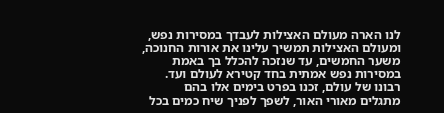לנו הארה מעולם האצילות לעבדך במסירות נפש, ומעולם האצילות תמשיך עלינו את אורות החנוכה, משער החמשים, עד שנזכה להכלל בך באמת במסירות נפש אמתית בחד קטירא לעולם ועד.
רבונו של עולם, זכנו בפרט בימים אלו בהם מתגלים מאורי האור, לשפך לפניך שיח כמים בכל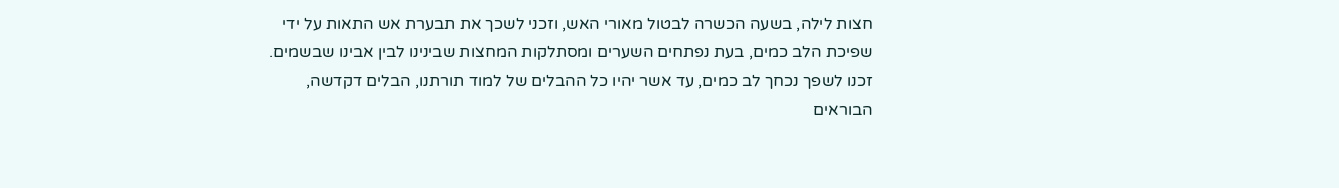חצות לילה, בשעה הכשרה לבטול מאורי האש, וזכני לשכך את תבערת אש התאות על ידי שפיכת הלב כמים, בעת נפתחים השערים ומסתלקות המחצות שבינינו לבין אבינו שבשמים. זכנו לשפך נכחך לב כמים, עד אשר יהיו כל ההבלים של למוד תורתנו, הבלים דקדשה, הבוראים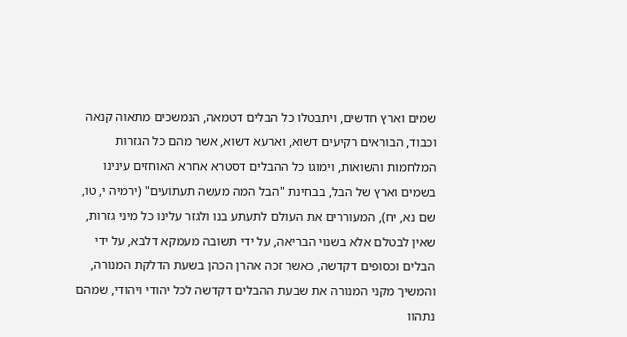שמים וארץ חדשים, ויתבטלו כל הבלים דטמאה, הנמשכים מתאוה קנאה וכבוד, הבוראים רקיעים דשוא, וארעא דשוא, אשר מהם כל הגזרות המלחמות והשואות, וימוגו כל ההבלים דסטרא אחרא האוחזים עינינו בשמים וארץ של הבל, בבחינת "הבל המה מעשה תעתועים" (ירמיה י, טו, שם נא, יח), המעוררים את העולם לתעתע בנו ולגזר עלינו כל מיני גזרות, שאין לבטלם אלא בשנוי הבריאה, על ידי תשובה מעמקא דלבא, על ידי הבלים וכסופים דקדשה, כאשר זכה אהרן הכהן בשעת הדלקת המנורה, והמשיך מקני המנורה את שבעת ההבלים דקדשה לכל יהודי ויהודי, שמהם נתהוו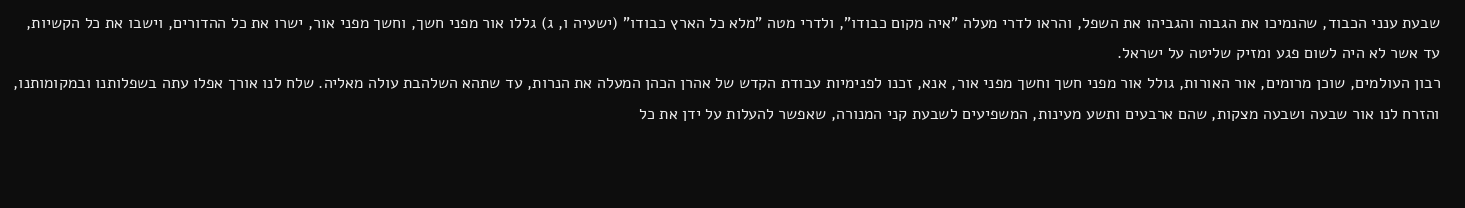שבעת ענני הכבוד, שהנמיכו את הגבוה והגביהו את השפל, והראו לדרי מעלה "איה מקום כבודו", ולדרי מטה "מלא כל הארץ כבודו" (ישעיה ו, ג) גללו אור מפני חשך, וחשך מפני אור, ישרו את כל ההדורים, וישבו את כל הקשיות, עד אשר לא היה לשום פגע ומזיק שליטה על ישראל.
רבון העולמים, שוכן מרומים, אור האורות, גולל אור מפני חשך וחשך מפני אור, אנא, זכנו לפנימיות עבודת הקדש של אהרן הכהן המעלה את הנרות, עד שתהא השלהבת עולה מאליה. שלח לנו אורך אפלו עתה בשפלותנו ובמקומותנו, והזרח לנו אור שבעה ושבעה מצקות, שהם ארבעים ותשע מעינות, המשפיעים לשבעת קני המנורה, שאפשר להעלות על ידן את כל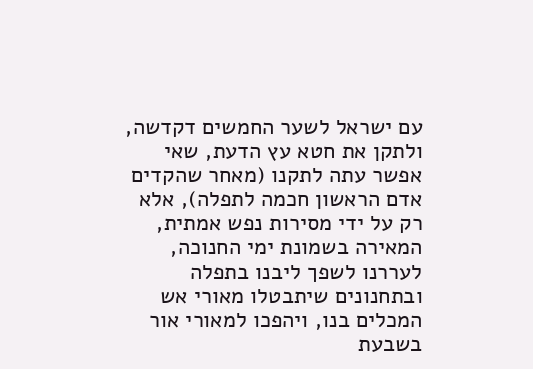עם ישראל לשער החמשים דקדשה, ולתקן את חטא עץ הדעת, שאי אפשר עתה לתקנו (מאחר שהקדים אדם הראשון חכמה לתפלה), אלא רק על ידי מסירות נפש אמתית, המאירה בשמונת ימי החנוכה, לעררנו לשפך ליבנו בתפלה ובתחנונים שיתבטלו מאורי אש המכלים בנו, ויהפכו למאורי אור בשבעת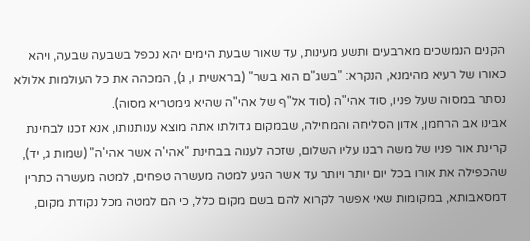הקנים הנמשכים מארבעים ותשע מעינות, עד שאור שבעת הימים יהא נכפל בשבעה שבעה, ויהא כאורו של רעיא מהימנא, הנקרא: "בשג"ם הוא בשר" (בראשית ו, ג), המכהה את כל העולמות אלולא נסתר במסוה שעל פניו, סוד אהי"ה (סוד אל"ף של אהי"ה שהיא גימטריא מסוה).
אבינו אב הרחמן, אדון הסליחה והמחילה, שבמקום גדולתו אתה מוצא ענותנותו, אנא זכנו לבחינת קרינת אור פניו של משה רבנו עליו השלום, שזכה לענוה בבחינת "אהי'ה אשר אהי'ה" (שמות ג, יד), שהכפילה את אורו בכל יום יותר ויותר עד אשר הגיע למטה מעשרה טפחים, למטה מעשרה כתרין דמסאבותא, במקומות שאי אפשר לקרוא להם בשם מקום כלל, כי הם למטה מכל נקודת מקום,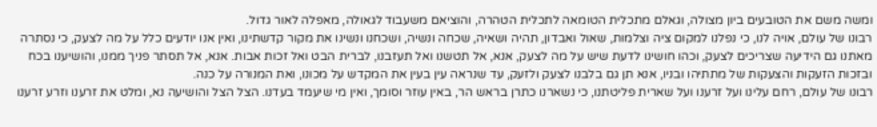ומשה משם את הטובעים ביון מצולה, וגאלם מתכלית הטומאה לתכלית הטהרה, והוציאם משעבוד לגאולה, מאפלה לאור גדול.
רבונו של עולם, אויה לנו, כי נפלנו למקום ציה וצלמות, שאול ואבדון, תהיה ושאיה, שכחה ונשיה, ושכחנו ונשינו את מקור קדשתינו, ואין אנו יודעים כלל על מה לצעק, כי נסתרה מאתנו גם הידיעה שצריכים לצעק, וכהו חושינו לדעת שיש על מה לצעק, אנא, אל תטשנו ואל תעזבנו, לברית הבט ואל זכות אבות. אנא, אל תסתר פניך ממנו, והושיענו בכח ובזכות הזעקות והצעקות של מתתיהו ובניו, אנא תן גם בלבנו לצעק ולזעק, עד שנראה עין בעין את המקדש על מכונו, ואת המנורה על כנה.
רבונו של עולם, רחם עלינו ועל זרענו ועל שארית פליטתנו, כי נשארנו כתרן בראש הר, באין עוזר וסומך, ואין מי שיעמד בעדנו. הצל הצל והושיעה נא, ומלט את זרענו וזרע זרענו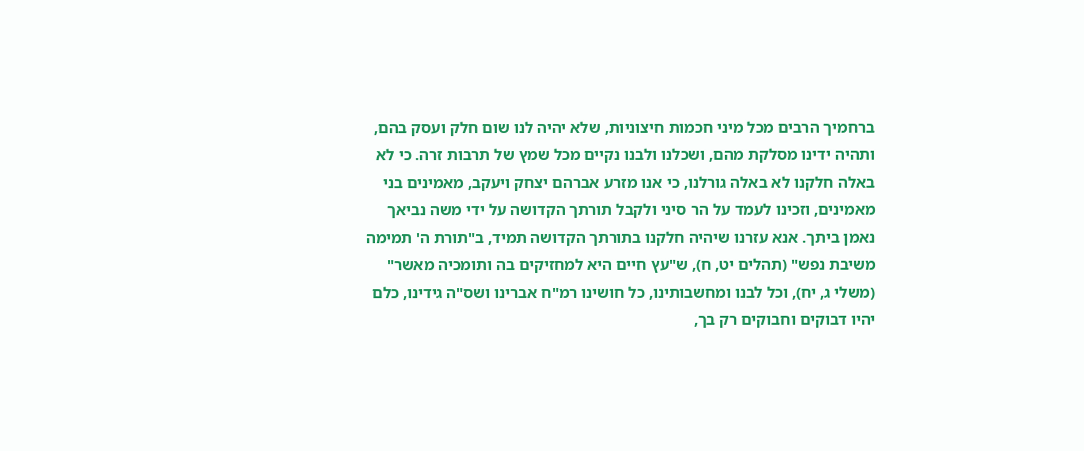ברחמיך הרבים מכל מיני חכמות חיצוניות, שלא יהיה לנו שום חלק ועסק בהם, ותהיה ידינו מסלקת מהם, ושכלנו ולבנו נקיים מכל שמץ של תרבות זרה. כי לא באלה חלקנו לא באלה גורלנו, כי אנו מזרע אברהם יצחק ויעקב, מאמינים בני מאמינים, וזכינו לעמד על הר סיני ולקבל תורתך הקדושה על ידי משה נביאך נאמן ביתך. אנא עזרנו שיהיה חלקנו בתורתך הקדושה תמיד, ב"תורת ה' תמימה משיבת נפש" (תהלים יט, ח), ש"עץ חיים היא למחזיקים בה ותומכיה מאשר" (משלי ג, יח), וכל לבנו ומחשבותינו, כל חושינו רמ"ח אברינו ושס"ה גידינו, כלם יהיו דבוקים וחבוקים רק בך,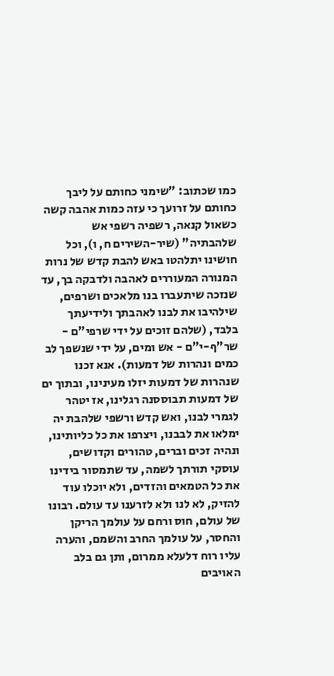כמו שכתוב: "שימני כחותם על ליבך כחותם על זרועך כי עזה כמות אהבה קשה כשאול קנאה, רשפיה רשפי אש שלהבתיה" (שיר-השירים ח, ו), וכל חושינו יתלהטו באש להבת קדש של נרות המנורה המעוררים לאהבה ולדבקה בך, עד שנזכה שיתעברו בנו מלאכים ושרפים, שילהיבו את לבנו לאהבתך ולידיעתך בלבד, (שלהם זוכים על ידי שרפי"ם - שר"ף-י"ם - אש ומים, על ידי שנשפך לב כמים ונהרות של דמעות). אנא זכנו שנהרות של דמעות יזלו מעינינו, ובתוך ים של דמעות תבוססנה רגלינו, אז יטהר לגמרי לבנו, ואש קדש ורשפי שלהבת יה ימלאו את לבבנו, ויצרפו את כל כליותינו, ונהיה זכים וברים, טהורים וקדושים, עוסקי תורתך לשמה, עד שתמסור בידינו את כל הטמאים והזדים, ולא יוכלו עוד להזיק, לא לנו ולא לזרענו עד עולם. רבונו של עולם, חוס ורחם על עולמך הריקן והחסר, על עולמך החרב והשמם, והערה עליו רוח דלעלא ממרום, ותן גם בלב האויבים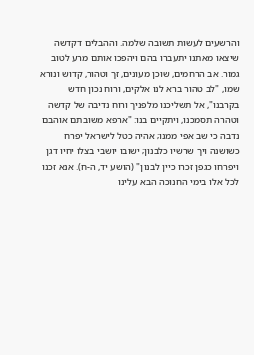והרשעים לעשות תשובה שלמה. וההבלים דקדשה שיצאו מאתנו יתעברו בהם ויהפכו אותם מרע לטוב גמור. אב הרחמים, שוכן מעונים, זך וטהור, קדוש ונורא שמו, "לב טהור ברא לנו אלקים, ורוח נכון חדש בקרבנו", אל תשליכנו מלפניך ורוח נדיבה של קדשה וטהרה תסמכנו, ויתקיים בנו: "ארפא משובתם אוהבם נדבה כי שב אפי ממנו; אהיה כטל לישראל יפרח כשושנה ויך שרשיו כלבנון; ישובו יושבי בצלו יחיו דגן ויפרחו כגפן זכרו כיין לבנון" (הושע יד, ה-ח). אנא זכנו לכל אלו בימי החנוכה הבא עלינו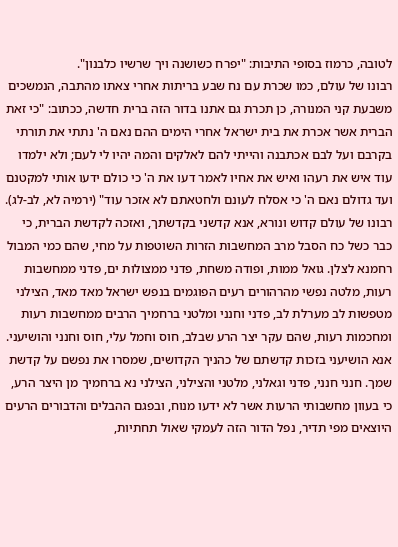לטובה, כרמוז בסופי התיבות: "יפרח כשושנה ויך שרשיו כלבנון".
רבונו של עולם, כמו שכרת עם נח שבע בריתות אחרי צאתו מהתבה, הנמשכים משבעת קני המנורה, כן תכרת גם אתנו בדור הזה ברית חדשה, ככתוב: "כי זאת הברית אשר אכרת את בית ישראל אחרי הימים ההם נאם ה' נתתי את תורתי בקרבם ועל לבם אכתבנה והייתי להם לאלקים והמה יהיו לי לעם; ולא ילמדו עוד איש את רעהו ואיש את אחיו לאמר דעו את ה' כי כולם ידעו אותי למקטנם ועד גדולם נאם ה' כי אסלח לעונם ולחטאתם לא אזכר עוד" (ירמיה לא, לב-לג).
רבונו של עולם קדוש ונורא, אנא קדשני בקדשתך, ואזכה לקדשת הברית, כי כבר כשל כח הסבל מרב המחשבות הזרות השוטפות על מחי, שהם כמי המבול רחמנא לצלן. גואל ממות, ופודה משחת, פדני ממצולות ים, פדני ממחשבות רעות, מלטה נפשי מהרהורים רעים הפוגמים בנפש ישראל מאד מאד, הצילני מטפשות לב מערלת לב, פדני וחנני ומלטני ברחמיך הרבים ממחשבות רעות ומחכמות רעות, שהם עקר יצר הרע שבלב, חוס וחמל עלי, חוס וחנני והושיעני. אנא הושיעני בזכות קדשתם של כהניך הקדושים, שמסרו את נפשם על קדשת שמך. חנני חנני, פדני וגאלני, מלטני והצילני, הצילני נא ברחמיך מן היצר הרע, כי בעוון מחשבותי הרעות אשר לא ידעו מנוח, ובפגם ההבלים והדבורים הרעים היוצאים מפי תדיר, נפל הדור הזה לעמקי שאול תחתיות,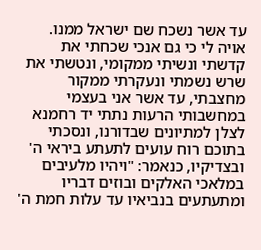עד אשר נשכח שם ישראל ממנו. אויה לי כי גם אנכי שכחתי את קדשתי ונשיתי ממקומי, ונטשתי את שרש נשמתי ונעקרתי ממקור מחצבתי, עד אשר אני בעצמי במחשבותי הרעות נתתי יד רחמנא לצלן למתיונים שבדורנו, ונסכתי בתוכם רוח עועים לתעתע ביראי ה' ובצדיקיו, כנאמר: "ויהיו מלעיבים במלאכי האלקים ובוזים דבריו ומתעתעים בנביאיו עד עלות חמת ה'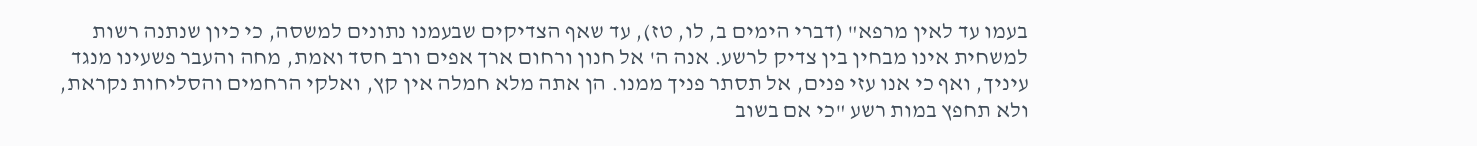בעמו עד לאין מרפא" (דברי הימים ב, לו, טז), עד שאף הצדיקים שבעמנו נתונים למשסה, כי כיון שנתנה רשות למשחית אינו מבחין בין צדיק לרשע. אנה ה' אל חנון ורחום ארך אפים ורב חסד ואמת, מחה והעבר פשעינו מנגד עיניך, ואף כי אנו עזי פנים, אל תסתר פניך ממנו. הן אתה מלא חמלה אין קץ, ואלקי הרחמים והסליחות נקראת, ולא תחפץ במות רשע "כי אם בשוב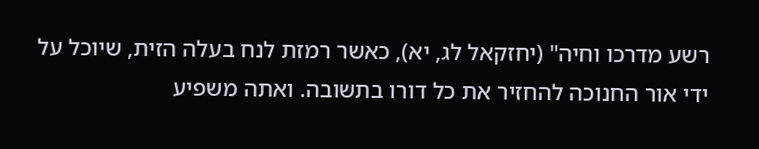רשע מדרכו וחיה" (יחזקאל לג, יא), כאשר רמזת לנח בעלה הזית, שיוכל על ידי אור החנוכה להחזיר את כל דורו בתשובה. ואתה משפיע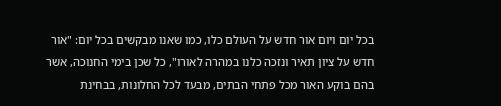בכל יום ויום אור חדש על העולם כלו, כמו שאנו מבקשים בכל יום: "אור חדש על ציון תאיר ונזכה כלנו במהרה לאורו", כל שכן בימי החנוכה, אשר בהם בוקע האור מכל פתחי הבתים, מבעד לכל החלונות, בבחינת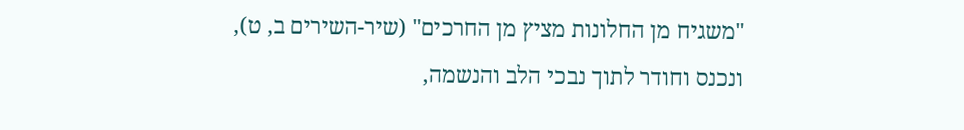"משגיח מן החלונות מציץ מן החרכים" (שיר-השירים ב, ט), ונכנס וחודר לתוך נבכי הלב והנשמה,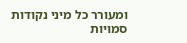ומעורר כל מיני נקודות סמויות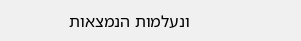ונעלמות הנמצאות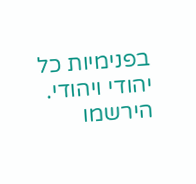בפנימיות כל יהודי ויהודי.
הירשמו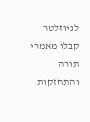לניוזלטר
קבלו מאמרי תורה והתחזקות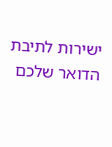ישירות לתיבת הדואר שלכם